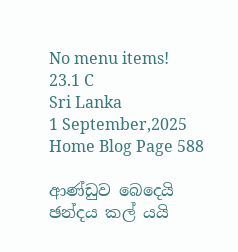No menu items!
23.1 C
Sri Lanka
1 September,2025
Home Blog Page 588

ආණ්ඩුව බෙදෙයි ඡන්දය කල් යයි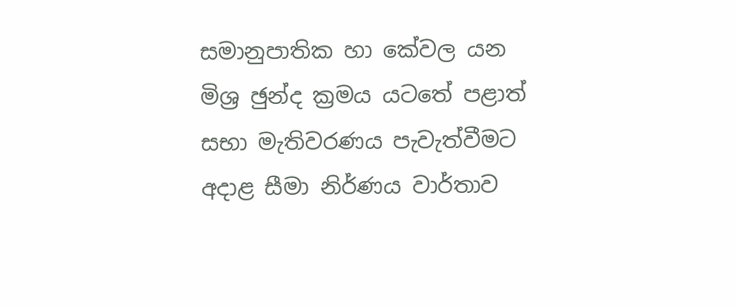සමානුපාතික හා කේවල යන මිශ්‍ර ඡුන්ද ක්‍රමය යටතේ පළාත් සභා මැතිවරණය පැවැත්වීමට අදාළ සීමා නිර්ණය වාර්තාව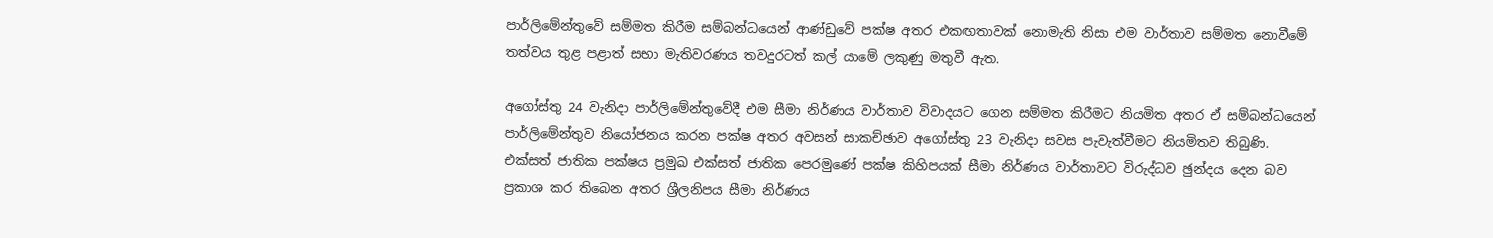පාර්ලිමේන්තුවේ සම්මත කිරීම සම්බන්ධයෙන් ආණ්ඩුවේ පක්ෂ අතර එකඟතාවක් නොමැති නිසා එම වාර්තාව සම්මත නොවීමේ තත්වය තුළ පළාත් සභා මැතිවරණය තවදුරටත් කල් යාමේ ලකුණු මතුවී ඇත.

අගෝස්තු 24 වැනිදා පාර්ලිමේන්තුවේදී එම සීමා නිර්ණය වාර්තාව විවාදයට ගෙන සම්මත කිරීමට නියමිත අතර ඒ සම්බන්ධයෙන් පාර්ලිමේන්තුව නියෝජනය කරන පක්ෂ අතර අවසන් සාකච්ඡාව අගෝස්තු 23 වැනිදා සවස පැවැත්වීමට නියමිතව තිබුණි.
එක්සත් ජාතික පක්ෂය ප්‍රමුඛ එක්සත් ජාතික පෙරමුණේ පක්ෂ කිහිපයක් සීමා නිර්ණය වාර්තාවට විරුද්ධව ඡුන්දය දෙන බව ප්‍රකාශ කර තිබෙන අතර ශ්‍රීලනිපය සීමා නිර්ණය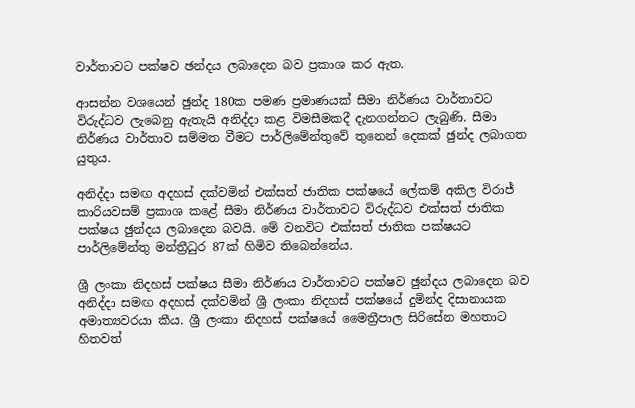වාර්තාවට පක්ෂව ඡන්දය ලබාදෙන බව ප්‍රකාශ කර ඇත.

ආසන්න වශයෙන් ඡුන්ද 180ක පමණ ප්‍රමාණයක් සීමා නිර්ණය වාර්තාවට විරුද්ධව ලැබෙනු ඇතැයි අනිද්දා කළ විමසීමකදී දැනගන්නට ලැබුණි. සීමා නිර්ණය වාර්තාව සම්මත වීමට පාර්ලිමේන්තුවේ තුනෙන් දෙකක් ඡුන්ද ලබාගත යුතුය.

අනිද්දා සමඟ අදහස් දක්වමින් එක්සත් ජාතික පක්ෂයේ ලේකම් අකිල විරාජ් කාරියවසම් ප්‍රකාශ කළේ සීමා නිර්ණය වාර්තාවට විරුද්ධව එක්සත් ජාතික පක්ෂය ඡුන්දය ලබාදෙන බවයි. මේ වනවිට එක්සත් ජාතික පක්ෂයට පාර්ලිමේන්තු මන්ත්‍රීධුර 87ක් හිමිව තිබෙන්නේය.

ශ්‍රී ලංකා නිදහස් පක්ෂය සීමා නිර්ණය වාර්තාවට පක්ෂව ඡුන්දය ලබාදෙන බව අනිද්දා සමඟ අදහස් දක්වමින් ශ්‍රී ලංකා නිදහස් පක්ෂයේ දුමින්ද දිසානායක අමාත්‍යවරයා කීය. ශ්‍රී ලංකා නිදහස් පක්ෂයේ මෛත්‍රීපාල සිරිසේන මහතාට හිතවත්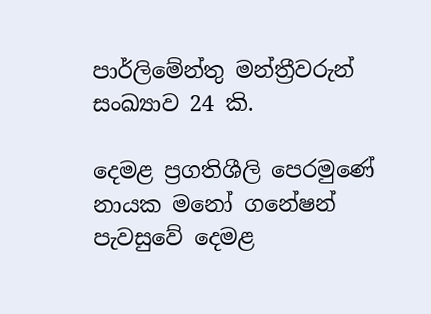පාර්ලිමේන්තු මන්ත්‍රීවරුන් සංඛ්‍යාව 24 කි.

දෙමළ ප්‍රගතිශීලි පෙරමුණේ නායක මනෝ ගනේෂන් පැවසුවේ දෙමළ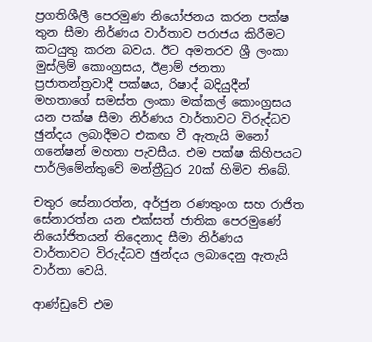ප්‍රගතිශීලී පෙරමුණ නියෝජනය කරන පක්ෂ තුන සීමා නිර්ණය වාර්තාව පරාජය කිරීමට කටයුතු කරන බවය. ඊට අමතරව ශ්‍රී ලංකා මුස්ලිම් කොංග්‍රසය, ඊළාම් ජනතා ප්‍රජාතන්ත්‍රවාදී පක්ෂය, රිෂාද් බදියුදීන් මහතාගේ සමස්ත ලංකා මක්කල් කොංග්‍රසය යන පක්ෂ සීමා නිර්ණය වාර්තාවට විරුද්ධව ඡුන්දය ලබාදීමට එකඟ වී ඇතැයි මනෝ ගනේෂන් මහතා පැවසීය. එම පක්ෂ කිහිපයට පාර්ලිමේන්තුවේ මන්ත්‍රීධුර 20ක් හිමිව තිබේ.

චතුර සේනාරත්න, අර්ජුන රණතුංග සහ රාජිත සේනාරත්න යන එක්සත් ජාතික පෙරමුණේ නියෝජිතයන් තිදෙනාද සීමා නිර්ණය වාර්තාවට විරුද්ධව ඡුන්දය ලබාදෙනු ඇතැයි වාර්තා වෙයි.

ආණ්ඩුවේ එම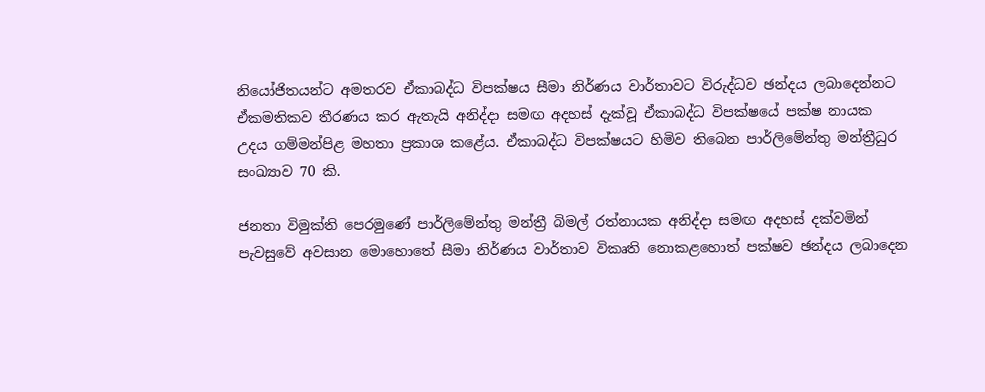නියෝජිතයන්ට අමතරව ඒකාබද්ධ විපක්ෂය සීමා නිර්ණය වාර්තාවට විරුද්ධව ඡන්දය ලබාදෙන්නට ඒකමතිකව තීරණය කර ඇතැයි අනිද්දා සමඟ අදහස් දැක්වූ ඒකාබද්ධ විපක්ෂයේ පක්ෂ නායක උදය ගම්මන්පිළ මහතා ප්‍රකාශ කළේය. ඒකාබද්ධ විපක්ෂයට හිමිව තිබෙන පාර්ලිමේන්තු මන්ත්‍රීධුර සංඛ්‍යාව 70 කි.

ජනතා විමුක්ති පෙරමුණේ පාර්ලිමේන්තු මන්ත්‍රී බිමල් රත්නායක අනිද්දා සමඟ අදහස් දක්වමින් පැවසුවේ අවසාන මොහොතේ සීමා නිර්ණය වාර්තාව විකෘති නොකළහොත් පක්ෂව ඡන්දය ලබාදෙන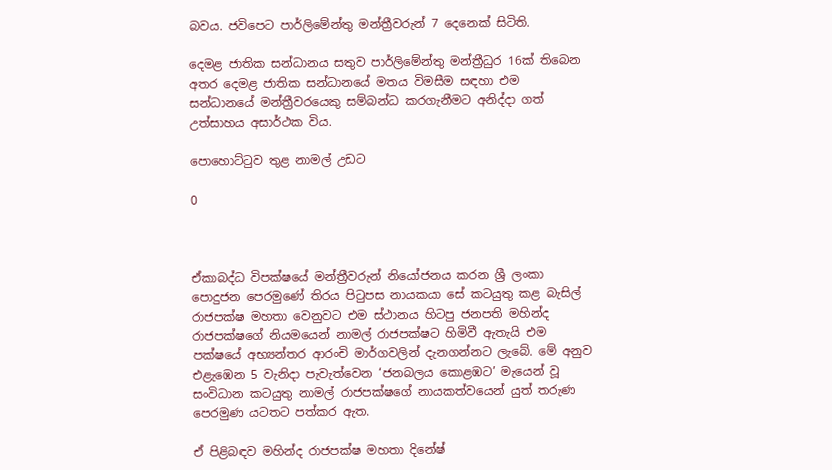බවය. ජවිපෙට පාර්ලිමේන්තු මන්ත්‍රීවරුන් 7 දෙනෙක් සිටිති.

දෙමළ ජාතික සන්ධානය සතුව පාර්ලිමේන්තු මන්ත්‍රීධුර 16ක් තිබෙන අතර දෙමළ ජාතික සන්ධානයේ මතය විමසීම සඳහා එම සන්ධානයේ මන්ත්‍රීවරයෙකු සම්බන්ධ කරගැනීමට අනිද්දා ගත් උත්සාහය අසාර්ථක විය.

පොහොට්ටුව තුළ නාමල් උඩට

0



ඒකාබද්ධ විපක්ෂයේ මන්ත්‍රීවරුන් නියෝජනය කරන ශ්‍රී ලංකා පොදුජන පෙරමුණේ තිරය පිටුපස නායකයා සේ කටයුතු කළ බැසිල් රාජපක්ෂ මහතා වෙනුවට එම ස්ථානය හිටපු ජනපති මහින්ද රාජපක්ෂගේ නියමයෙන් නාමල් රාජපක්ෂට හිමිවී ඇතැයි එම පක්ෂයේ අභ්‍යන්තර ආරංචි මාර්ගවලින් දැනගන්නට ලැබේ. මේ අනුව එළැඹෙන 5 වැනිදා පැවැත්වෙන ‘ජනබලය කොළඹට’ මැයෙන් වූ සංවිධාන කටයුතු නාමල් රාජපක්ෂගේ නායකත්වයෙන් යුත් තරුණ පෙරමුණ යටතට පත්කර ඇත.

ඒ පිළිබඳව මහින්ද රාජපක්ෂ මහතා දිනේෂ්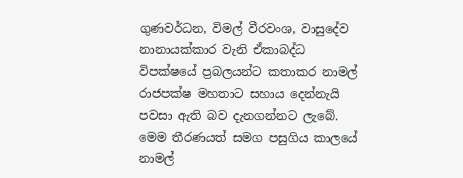ගුණවර්ධන, විමල් වීරවංශ, වාසුදේව නානායක්කාර වැනි ඒකාබද්ධ විපක්ෂයේ ප්‍රබලයන්ට කතාකර නාමල් රාජපක්ෂ මහතාට සහාය දෙන්නැයි පවසා ඇති බව දැනගන්නට ලැබේ. මෙම තීරණයත් සමග පසුගිය කාලයේ නාමල්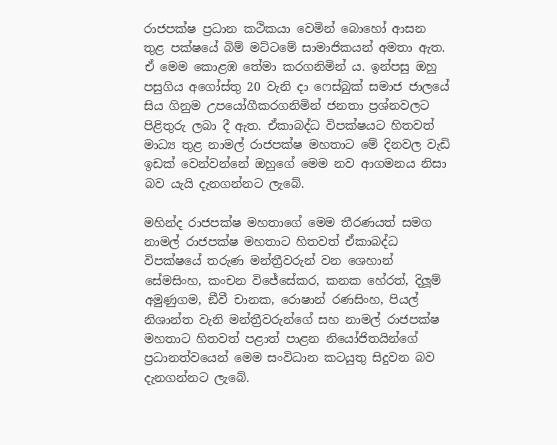රාජපක්ෂ ප්‍රධාන කථිකයා වෙමින් බොහෝ ආසන තුළ පක්ෂයේ බිම් මට්ටමේ සාමාජිකයන් අමතා ඇත. ඒ මෙම කොළඹ තේමා කරගනිමින්‍ ය. ඉන්පසු ඔහු පසුගිය අගෝස්තු 20 වැනි දා ෆෙස්බුක් සමාජ ජාලයේ සිය ගිනුම උපයෝගීකරගනිමින් ජනතා ප්‍රශ්නවලට පිළිතුරු ලබා දී ඇත. ඒකාබද්ධ විපක්ෂයට හිතවත් මාධ්‍ය තුළ නාමල් රාජපක්ෂ මහතාට මේ දිනවල වැඩි ඉඩක් වෙන්වන්නේ ඔහුගේ මෙම නව ආගමනය නිසා බව යැයි දැනගන්නට ලැබේ.

මහින්ද රාජපක්ෂ මහතාගේ මෙම තීරණයත් සමග නාමල් රාජපක්ෂ මහතාට හිතවත් ඒකාබද්ධ විපක්ෂයේ තරුණ මන්ත්‍රීවරුන් වන ශෙහාන් සේමසිංහ, කංචන විජේසේකර, කනක හේරත්, දිලූ‍ම් අමුණුගම, ඞීවී චානක, රොෂාන් රණසිංහ, පියල් නිශාන්ත වැනි මන්ත්‍රීවරුන්ගේ සහ නාමල් රාජපක්ෂ මහතාට හිතවත් පළාත් පාළන නියෝජිතයින්ගේ ප්‍රධානත්වයෙන් මෙම සංවිධාන කටයුතු සිදුවන බව දැනගන්නට ලැබේ.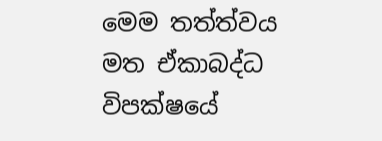මෙම තත්ත්වය මත ඒකාබද්ධ විපක්ෂයේ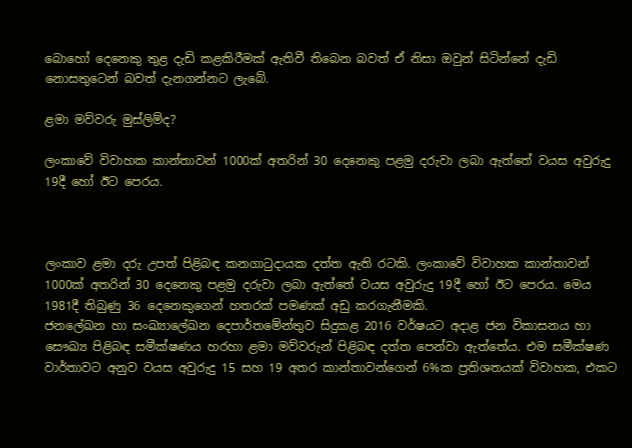බොහෝ දෙනෙකු තුළ දැඩි කළකිරීමක් ඇතිවී තිබෙන බවත් ඒ නිසා ඔවුන් සිටින්නේ දැඩි නොසතුටෙන් බවත් දැනගන්නට ලැබේ.

ළමා මව්වරු මුස්ලිම්ද?

ලංකාවේ විවාහක කාන්තාවන් 1000ක් අතරින් 30 දෙනෙකු පළමු දරුවා ලබා ඇත්තේ වයස අවුරුදු 19දී හෝ ඊට පෙරය.



ලංකාව ළමා දරු උපත් පිළිබඳ කනගාටුදායක දත්ත ඇති රටකි. ලංකාවේ විවාහක කාන්තාවන් 1000ක් අතරින් 30 දෙනෙකු පළමු දරුවා ලබා ඇත්තේ වයස අවුරුදු 19දී හෝ ඊට පෙරය. මෙය 1981දී තිබුණු 36 දෙනෙකුගෙන් හතරක් පමණක් අඩු කරගැනීමකි.
ජනලේඛන හා සංඛ්‍යාලේඛන දෙපාර්තමේන්තුව සිදුකළ 2016 වර්ෂයට අදාළ ජන විකාසනය හා සෞඛ්‍ය පිළිබඳ සමීක්ෂණය හරහා ළමා මව්වරුන් පිළිබඳ දත්ත පෙන්වා ඇත්තේය. එම සමීක්ෂණ වාර්තාවට අනුව වයස අවුරුදු 15 සහ 19 අතර කාන්තාවන්ගෙන් 6%ක ප්‍රතිශතයක් විවාහක, එකට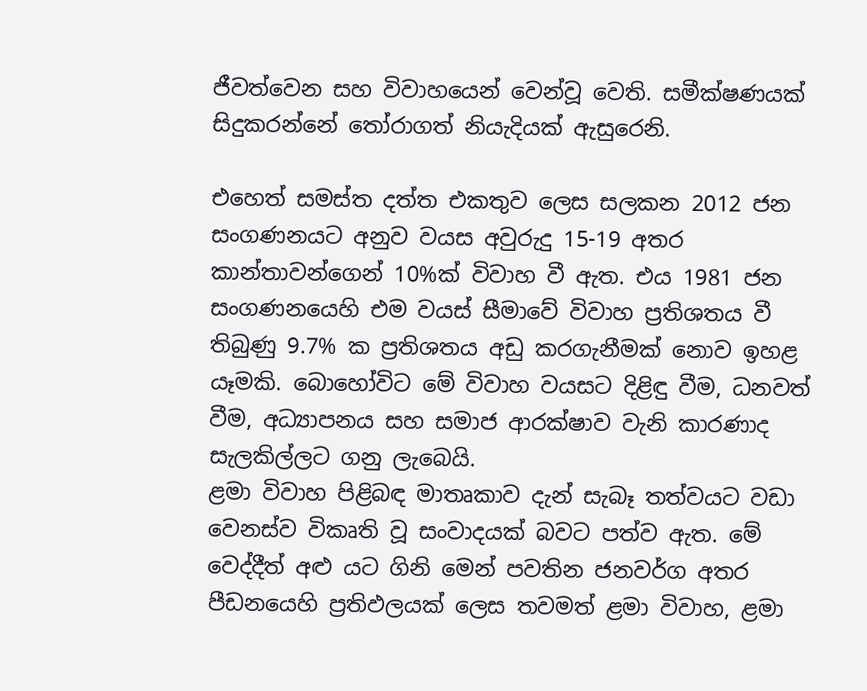ජීවත්වෙන සහ විවාහයෙන් වෙන්වූ වෙති. සමීක්ෂණයක් සිදුකරන්නේ තෝරාගත් නියැදියක් ඇසුරෙනි.

එහෙත් සමස්ත දත්ත එකතුව ලෙස සලකන 2012 ජන සංගණනයට අනුව වයස අවුරුදු 15-19 අතර කාන්තාවන්ගෙන් 10%ක් විවාහ වී ඇත. එය 1981 ජන සංගණනයෙහි එම වයස් සීමාවේ විවාහ ප්‍රතිශතය වී තිබුණු 9.7% ක ප්‍රතිශතය අඩු කරගැනීමක් නොව ඉහළ යෑමකි. බොහෝවිට මේ විවාහ වයසට දිළිඳු වීම, ධනවත් වීම, අධ්‍යාපනය සහ සමාජ ආරක්ෂාව වැනි කාරණාද සැලකිල්ලට ගනු ලැබෙයි.
ළමා විවාහ පිළිබඳ මාතෘකාව දැන් සැබෑ තත්වයට වඩා වෙනස්ව විකෘති වූ සංවාදයක් බවට පත්ව ඇත. මේ වෙද්දීත් අළු යට ගිනි මෙන් පවතින ජනවර්ග අතර පීඩනයෙහි ප්‍රතිඵලයක් ලෙස තවමත් ළමා විවාහ, ළමා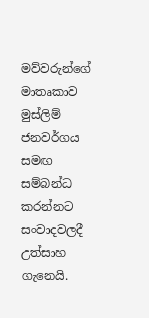මව්වරුන්ගේ මාතෘකාව මුස්ලිම් ජනවර්ගය සමඟ සම්බන්ධ කරන්නට සංවාදවලදී උත්සාහ ගැනෙයි.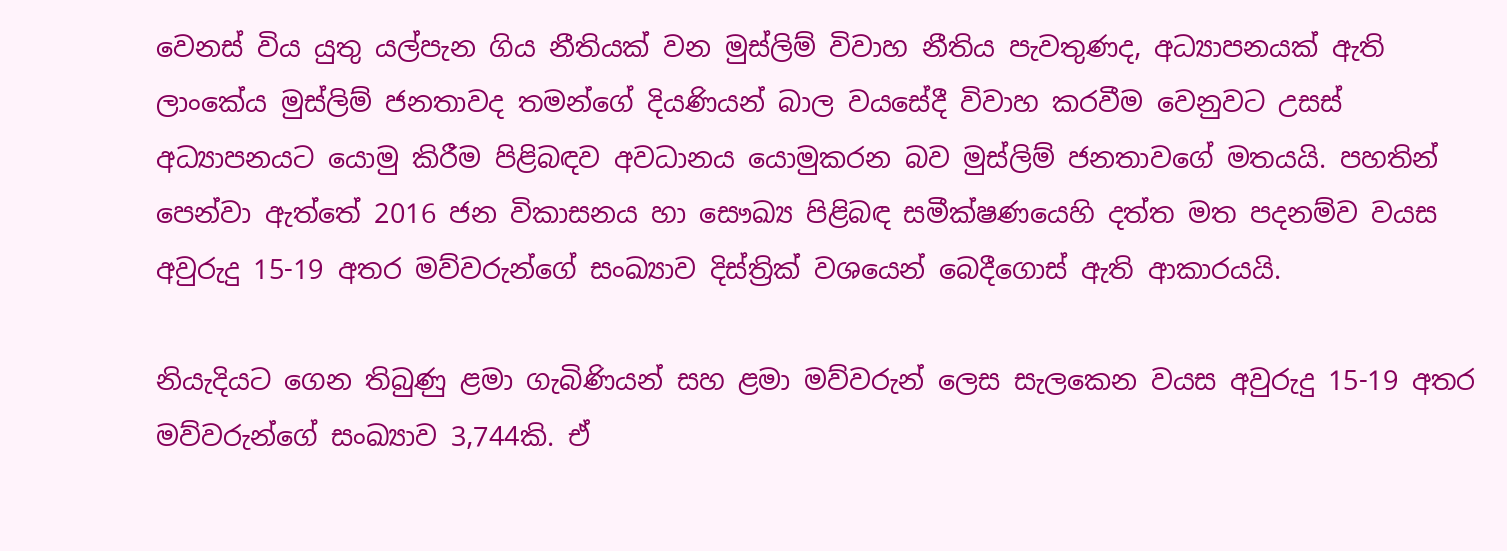වෙනස් විය යුතු යල්පැන ගිය නීතියක් වන මුස්ලිම් විවාහ නීතිය පැවතුණද, අධ්‍යාපනයක් ඇති ලාංකේය මුස්ලිම් ජනතාවද තමන්ගේ දියණියන් බාල වයසේදී විවාහ කරවීම වෙනුවට උසස් අධ්‍යාපනයට යොමු කිරීම පිළිබඳව අවධානය යොමුකරන බව මුස්ලිම් ජනතාවගේ මතයයි. පහතින් පෙන්වා ඇත්තේ 2016 ජන විකාසනය හා සෞඛ්‍ය පිළිබඳ සමීක්ෂණයෙහි දත්ත මත පදනම්ව වයස අවුරුදු 15-19 අතර මව්වරුන්ගේ සංඛ්‍යාව දිස්ත්‍රික් වශයෙන් බෙදීගොස් ඇති ආකාරයයි.

නියැදියට ගෙන තිබුණු ළමා ගැබිණියන් සහ ළමා මව්වරුන් ලෙස සැලකෙන වයස අවුරුදු 15-19 අතර මව්වරුන්ගේ සංඛ්‍යාව 3,744කි. ඒ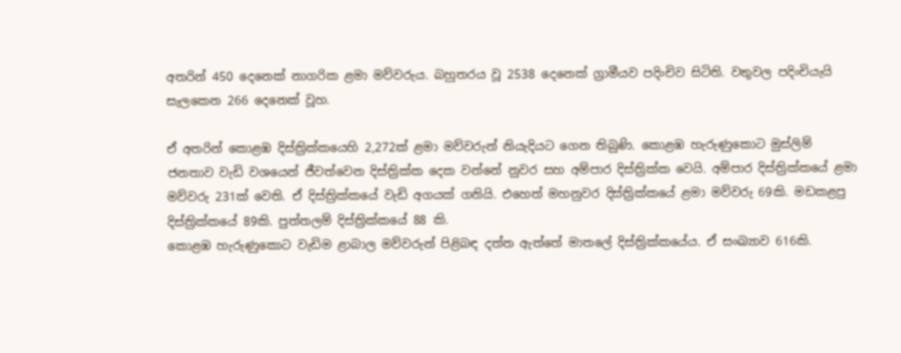අතරින් 450 දෙනෙක් නාගරික ළමා මව්වරුය. බහුතරය වූ 2538 දෙනෙක් ග්‍රාමීයව පදිංචිව සිටිති. වතුවල පදිංචියැයි සැලකෙන 266 දෙනෙක් වූහ.

ඒ අතරින් කොළඹ දිස්ත්‍රික්කයෙහි 2,272ක් ළමා මව්වරුන් නියැදියට ගෙන තිබුණි. කොළඹ හැරුණුකොට මුස්ලිම් ජනතාව වැඩි වශයෙන් ජීවත්වෙන දිස්ත්‍රික්ක දෙක වන්නේ නුවර සහ අම්පාර දිස්ත්‍රික්ක වෙයි. අම්පාර දිස්ත්‍රික්කයේ ළමා මව්වරු 231ක් වෙති. ඒ දිස්ත්‍රික්කයේ වැඩි අගයක් ගනියි. එහෙත් මහනුවර දිස්ත්‍රික්කයේ ළමා මව්වරු 69කි. මඩකළපු දිස්ත්‍රික්කයේ 89කි. පුත්තලම් දිස්ත්‍රික්කයේ 88 කි.
කොළඹ හැරුණුකොට වැඩිම ළාබාල මව්වරුන් පිළිබඳ දත්ත ඇත්තේ මාතලේ දිස්ත්‍රික්කයේය. ඒ සංඛ්‍යාව 616කි.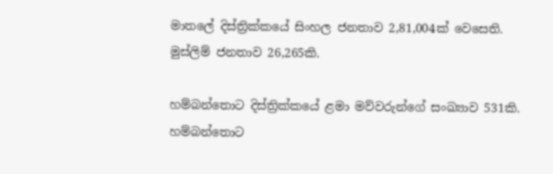මාතලේ දිස්ත්‍රික්කයේ සිංහල ජනතාව 2,81,004ක් වෙසෙති. මුස්ලිම් ජනතාව 26,265කි.

හම්බන්තොට දිස්ත්‍රික්කයේ ළමා මව්වරුන්ගේ සංඛ්‍යාව 531කි. හම්බන්තොට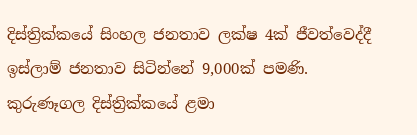දිස්ත්‍රික්කයේ සිංහල ජනතාව ලක්ෂ 4ක් ජීවත්වෙද්දී ඉස්ලාම් ජනතාව සිටින්නේ 9,000ක් පමණි. කුරුණෑගල දිස්ත්‍රික්කයේ ළමා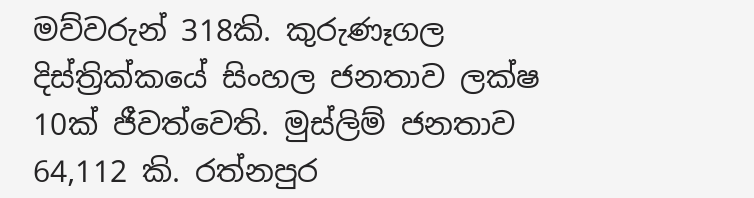මව්වරුන් 318කි. කුරුණෑගල දිස්ත්‍රික්කයේ සිංහල ජනතාව ලක්ෂ 10ක් ජීවත්වෙති. මුස්ලිම් ජනතාව 64,112 කි. රත්නපුර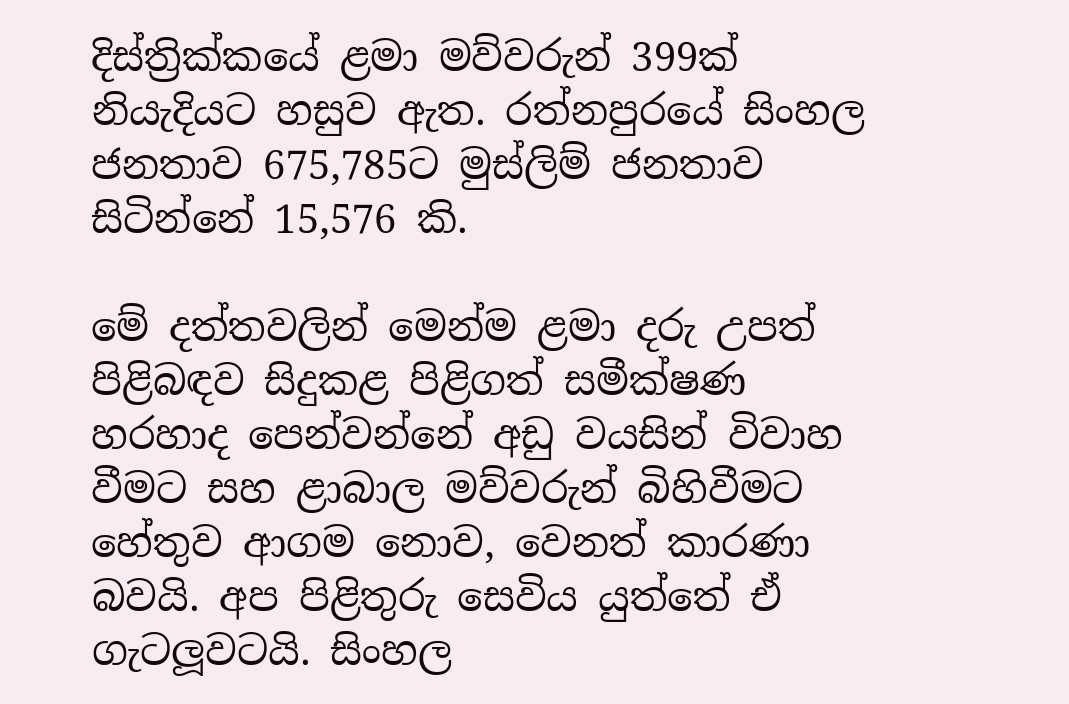දිස්ත්‍රික්කයේ ළමා මව්වරුන් 399ක් නියැදියට හසුව ඇත. රත්නපුරයේ සිංහල ජනතාව 675,785ට මුස්ලිම් ජනතාව සිටින්නේ 15,576 කි.

මේ දත්තවලින් මෙන්ම ළමා දරු උපත් පිළිබඳව සිදුකළ පිළිගත් සමීක්ෂණ හරහාද පෙන්වන්නේ අඩු වයසින් විවාහ වීමට සහ ළාබාල මව්වරුන් බිහිවීමට හේතුව ආගම නොව, වෙනත් කාරණා බවයි. අප පිළිතුරු සෙවිය යුත්තේ ඒ ගැටලූ‍වටයි. සිංහල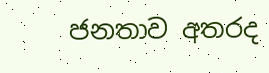ජනතාව අතරද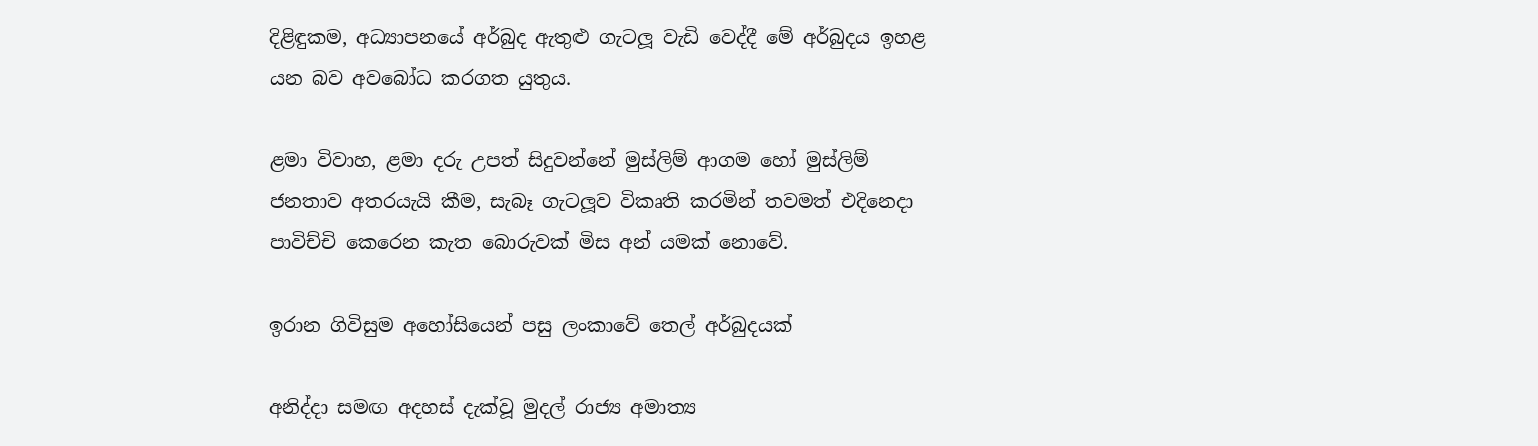දිළිඳුකම, අධ්‍යාපනයේ අර්බුද ඇතුළු ගැටලූ‍ වැඩි වෙද්දී මේ අර්බුදය ඉහළ යන බව අවබෝධ කරගත යුතුය.

ළමා විවාහ, ළමා දරු උපත් සිදුවන්නේ මුස්ලිම් ආගම හෝ මුස්ලිම් ජනතාව අතරයැයි කීම, සැබෑ ගැටලූ‍ව විකෘති කරමින් තවමත් එදිනෙදා පාවිච්චි කෙරෙන කැත බොරුවක් මිස අන් යමක් නොවේ.

ඉරාන ගිවිසුම අහෝසියෙන් පසු ලංකාවේ තෙල් අර්බුදයක්

අනිද්දා සමඟ අදහස් දැක්වූ මුදල් රාජ්‍ය අමාත්‍ය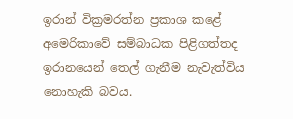ඉරාන් වික්‍රමරත්න ප්‍රකාශ කළේ අමෙරිකාවේ සම්බාධක පිළිගත්තද ඉරානයෙන් තෙල් ගැනීම නැවැත්විය නොහැකි බවය.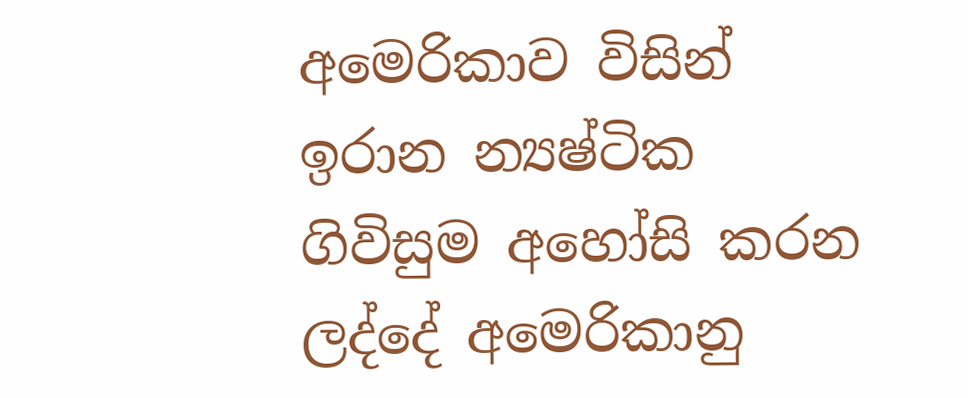අමෙරිකාව විසින් ඉරාන න්‍යෂ්ටික ගිවිසුම අහෝසි කරන ලද්දේ අමෙරිකානු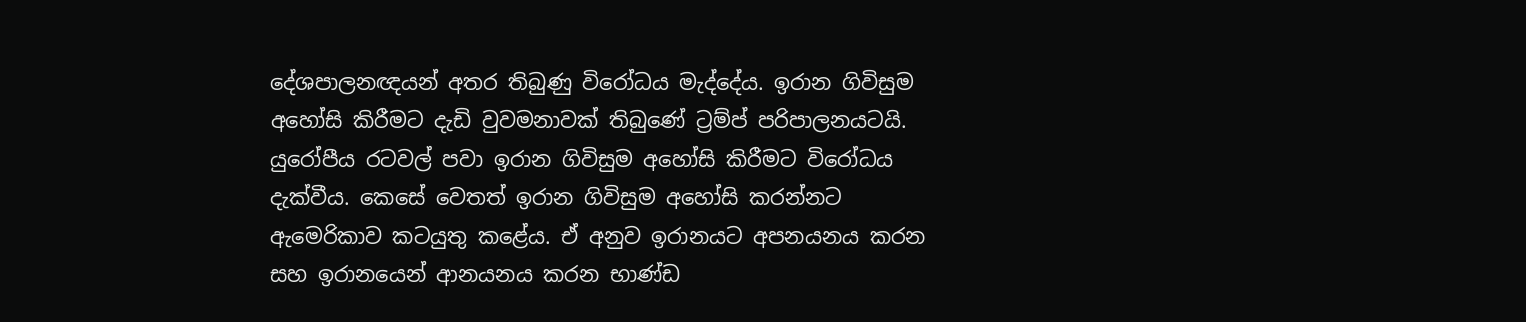දේශපාලනඥයන් අතර තිබුණු විරෝධය මැද්දේය. ඉරාන ගිවිසුම අහෝසි කිරීමට දැඩි වුවමනාවක් තිබුණේ ට්‍රම්ප් පරිපාලනයටයි. යුරෝපීය රටවල් පවා ඉරාන ගිවිසුම අහෝසි කිරීමට විරෝධය දැක්වීය. කෙසේ වෙතත් ඉරාන ගිවිසුම අහෝසි කරන්නට ඇමෙරිකාව කටයුතු කළේය. ඒ අනුව ඉරානයට අපනයනය කරන සහ ඉරානයෙන් ආනයනය කරන භාණ්ඩ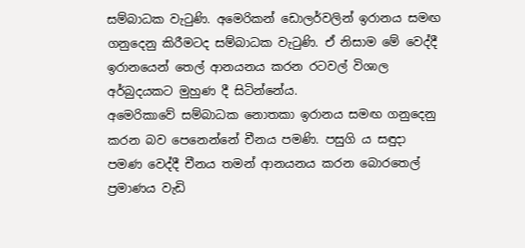සම්බාධක වැටුණි. අමෙරිකන් ඩොලර්වලින් ඉරානය සමඟ ගනුදෙනු කිරීමටද සම්බාධක වැටුණි. ඒ නිසාම මේ වෙද්දී ඉරානයෙන් තෙල් ආනයනය කරන රටවල් විශාල අර්බුදයකට මුහුණ දී සිටින්නේය.
අමෙරිකාවේ සම්බාධක නොතකා ඉරානය සමඟ ගනුදෙනු කරන බව පෙනෙන්නේ චීනය පමණි. පසුගි ය සඳුදා පමණ වෙද්දී චීනය තමන් ආනයනය කරන බොරතෙල් ප්‍රමාණය වැඩි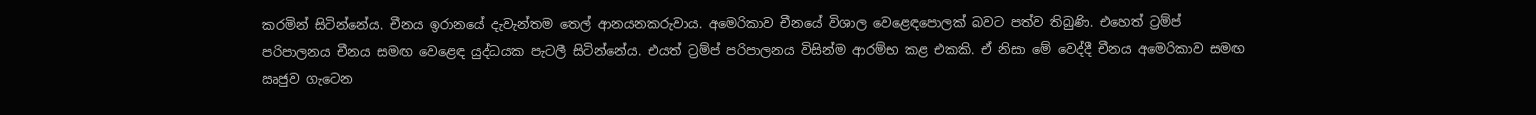කරමින් සිටින්නේය. චීනය ඉරානයේ දැවැන්තම තෙල් ආනයනකරුවාය. අමෙරිකාව චීනයේ විශාල වෙළෙඳපොලක් බවට පත්ව තිබුණි. එහෙත් ට්‍රම්ප් පරිපාලනය චීනය සමඟ වෙළෙඳ යුද්ධයක පැටලී සිටින්නේය. එයත් ට්‍රම්ප් පරිපාලනය විසින්ම ආරම්භ කළ එකකි. ඒ නිසා මේ වෙද්දී චීනය අමෙරිකාව සමඟ ඍජුව ගැටෙන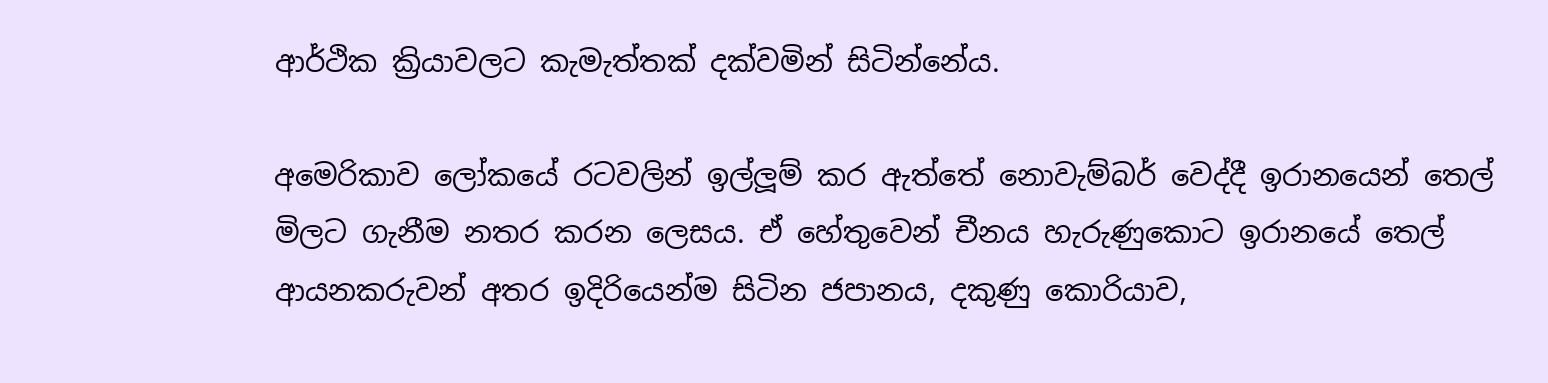ආර්ථික ක්‍රියාවලට කැමැත්තක් දක්වමින් සිටින්නේය.

අමෙරිකාව ලෝකයේ රටවලින් ඉල්ලූ‍ම් කර ඇත්තේ නොවැම්බර් වෙද්දී ඉරානයෙන් තෙල් මිලට ගැනීම නතර කරන ලෙසය. ඒ හේතුවෙන් චීනය හැරුණුකොට ඉරානයේ තෙල් ආයනකරුවන් අතර ඉදිරියෙන්ම සිටින ජපානය, දකුණු කොරියාව,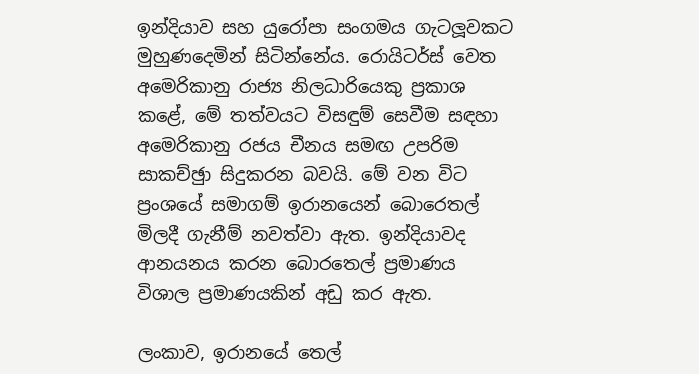ඉන්දියාව සහ යුරෝපා සංගමය ගැටලූ‍වකට මුහුණදෙමින් සිටින්නේය. රොයිටර්ස් වෙත අමෙරිකානු රාජ්‍ය නිලධාරියෙකු ප්‍රකාශ කළේ, මේ තත්වයට විසඳුම් සෙවීම සඳහා අමෙරිකානු රජය චීනය සමඟ උපරිම සාකච්ඡුා සිදුකරන බවයි. මේ වන විට ප්‍රංශයේ සමාගම් ඉරානයෙන් බොරෙතල් මිලදී ගැනීම් නවත්වා ඇත. ඉන්දියාවද ආනයනය කරන බොරතෙල් ප්‍රමාණය විශාල ප්‍රමාණයකින් අඩු කර ඇත.

ලංකාව, ඉරානයේ තෙල්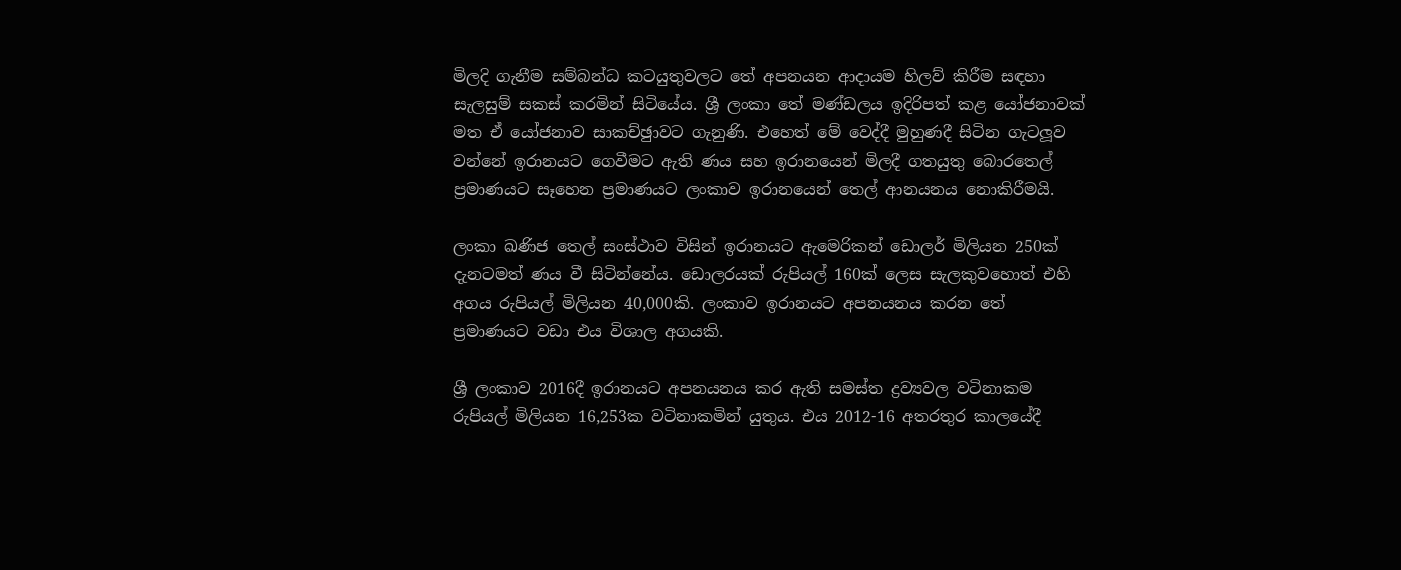මිලදි ගැනීම සම්බන්ධ කටයුතුවලට තේ අපනයන ආදායම හිලව් කිරීම සඳහා සැලසුම් සකස් කරමින් සිටියේය. ශ්‍රී ලංකා තේ මණ්ඩලය ඉදිරිපත් කළ යෝජනාවක් මත ඒ යෝජනාව සාකච්ඡුාවට ගැනුණි. එහෙත් මේ වෙද්දී මුහුණදී සිටින ගැටලූ‍ව වන්නේ ඉරානයට ගෙවීමට ඇති ණය සහ ඉරානයෙන් මිලදී ගතයුතු බොරතෙල් ප්‍රමාණයට සෑහෙන ප්‍රමාණයට ලංකාව ඉරානයෙන් තෙල් ආනයනය නොකිරීමයි.

ලංකා ඛණිජ තෙල් සංස්ථාව විසින් ඉරානයට ඇමෙරිකන් ඩොලර් මිලියන 250ක් දැනටමත් ණය වී සිටින්නේය. ඩොලරයක් රුපියල් 160ක් ලෙස සැලකුවහොත් එහි අගය රුපියල් මිලියන 40,000කි. ලංකාව ඉරානයට අපනයනය කරන තේ ප්‍රමාණයට වඩා එය විශාල අගයකි.

ශ්‍රී ලංකාව 2016දී ඉරානයට අපනයනය කර ඇති සමස්ත ද්‍රව්‍යවල වටිනාකම රුපියල් මිලියන 16,253ක වටිනාකමින් යුතුය. එය 2012-16 අතරතුර කාලයේදී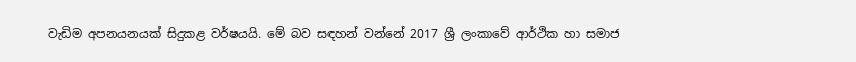වැඩිම අපනයනයක් සිදුකළ වර්ෂයයි. මේ බව සඳහන් වන්නේ 2017 ශ්‍රී ලංකාවේ ආර්ථික හා සමාජ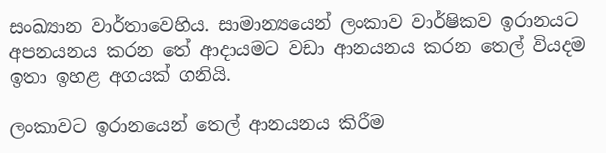සංඛ්‍යාන වාර්තාවෙහිය. සාමාන්‍යයෙන් ලංකාව වාර්ෂිකව ඉරානයට අපනයනය කරන තේ ආදායමට වඩා ආනයනය කරන තෙල් වියදම ඉතා ඉහළ අගයක් ගනියි.

ලංකාවට ඉරානයෙන් තෙල් ආනයනය කිරීම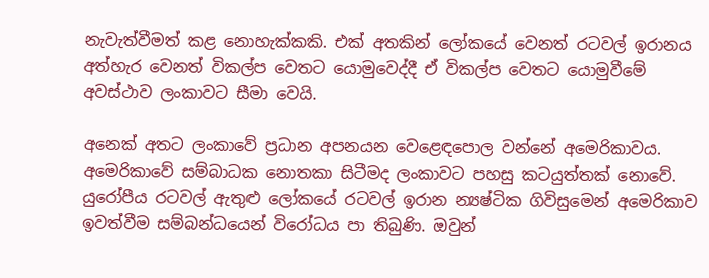නැවැත්වීමත් කළ නොහැක්කකි. එක් අතකින් ලෝකයේ වෙනත් රටවල් ඉරානය අත්හැර වෙනත් විකල්ප වෙතට යොමුවෙද්දී ඒ විකල්ප වෙතට යොමුවීමේ අවස්ථාව ලංකාවට සීමා වෙයි.

අනෙක් අතට ලංකාවේ ප්‍රධාන අපනයන වෙළෙඳපොල වන්නේ අමෙරිකාවය. අමෙරිකාවේ සම්බාධක නොතකා සිටීමද ලංකාවට පහසු කටයුත්තක් නොවේ. යුරෝපීය රටවල් ඇතුළු ලෝකයේ රටවල් ඉරාන න්‍යෂ්ටික ගිවිසුමෙන් අමෙරිකාව ඉවත්වීම සම්බන්ධයෙන් විරෝධය පා තිබුණි. ඔවුන්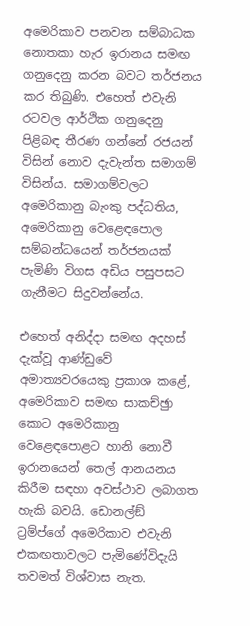අමෙරිකාව පනවන සම්බාධක නොතකා හැර ඉරානය සමඟ ගනුදෙනු කරන බවට තර්ජනය කර තිබුණි. එහෙත් එවැනි රටවල ආර්ථික ගනුදෙනු පිළිබඳ තීරණ ගන්නේ රජයන් විසින් නොව දැවැන්ත සමාගම් විසින්ය. සමාගම්වලට අමෙරිකානු බැංකු පද්ධතිය, අමෙරිකානු වෙළෙඳපොල සම්බන්ධයෙන් තර්ජනයක් පැමිණි විගස අඩිය පසුපසට ගැනීමට සිදුවන්නේය.

එහෙත් අනිද්දා සමඟ අදහස් දැක්වූ ආණ්ඩුවේ අමාත්‍යවරයෙකු ප්‍රකාශ කළේ, අමෙරිකාව සමඟ සාකච්ඡුා කොට අමෙරිකානු වෙළෙඳපොළට හානි නොවී ඉරානයෙන් තෙල් ආනයනය කිරීම සඳහා අවස්ථාව ලබාගත හැකි බවයි. ඩොනල්ඞ් ට්‍රම්ප්ගේ අමෙරිකාව එවැනි එකඟතාවලට පැමිණේවිදැයි තවමත් විශ්වාස නැත.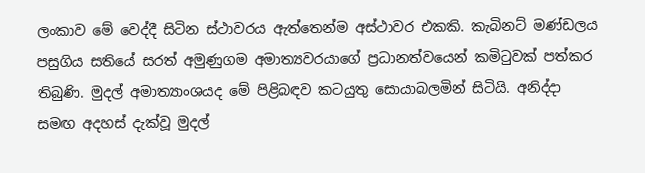ලංකාව මේ වෙද්දී සිටින ස්ථාවරය ඇත්තෙන්ම අස්ථාවර එකකි. කැබිනට් මණ්ඩලය පසුගිය සතියේ සරත් අමුණුගම අමාත්‍යවරයාගේ ප්‍රධානත්වයෙන් කමිටුවක් පත්කර තිබුණි. මුදල් අමාත්‍යාංශයද මේ පිළිබඳව කටයුතු සොයාබලමින් සිටියි. අනිද්දා සමඟ අදහස් දැක්වූ මුදල්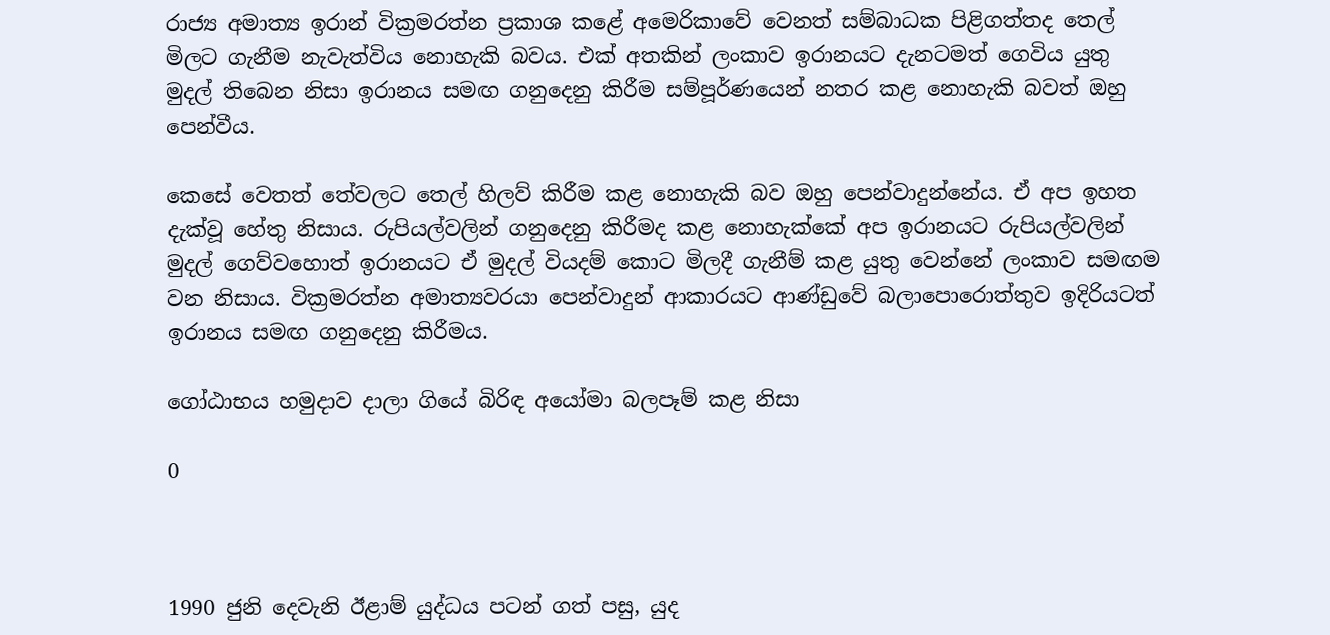රාජ්‍ය අමාත්‍ය ඉරාන් වික්‍රමරත්න ප්‍රකාශ කළේ අමෙරිකාවේ වෙනත් සම්බාධක පිළිගත්තද තෙල් මිලට ගැනීම නැවැත්විය නොහැකි බවය. එක් අතකින් ලංකාව ඉරානයට දැනටමත් ගෙවිය යුතු මුදල් තිබෙන නිසා ඉරානය සමඟ ගනුදෙනු කිරීම සම්පූර්ණයෙන් නතර කළ නොහැකි බවත් ඔහු පෙන්වීය.

කෙසේ වෙතත් තේවලට තෙල් හිලව් කිරීම කළ නොහැකි බව ඔහු පෙන්වාදුන්නේය. ඒ අප ඉහත දැක්වූ හේතු නිසාය. රුපියල්වලින් ගනුදෙනු කිරීමද කළ නොහැක්කේ අප ඉරානයට රුපියල්වලින් මුදල් ගෙව්වහොත් ඉරානයට ඒ මුදල් වියදම් කොට මිලදී ගැනීම් කළ යුතු වෙන්නේ ලංකාව සමඟම වන නිසාය. වික්‍රමරත්න අමාත්‍යවරයා පෙන්වාදුන් ආකාරයට ආණ්ඩුවේ බලාපොරොත්තුව ඉදිරියටත් ඉරානය සමඟ ගනුදෙනු කිරීමය.

ගෝඨාභය හමුදාව දාලා ගියේ බිරිඳ අයෝමා බලපෑම් කළ නිසා

0



1990 ජුනි දෙවැනි ඊළාම් යුද්ධය පටන් ගත් පසු, යුද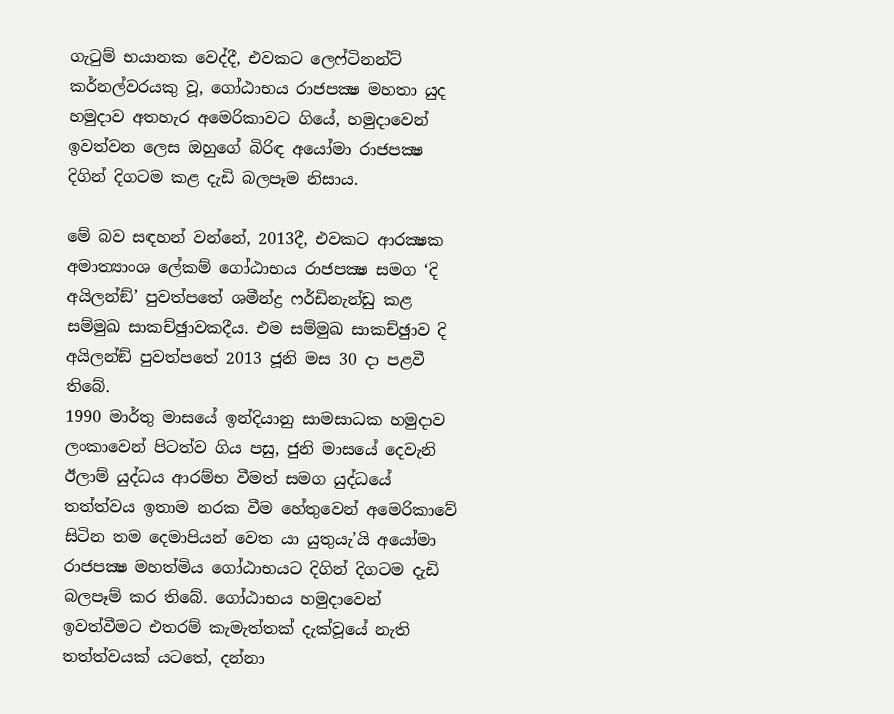ගැටුම් භයානක වෙද්දී, එවකට ලෙෆ්ටිනන්ට් කර්නල්වරයකු වූ, ගෝඨාභය රාජපක්‍ෂ මහතා යුද හමුදාව අතහැර අමෙරිකාවට ගියේ, හමුදාවෙන් ඉවත්වන ලෙස ඔහුගේ බිරිඳ අයෝමා රාජපක්‍ෂ දිගින් දිගටම කළ දැඩි බලපෑම නිසාය.

මේ බව සඳහන් වන්නේ, 2013දී, එවකට ආරක්‍ෂක අමාත්‍යාංශ ලේකම් ගෝඨාභය රාජපක්‍ෂ සමග ‘දි අයිලන්ඞ්’ පුවත්පතේ ශමීන්ද්‍ර ෆර්ඩිනැන්ඩු කළ සම්මුඛ සාකච්ඡුාවකදීය. එම සම්මුඛ සාකච්ඡුාව දි අයිලන්ඞ් පුවත්පතේ 2013 ජූනි මස 30 දා පළවී තිබේ.
1990 මාර්තු මාසයේ ඉන්දියානු සාමසාධක හමුදාව ලංකාවෙන් පිටත්ව ගිය පසු, ජුනි මාසයේ දෙවැනි ඊලාම් යුද්ධය ආරම්භ වීමත් සමග යුද්ධයේ තත්ත්වය ඉතාම නරක වීම හේතුවෙන් අමෙරිකාවේ සිටින තම දෙමාපියන් වෙත යා යුතුයැ’යි අයෝමා රාජපක්‍ෂ මහත්මිය ගෝඨාභයට දිගින් දිගටම දැඩි බලපෑම් කර තිබේ. ගෝඨාභය හමුදාවෙන් ඉවත්වීමට එතරම් කැමැත්තක් දැක්වූයේ නැති තත්ත්වයක් යටතේ, දන්නා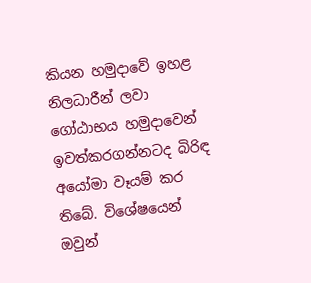කියන හමුදාවේ ඉහළ නිලධාරීන් ලවා ගෝඨාභය හමුදාවෙන් ඉවත්කරගන්නටද බිරිඳ අයෝමා වෑයම් කර තිබේ. විශේෂයෙන් ඔවුන්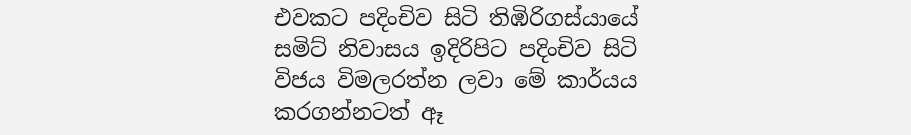එවකට පදිංචිව සිටි තිඹිරිගස්යායේ සමිට් නිවාසය ඉදිරිපිට පදිංචිව සිටි විජය විමලරත්න ලවා මේ කාර්යය කරගන්නටත් ඈ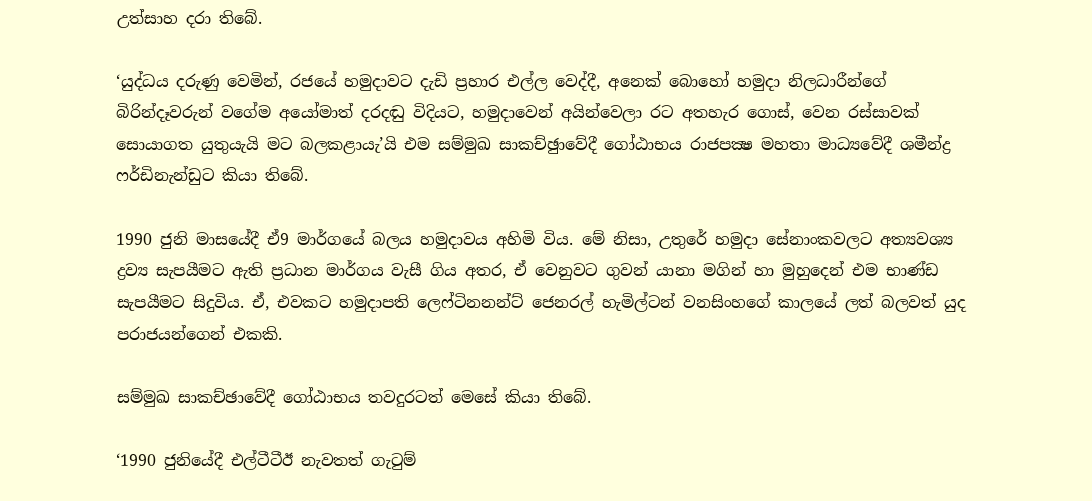උත්සාහ දරා තිබේ.

‘යුද්ධය දරුණු වෙමින්, රජයේ හමුදාවට දැඩි ප්‍රහාර එල්ල වෙද්දී, අනෙක් බොහෝ හමුදා නිලධාරීන්ගේ බිරින්දෑවරුන් වගේම අයෝමාත් දරදඬු විදියට, හමුදාවෙන් අයින්වෙලා රට අතහැර ගොස්, වෙන රස්සාවක් සොයාගත යුතුයැයි මට බලකළායැ’යි එම සම්මුඛ සාකච්ඡුාවේදී ගෝඨාභය රාජපක්‍ෂ මහතා මාධ්‍යවේදී ශමීන්ද්‍ර ෆර්ඩිනැන්ඩුට කියා තිබේ.

1990 ජුනි මාසයේදී ඒ9 මාර්ගයේ බලය හමුදාවය අහිමි විය. මේ නිසා, උතුරේ හමුදා සේනාංකවලට අත්‍යවශ්‍ය ද්‍රව්‍ය සැපයීමට ඇති ප්‍රධාන මාර්ගය වැසී ගිය අතර, ඒ වෙනුවට ගුවන් යානා මගින් හා මුහුදෙන් එම භාණ්ඩ සැපයීමට සිදුවිය. ඒ, එවකට හමුදාපති ලෙෆ්ටිනනන්ට් ජෙනරල් හැමිල්ටන් වනසිංහගේ කාලයේ ලත් බලවත් යුද පරාජයන්ගෙන් එකකි.

සම්මුඛ සාකච්ඡාවේදී ගෝඨාභය තවදුරටත් මෙසේ කියා තිබේ.

‘1990 ජුනියේදී එල්ටීටීඊ නැවතත් ගැටුම්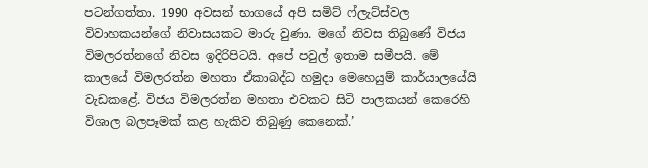පටන්ගත්තා. 1990 අවසන් භාගයේ අපි සමිට් ෆ්ලැට්ස්වල විවාහකයන්ගේ නිවාසයකට මාරු වුණා. මගේ නිවස තිබුණේ විජය විමලරත්නගේ නිවස ඉදිරිපිටයි. අපේ පවුල් ඉතාම සමීපයි. මේ කාලයේ විමලරත්න මහතා ඒකාබද්ධ හමුදා මෙහෙයුම් කාර්යාලයේයි වැඩකළේ. විජය විමලරත්න මහතා එවකට සිටි පාලකයන් කෙරෙහි විශාල බලපෑමක් කළ හැකිව තිබුණු කෙනෙක්.’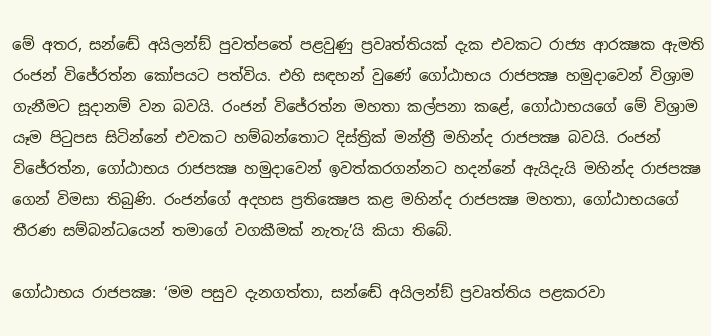මේ අතර, සන්ඬේ අයිලන්ඞ් පුවත්පතේ පළවුණු ප්‍රවෘත්තියක් දැක එවකට රාජ්‍ය ආරක්‍ෂක ඇමති රංජන් විජේරත්න කෝපයට පත්විය. එහි සඳහන් වුණේ ගෝඨාභය රාජපක්‍ෂ හමුදාවෙන් විශ්‍රාම ගැනීමට සූදානම් වන බවයි. රංජන් විජේරත්න මහතා කල්පනා කළේ, ගෝඨාභයගේ මේ විශ්‍රාම යෑම පිටුපස සිටින්නේ එවකට හම්බන්තොට දිස්ත්‍රික් මන්ත්‍රී මහින්ද රාජපක්‍ෂ බවයි. රංජන් විජේරත්න, ගෝඨාභය රාජපක්‍ෂ හමුදාවෙන් ඉවත්කරගන්නට හදන්නේ ඇයිදැයි මහින්ද රාජපක්‍ෂ ගෙන් විමසා තිබුණි. රංජන්ගේ අදහස ප්‍රතික්‍ෂෙප කළ මහින්ද රාජපක්‍ෂ මහතා, ගෝඨාභයගේ තීරණ සම්බන්ධයෙන් තමාගේ වගකීමක් නැතැ’යි කියා තිබේ.

ගෝඨාභය රාජපක්‍ෂ: ‘මම පසුව දැනගත්තා, සන්ඬේ අයිලන්ඞ් ප්‍රවෘත්තිය පළකරවා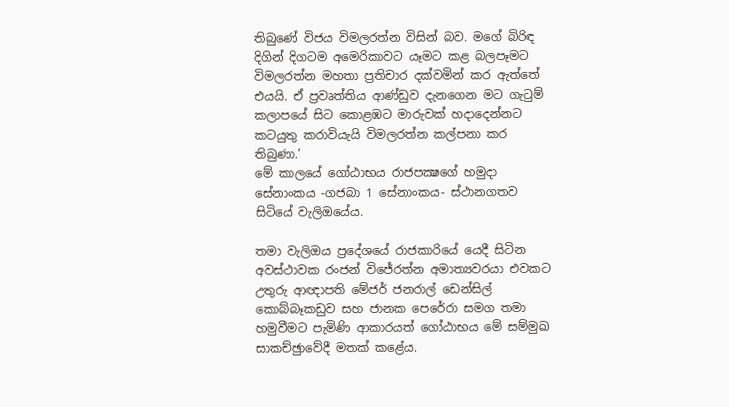තිබුණේ විජය විමලරත්න විසින් බව. මගේ බිරිඳ දිගින් දිගටම අමෙරිකාවට යෑමට කළ බලපෑමට විමලරත්න මහතා ප්‍රතිචාර දක්වමින් කර ඇත්තේ එයයි. ඒ ප්‍රවෘත්තිය ආණ්ඩුව දැනගෙන මට ගැටුම් කලාපයේ සිට කොළඹට මාරුවක් හදාදෙන්නට කටයුතු කරාවියැයි විමලරත්න කල්පනා කර තිබුණා.’
මේ කාලයේ ගෝඨාභය රාජපක්‍ෂගේ හමුදා සේනාංකය -ගජබා 1 සේනාංකය- ස්ථානගතව සිටියේ වැලිඔයේය.

තමා වැලිඔය ප්‍රදේශයේ රාජකාරියේ යෙදී සිටින අවස්ථාවක රංජන් විජේරත්න අමාත්‍යවරයා එවකට උතුරු ආඥාපති මේජර් ජනරාල් ඩෙන්සිල් කොබ්බෑකඩුව සහ ජානක පෙරේරා සමග තමා හමුවීමට පැමිණි ආකාරයත් ගෝඨාභය මේ සම්මුඛ සාකච්ඡුාවේදී මතක් කළේය.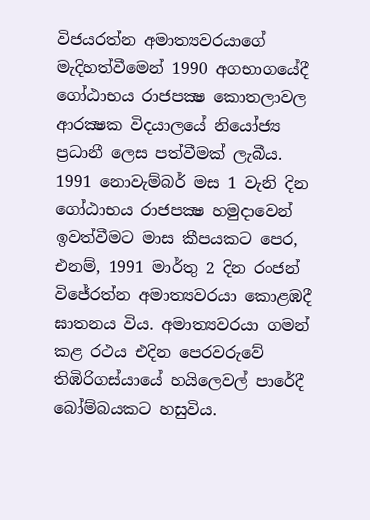විජයරත්න අමාත්‍යවරයාගේ මැදිහත්වීමෙන් 1990 අගභාගයේදී ගෝඨාභය රාජපක්‍ෂ කොතලාවල ආරක්‍ෂක විදය‍ාලයේ නියෝජ්‍ය ප්‍රධානී ලෙස පත්වීමක් ලැබීය. 1991 නොවැම්බර් මස 1 වැනි දින ගෝඨාභය රාජපක්‍ෂ හමුදාවෙන් ඉවත්වීමට මාස කීපයකට පෙර, එනම්, 1991 මාර්තු 2 දින රංජන් විජේරත්න අමාත්‍යවරයා කොළඹදී ඝාතනය විය. අමාත්‍යවරයා ගමන් කළ රථය එදින පෙරවරුවේ තිඹිරිගස්යායේ හයිලෙවල් පාරේදී බෝම්බයකට හසුවිය.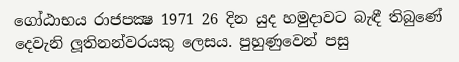ගෝඨාභය රාජපක්‍ෂ 1971 26 දින යුද හමුදාවට බැඳී තිබුණේ දෙවැනි ලූතිනන්වරයකු ලෙසය. පුහුණුවෙන් පසු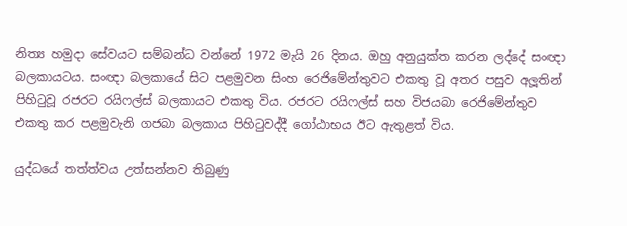නිත්‍ය හමුදා සේවයට සම්බන්ධ වන්නේ 1972 මැයි 26 දිනය. ඔහු අනුයුක්ත කරන ලද්දේ සංඥා බලකායටය. සංඥා බලකායේ සිට පළමුවන සිංහ රෙජිමේන්තුවට එකතු වූ අතර පසුව අලූතින් පිහිටුවූ රජරට රයිෆල්ස් බලකායට එකතු විය. රජරට රයිෆල්ස් සහ විජයබා රෙජිමේන්තුව එකතු කර පළමුවැනි ගජබා බලකාය පිහිටුවද්දී ගෝඨාභය ඊට ඇතුළත් විය.

යුද්ධයේ තත්ත්වය උත්සන්නව තිබුණු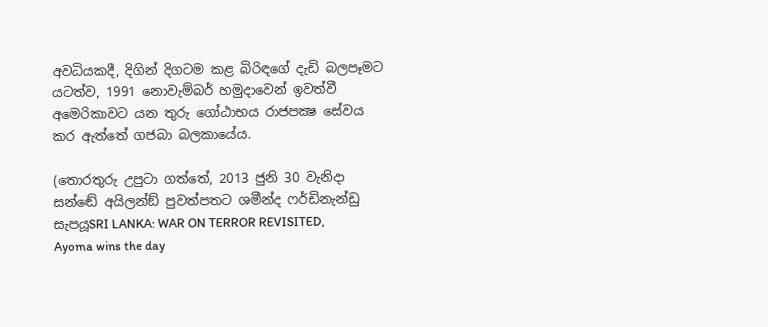අවධියකදී, දිගින් දිගටම කළ බිරිඳගේ දැඩි බලපෑමට යටත්ව, 1991 නොවැම්බර් හමුදාවෙන් ඉවත්වී අමෙරිකාවට යන තුරු ගෝඨාභය රාජපක්‍ෂ සේවය කර ඇත්තේ ගජබා බලකායේය.

(තොරතුරු උපුටා ගත්තේ, 2013 ජුනි 30 වැනිදා සන්ඬේ අයිලන්ඞ් පුවත්පතට ශමීන්ද ෆර්ඩිනැන්ඩු සැපයූSRI LANKA: WAR ON TERROR REVISITED, Ayoma wins the day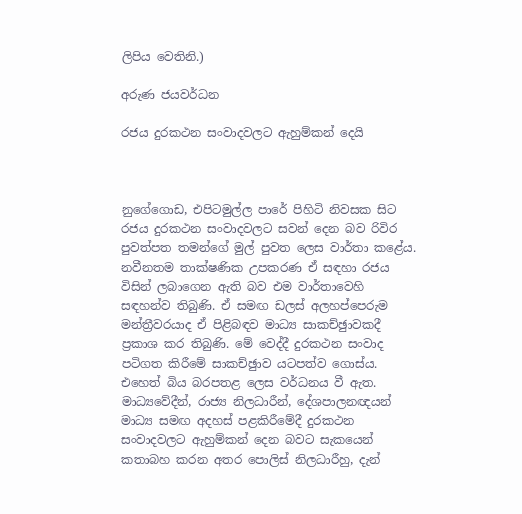ලිපිය වෙතිනි.)

අරුණ ජයවර්ධන

රජය දුරකථන සංවාදවලට ඇහුම්කන් දෙයි



නුගේගොඩ, එපිටමුල්ල පාරේ පිහිටි නිවසක සිට රජය දුරකථන සංවාදවලට සවන් දෙන බව රිවිර පුවත්පත තමන්ගේ මුල් පුවත ලෙස වාර්තා කළේය. නවීනතම තාක්ෂණික උපකරණ ඒ සඳහා රජය විසින් ලබාගෙන ඇති බව එම වාර්තාවෙහි සඳහන්ව තිබුණි. ඒ සමඟ ඩලස් අලහප්පෙරුම මන්ත්‍රීවරයාද ඒ පිළිබඳව මාධ්‍ය සාකච්ඡුාවකදී ප්‍රකාශ කර තිබුණි. මේ වෙද්දී දුරකථන සංවාද පටිගත කිරීමේ සාකච්ඡුාව යටපත්ව ගොස්ය. එහෙත් බිය බරපතළ ලෙස වර්ධනය වී ඇත. මාධ්‍යවේදීන්, රාජ්‍ය නිලධාරීන්, දේශපාලනඥයන් මාධ්‍ය සමඟ අදහස් පළකිරීමේදී දුරකථන සංවාදවලට ඇහුම්කන් දෙන බවට සැකයෙන් කතාබහ කරන අතර පොලිස් නිලධාරීහු, දැන්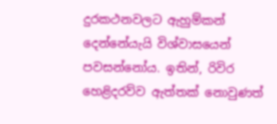දුරකථනවලට ඇහුම්කන් දෙන්නේයැයි විශ්වාසයෙන් පවසන්නෝය. ඉතින්, රිවිර හෙළිදරව්ව ඇත්තක් නොවුණත්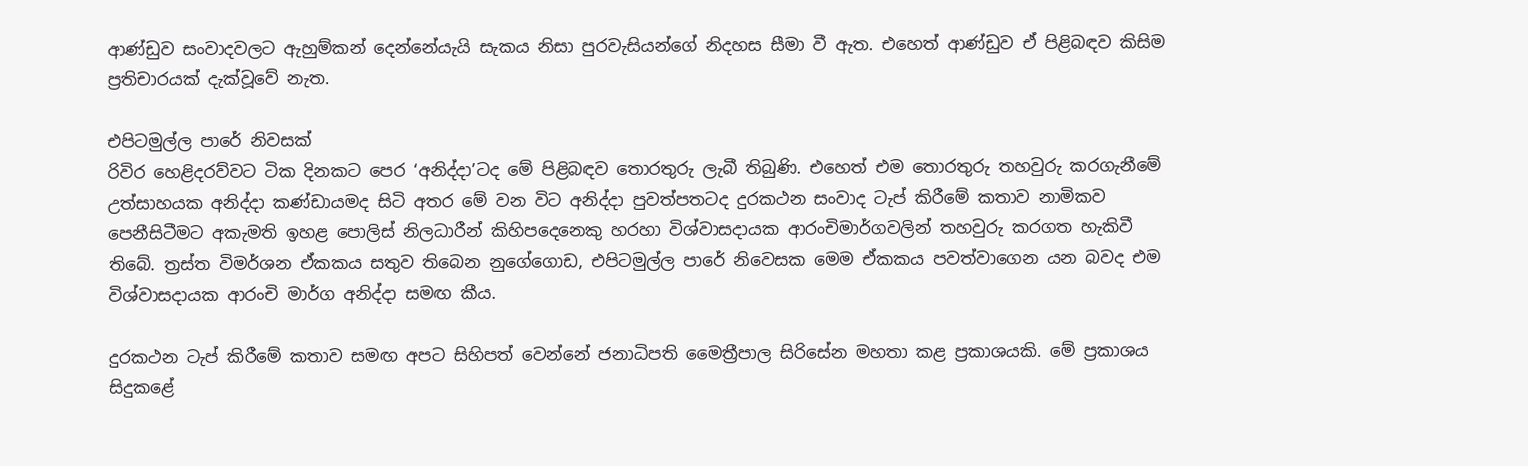ආණ්ඩුව සංවාදවලට ඇහුම්කන් දෙන්නේයැයි සැකය නිසා පුරවැසියන්ගේ නිදහස සීමා වී ඇත. එහෙත් ආණ්ඩුව ඒ පිළිබඳව කිසිම ප්‍රතිචාරයක් දැක්වූවේ නැත.

එපිටමුල්ල පාරේ නිවසක්
රිවිර හෙළිදරව්වට ටික දිනකට පෙර ‘අනිද්දා’ටද මේ පිළිබඳව තොරතුරු ලැබී තිබුණි. එහෙත් එම තොරතුරු තහවුරු කරගැනීමේ උත්සාහයක අනිද්දා කණ්ඩායමද සිටි අතර මේ වන විට අනිද්දා පුවත්පතටද දුරකථන සංවාද ටැප් කිරීමේ කතාව නාමිකව පෙනීසිටීමට අකැමති ඉහළ පොලිස් නිලධාරීන් කිහිපදෙනෙකු හරහා විශ්වාසදායක ආරංචිමාර්ගවලින් තහවුරු කරගත හැකිවී තිබේ. ත්‍රස්ත විමර්ශන ඒකකය සතුව තිබෙන නුගේගොඩ, එපිටමුල්ල පාරේ නිවෙසක මෙම ඒකකය පවත්වාගෙන යන බවද එම විශ්වාසදායක ආරංචි මාර්ග අනිද්දා සමඟ කීය.

දුරකථන ටැප් කිරීමේ කතාව සමඟ අපට සිහිපත් වෙන්නේ ජනාධිපති මෛත්‍රීපාල සිරිසේන මහතා කළ ප්‍රකාශයකි. මේ ප්‍රකාශය සිදුකළේ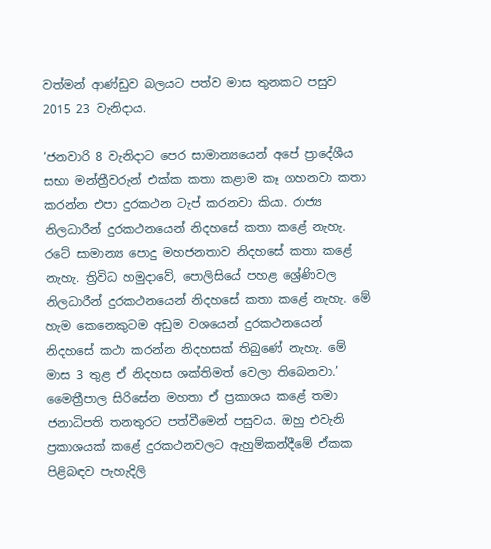වත්මන් ආණ්ඩුව බලයට පත්ව මාස තුනකට පසුව 2015 23 වැනිදාය.

‘ජනවාරි 8 වැනිදාට පෙර සාමාන්‍යයෙන් අපේ ප්‍රාදේශීය සභා මන්ත්‍රී‍වරුන් එක්ක කතා කළාම කෑ ගහනවා කතා කරන්න එපා දුරකථන ටැප් කරනවා කියා. රාජ්‍ය නිලධාරීන් දුරකථනයෙන් නිදහසේ කතා කළේ නැහැ. රටේ සාමාන්‍ය පොදු මහජනතාව නිදහසේ කතා කළේ නැහැ. ත්‍රිවිධ හමුදාවේ, පොලිසියේ පහළ ශ්‍රේණිවල නිලධාරීන් දුරකථනයෙන් නිදහසේ කතා කළේ නැහැ. මේ හැම කෙනෙකුටම අඩුම වශයෙන් දුරකථනයෙන් නිදහසේ කථා කරන්න නිදහසක් තිබුණේ නැහැ. මේ මාස 3 තුළ ඒ නිදහස ශක්තිමත් වෙලා තිබෙනවා.’
මෛත්‍රීපාල සිරිසේන මහතා ඒ ප්‍රකාශය කළේ තමා ජනාධිපති තනතුරට පත්වීමෙන් පසුවය. ඔහු එවැනි ප්‍රකාශයක් කළේ දුරකථනවලට ඇහුම්කන්දීමේ ඒකක පිළිබඳව පැහැදිලි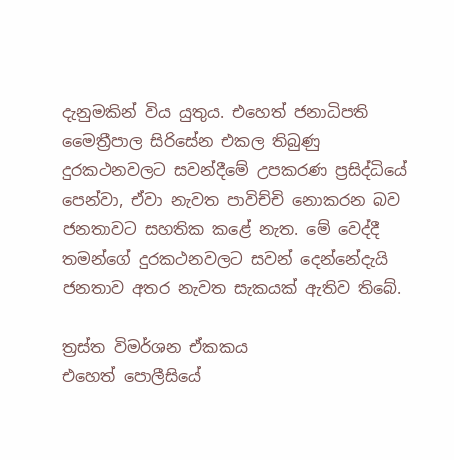දැනුමකින් විය යුතුය. එහෙත් ජනාධිපති මෛත්‍රීපාල සිරිසේන එකල තිබුණු දුරකථනවලට සවන්දීමේ උපකරණ ප්‍රසිද්ධියේ පෙන්වා, ඒවා නැවත පාවිච්චි නොකරන බව ජනතාවට සහතික කළේ නැත. මේ වෙද්දී තමන්ගේ දුරකථනවලට සවන් දෙන්නේදැයි ජනතාව අතර නැවත සැකයක් ඇතිව තිබේ.

ත්‍රස්ත විමර්ශන ඒකකය
එහෙත් පොලීසියේ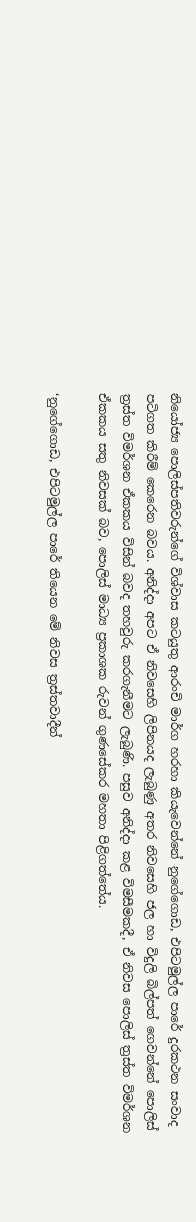නියෝජ්‍ය පොලිස්පතිවරුන්ගේ විශ්වාස කටයුතු ආරංචි මාර්ග හරහා කියැවෙන්නේ නුගේගොඩ, එපිටමුල්ල පාරේ දුරකථන සංවාද පටිගත කිරීම් කෙරෙන බවය. අනිද්දා අපට ඒ නිවසෙහි ලිපිනයද ලැබුණු අතර නිවසෙහි ජල හා විදුලි බිල්පත් ගෙවන්නේ පොලිස් ත්‍රස්ත විමර්ශන ඒකකය විසින් බවද තහවුරු කරගැනීමට ලැබුණි. පසුව අනිද්දා කළ විමසීමකදී, ඒ නිවස පොලිස් ත්‍රස්ත විමර්ශන ඒකකය සතු නිවසක් බව, පොලිස් මාධ්‍ය ප්‍රකාශක රුවන් ගුණසේකර මහතා පිළිගත්තේය.

‘නුගේගොඩ, එපිටමුල්ල පාරේ තියෙන මේ නිවස ත්‍රස්තවාදීන්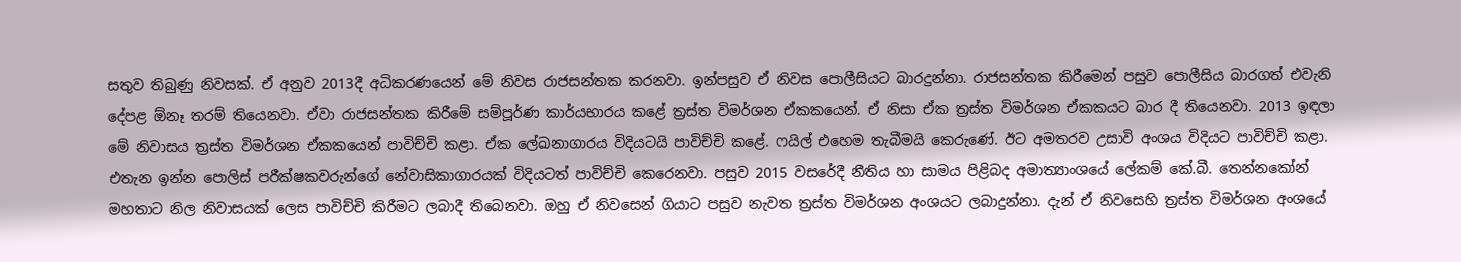සතුව තිබුණු නිවසක්. ඒ අනුව 2013දී අධිකරණයෙන් මේ නිවස රාජසන්තක කරනවා. ඉන්පසුව ඒ නිවස පොලීසියට බාරදුන්නා. රාජසන්තක කිරීමෙන් පසුව පොලීසිය බාරගත් එවැනි දේපළ ඕනෑ තරම් තියෙනවා. ඒවා රාජසන්තක කිරීමේ සම්පූර්ණ කාර්යභාරය කළේ ත්‍රස්ත විමර්ශන ඒකකයෙන්. ඒ නිසා ඒක ත්‍රස්ත විමර්ශන ඒකකයට බාර දී තියෙනවා. 2013 ඉඳලා මේ නිවාසය ත්‍රස්ත විමර්ශන ඒකකයෙන් පාවිච්චි කළා. ඒක ලේඛනාගාරය විදියටයි පාවිච්චි කළේ. ෆයිල් එහෙම තැබීමයි කෙරුණේ. ඊට අමතරව උසාවි අංශය විදියට පාවිච්චි කළා. එතැන ඉන්න පොලිස් පරීක්ෂකවරුන්ගේ නේවාසිකාගාරයක් විදියටත් පාවිච්චි කෙරෙනවා. පසුව 2015 වසරේදී නීතිය හා සාමය පිළිබද අමාත්‍යාංශයේ ලේකම් කේ.බී. තෙන්නකෝන් මහතාට නිල නිවාසයක් ලෙස පාවිච්චි කිරීමට ලබාදී තිබෙනවා. ඔහු ඒ නිවසෙන් ගියාට පසුව නැවත ත්‍රස්ත විමර්ශන අංශයට ලබාදුන්නා. දැන් ඒ නිවසෙහි ත්‍රස්ත විමර්ශන අංශයේ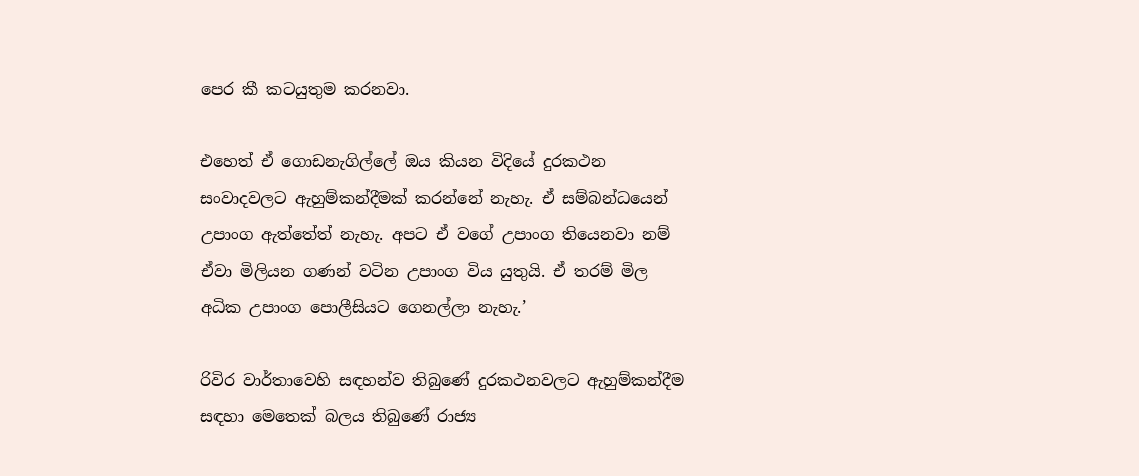පෙර කී කටයුතුම කරනවා.

එහෙත් ඒ ගොඩනැගිල්ලේ ඔය කියන විදියේ දුරකථන සංවාදවලට ඇහුම්කන්දීමක් කරන්නේ නැහැ. ඒ සම්බන්ධයෙන් උපාංග ඇත්තේත් නැහැ. අපට ඒ වගේ උපාංග තියෙනවා නම් ඒවා මිලියන ගණන් වටින උපාංග විය යුතුයි. ඒ තරම් මිල අධික උපාංග පොලීසියට ගෙනල්ලා නැහැ.’

රිවිර වාර්තාවෙහි සඳහන්ව තිබුණේ දුරකථනවලට ඇහුම්කන්දීම සඳහා මෙතෙක් බලය තිබුණේ රාජ්‍ය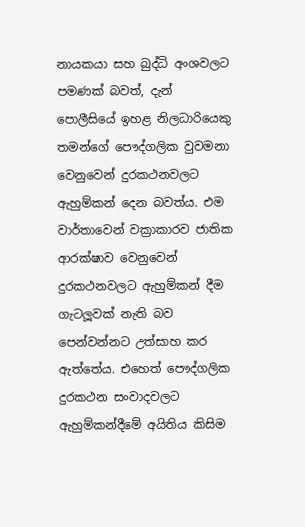නායකයා සහ බුද්ධි අංශවලට පමණක් බවත්, දැන් පොලීසියේ ඉහළ නිලධාරියෙකු තමන්ගේ පෞද්ගලික වුවමනා වෙනුවෙන් දුරකථනවලට ඇහුම්කන් දෙන බවත්ය. එම වාර්තාවෙන් වක්‍රාකාරව ජාතික ආරක්ෂාව වෙනුවෙන් දුරකථනවලට ඇහුම්කන් දීම ගැටලූ‍වක් නැති බව පෙන්වන්නට උත්සාහ කර ඇත්තේය. එහෙත් පෞද්ගලික දුරකථන සංවාදවලට ඇහුම්කන්දීමේ අයිතිය කිසිම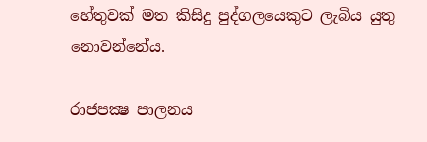හේතුවක් මත කිසිදු පුද්ගලයෙකුට ලැබිය යුතු නොවන්නේය.

රාජපක්‍ෂ පාලනය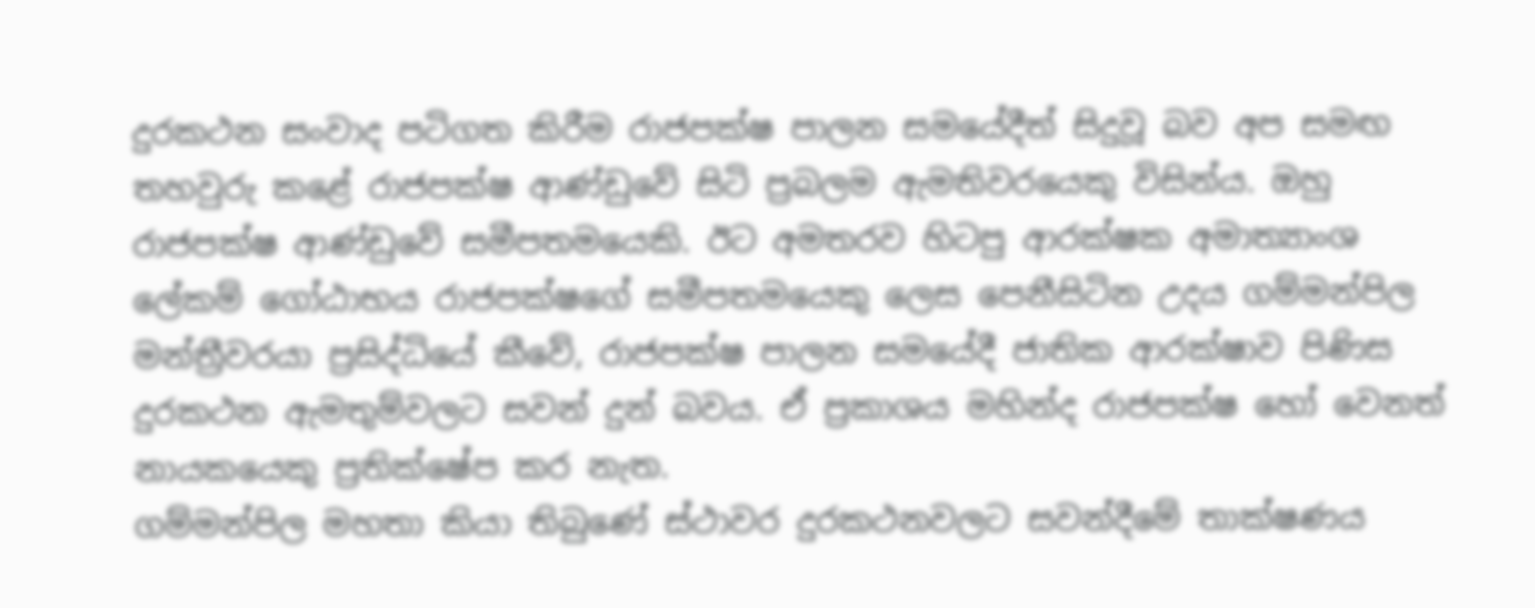දුරකථන සංවාද පටිගත කිරීම රාජපක්ෂ පාලන සමයේදීත් සිදුවූ බව අප සමඟ තහවුරු කළේ රාජපක්ෂ ආණ්ඩුවේ සිටි ප්‍රබලම ඇමතිවරයෙකු විසින්ය. ඔහු රාජපක්ෂ ආණ්ඩුවේ සමීපතමයෙකි. ඊට අමතරව හිටපු ආරක්ෂක අමාත්‍යාංශ ලේකම් ගෝඨාභය රාජපක්ෂගේ සමීපතමයෙකු ලෙස පෙනීසිටින උදය ගම්මන්පිල මන්ත්‍රීවරයා ප්‍රසිද්ධියේ කීවේ, රාජපක්ෂ පාලන සමයේදී ජාතික ආරක්ෂාව පිණිස දුරකථන ඇමතුම්වලට සවන් දුන් බවය. ඒ ප්‍රකාශය මහින්ද රාජපක්ෂ හෝ වෙනත් නායකයෙකු ප්‍රතික්ෂේප කර නැත.
ගම්මන්පිල මහතා කියා තිබුණේ ස්ථාවර දුරකථනවලට සවන්දීමේ තාක්ෂණය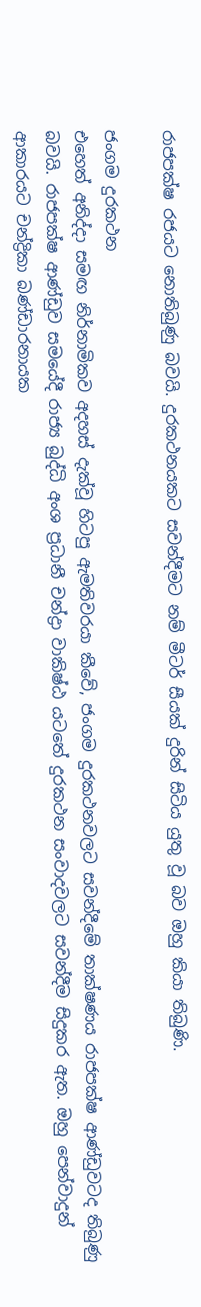රාජපක්ෂ රජයට නොතිබුණු බවයි. දුරකථනයකට සවන්දීමට නම් මීටර් සීයක් දුරින් සිටිය යුතු වූ බව ඔහු කියා තිබුණි.

ජංගම දුරකථන
එහෙත් අනිද්දා සමඟ නිර්නාමිකව අදහස් දැක්වූ හිටපු ඇමතිවරයා කීවේ, ජංගම දුරකථනවලට සවන්දීමේ තාක්ෂණය රාජපක්ෂ ආණ්ඩුවටද තිබුණු බවයි. රාජපක්ෂ ආණ්ඩුව සමයේදී රාජ්‍ය බුද්ධි අංශ ප්‍රධානී චන්ද්‍රා වාකිෂ්ඨ යටතේ දුරකථන සංවාදවලට සවන්දීම සිදුකර ඇත. ඔහු පෙන්වාදුන් ආකාරයට චන්ද්‍රිකා බණ්ඩාරනායක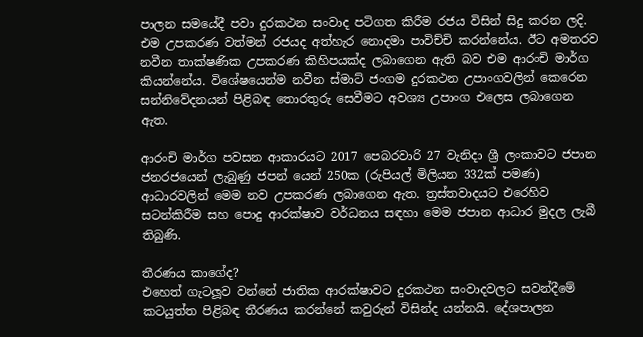පාලන සමයේදී පවා දුරකථන සංවාද පටිගත කිරීම රජය විසින් සිදු කරන ලදි. එම උපකරණ වත්මන් රජයද අත්හැර නොදමා පාවිච්චි කරන්නේය. ඊට අමතරව නවීන තාක්ෂණික උපකරණ කිහිපයක්ද ලබාගෙන ඇති බව එම ආරංචි මාර්ග කියන්නේය. විශේෂයෙන්ම නවීන ස්මාට් ජංගම දුරකථන උපාංගවලින් කෙරෙන සන්නිවේදනයන් පිළිබඳ තොරතුරු සෙවීමට අවශ්‍ය උපාංග එලෙස ලබාගෙන ඇත.

ආරංචි මාර්ග පවසන ආකාරයට 2017 පෙබරවාරි 27 වැනිදා ශ්‍රී ලංකාවට ජපාන ජනරජයෙන් ලැබුණු ජපන් යෙන් 250ක (රුපියල් මිලියන 332ක් පමණ) ආධාරවලින් මෙම නව උපකරණ ලබාගෙන ඇත. ත්‍රස්තවාදයට එරෙහිව සටන්කිරීම සහ පොදු ආරක්ෂාව වර්ධනය සඳහා මෙම ජපාන ආධාර මුදල ලැබී තිබුණි.

තීරණය කාගේද?
එහෙත් ගැටලූ‍ව වන්නේ ජාතික ආරක්ෂාවට දුරකථන සංවාදවලට සවන්දීමේ කටයුත්ත පිළිබඳ තීරණය කරන්නේ කවුරුන් විසින්ද යන්නයි. දේශපාලන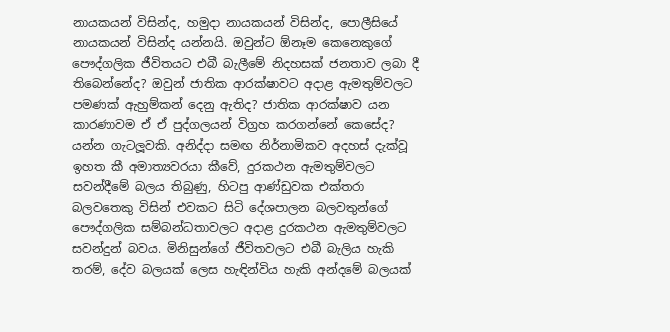නායකයන් විසින්ද, හමුදා නායකයන් විසින්ද, පොලීසියේ නායකයන් විසින්ද යන්නයි. ඔවුන්ට ඕනෑම කෙනෙකුගේ පෞද්ගලික ජීවිතයට එබී බැලීමේ නිදහසක් ජනතාව ලබා දී තිබෙන්නේද? ඔවුන් ජාතික ආරක්ෂාවට අදාළ ඇමතුම්වලට පමණක් ඇහුම්කන් දෙනු ඇතිද? ජාතික ආරක්ෂාව යන කාරණාවම ඒ ඒ පුද්ගලයන් විග්‍රහ කරගන්නේ කෙසේද? යන්න ගැටලූ‍වකි. අනිද්දා සමඟ නිර්නාමිකව අදහස් දැක්වූ ඉහත කී අමාත්‍යවරයා කීවේ, දුරකථන ඇමතුම්වලට සවන්දීමේ බලය තිබුණු, හිටපු ආණ්ඩුවක එක්තරා බලවතෙකු විසින් එවකට සිටි දේශපාලන බලවතුන්ගේ පෞද්ගලික සම්බන්ධතාවලට අදාළ දුරකථන ඇමතුම්වලට සවන්දුන් බවය. මිනිසුන්ගේ ජීවිතවලට එබී බැලිය හැකි තරම්, දේව බලයක් ලෙස හැඳින්විය හැකි අන්දමේ බලයක්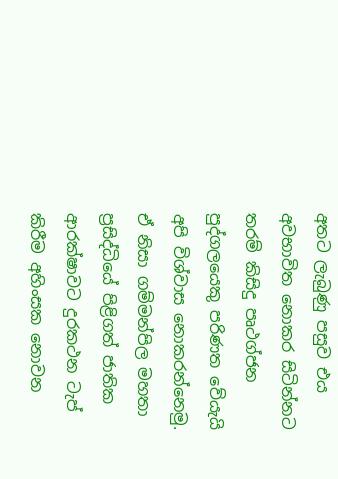අතට ලැබුණු පසුව එය අවභාවිත නොකර සිටින්නට තරම් කිසිදු පෘථග්ජන පුද්ගලයෙකු පරිණත වේයැයි අපි විශ්වාස නොකරන්නෙමු. ඒ නිසා ගම්මන්පිල මහතා ප්‍රසිද්ධියේ පිළිගත් ජාතික ආරක්ෂාවට දුරකථන ටැප් කිරීම අහිංසක නොවන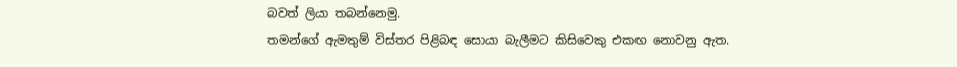බවත් ලියා තබන්නෙමු.
තමන්ගේ ඇමතුම් විස්තර පිළිබඳ සොයා බැලීමට කිසිවෙකු එකඟ නොවනු ඇත.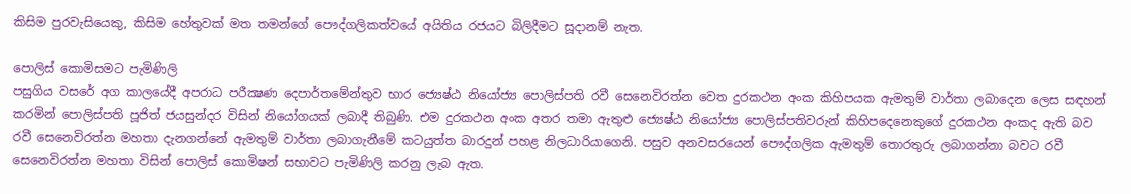කිසිම පුරවැසියෙකු, කිසිම හේතුවක් මත තමන්ගේ පෞද්ගලිකත්වයේ අයිතිය රජයට බිලිදීමට සූදානම් නැත.

පොලිස් කොමිසමට පැමිණිලි
පසුගිය වසරේ අග කාලයේදී අපරාධ පරීක්‍ෂණ දෙපාර්තමේන්තුව භාර ජ්‍යෙෂ්ඨ නියෝජ්‍ය පොලිස්පති රවී සෙනෙවිරත්න වෙත දුරකථන අංක කිහිපයක ඇමතුම් වාර්තා ලබාදෙන ලෙස සඳහන් කරමින් පොලිස්පති පූජිත් ජයසුන්දර විසින් නියෝගයක් ලබාදී තිබුණි. එම දුරකථන අංක අතර තමා ඇතුළු ජ්‍යෙෂ්ඨ නියෝජ්‍ය පොලිස්පතිවරුන් කිහිපදෙනෙකුගේ දුරකථන අංකද ඇති බව රවී සෙනෙවිරත්න මහතා දැනගන්නේ ඇමතුම් වාර්තා ලබාගැනීමේ කටයුත්ත බාරදුන් පහළ නිලධාරියාගෙනි. පසුව අනවසරයෙන් පෞද්ගලික ඇමතුම් තොරතුරු ලබාගන්නා බවට රවී සෙනෙවිරත්න මහතා විසින් පොලිස් කොමිෂන් සභාවට පැමිණිලි කරනු ලැබ ඇත.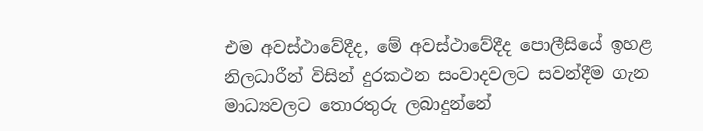එම අවස්ථාවේදීද, මේ අවස්ථාවේදීද පොලීසියේ ඉහළ නිලධාරීන් විසින් දුරකථන සංවාදවලට සවන්දීම ගැන මාධ්‍යවලට තොරතුරු ලබාදුන්නේ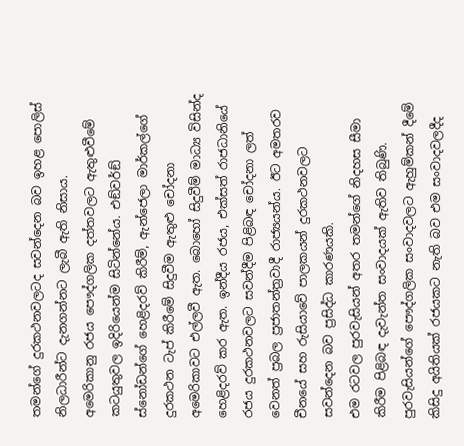තමන්ගේ දුරකථනවලටද සවන්දෙන බව ඉහළ පොලිස් නිලධාරීන්ට දැනගන්නට ලැබී ඇති නිසාය.
අමෙරිකානු රජය පෞද්ගලික දත්තවලට ඇතුළුවීමේ කටයුතුවල ඉදිරියෙන්ම සිටින්නේය. එඞ්වර්ඞ් ස්නෝඩන්ගේ හෙළිදරව් කිරීම්, ඇන්ජෙලා මාර්කල්ගේ දුරකථන ටැප් කිරීමේ සිදුවීම ඇතුළු චෝදනා අමෙරිකාවට එල්ලවී ඇත. බොහෝ සිදුවීම් මාධ්‍ය විසින්ද හෙළිදරව් කර ඇත. ඉන්දීය රජය, එක්සත් රාජධානියේ රජය දුරකථනවලට සවන්දීම පිළිබඳ චෝදනා ලත් වෙනත් ප්‍රබල ප්‍රජාතන්ත්‍රවාදී රාජ්‍යයන්ය. ඊට අමතරව චීනයේ සහ රුසියාවේ පාලකයන් දුරකථනවලට සවන්දෙන බව ප්‍රසිද්ධ කාරණයකි.
එම රටවල පුරවැසියන් අතර තමන්ගේ නිදහස සීමා කිරීම පිළිබඳ දැවැන්ත සංවාදයක් ඇතිව තිබුණි. පුරවැසියන්ගේ පෞද්ගලික සංවාදවලට ඇහුම්කන් දීමේ කිසිදු අයිතියක් රජයකට නැති බව එම සංවාදවලදීද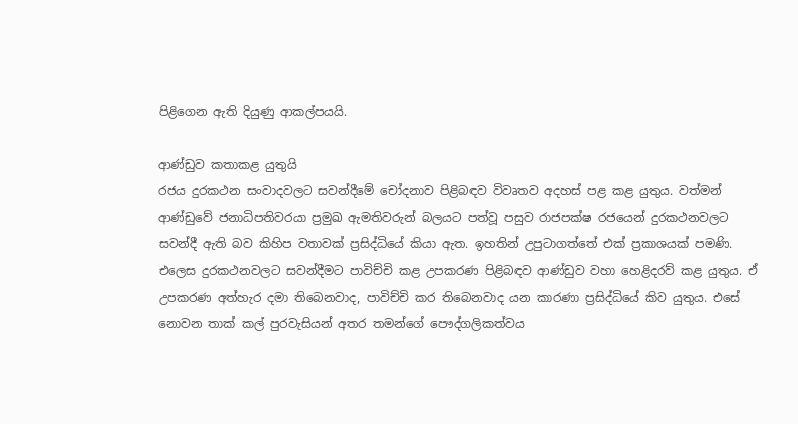පිළිගෙන ඇති දියුණු ආකල්පයයි.

ආණ්ඩුව කතාකළ යුතුයි
රජය දුරකථන සංවාදවලට සවන්දීමේ චෝදනාව පිළිබඳව විවෘතව අදහස් පළ කළ යුතුය. වත්මන් ආණ්ඩුවේ ජනාධිපතිවරයා ප්‍රමුඛ ඇමතිවරුන් බලයට පත්වූ පසුව රාජපක්ෂ රජයෙන් දුරකථනවලට සවන්දී ඇති බව කිහිප වතාවක් ප්‍රසිද්ධියේ කියා ඇත. ඉහතින් උපුටාගත්තේ එක් ප්‍රකාශයක් පමණි.
එලෙස දුරකථනවලට සවන්දීමට පාවිච්චි කළ උපකරණ පිළිබඳව ආණ්ඩුව වහා හෙළිදරව් කළ යුතුය. ඒ උපකරණ අත්හැර දමා තිබෙනවාද, පාවිච්චි කර තිබෙනවාද යන කාරණා ප්‍රසිද්ධියේ කිව යුතුය. එසේ නොවන තාක් කල් පුරවැසියන් අතර තමන්ගේ පෞද්ගලිකත්වය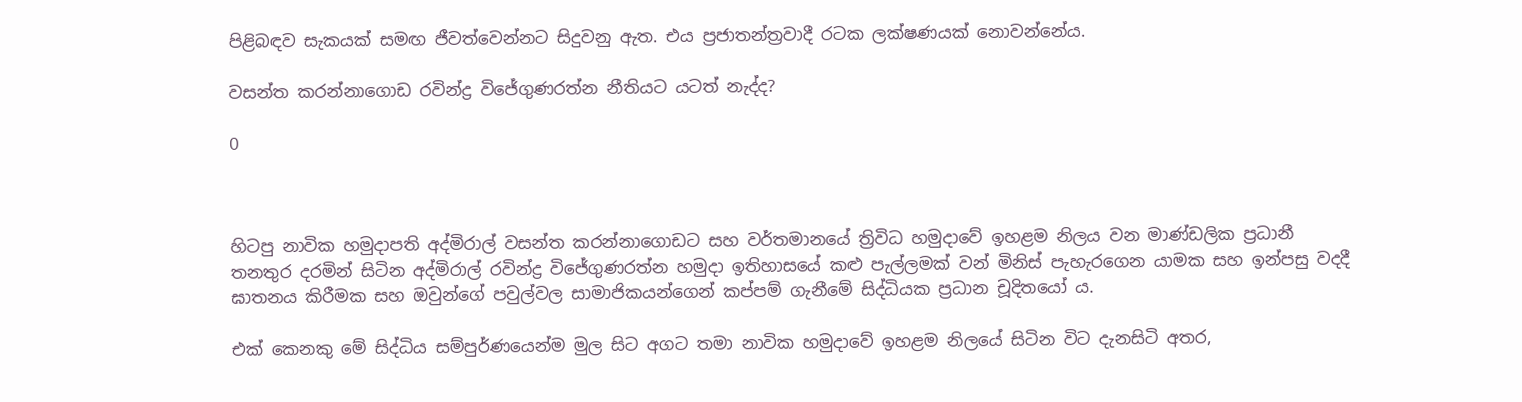පිළිබඳව සැකයක් සමඟ ජීවත්වෙන්නට සිදුවනු ඇත. එය ප්‍රජාතන්ත්‍රවාදී රටක ලක්ෂණයක් නොවන්නේය.

වසන්ත කරන්නාගොඩ රවින්ද්‍ර විජේගුණරත්න නීතියට යටත් නැද්ද?

0



හිටපු නාවික හමුදාපති අද්මිරාල් වසන්ත කරන්නාගොඩට සහ වර්තමානයේ ත්‍රිවිධ හමුදාවේ ඉහළම නිලය වන මාණ්ඩලික ප්‍රධානී තනතුර දරමින් සිටින අද්මිරාල් රවින්ද්‍ර විජේගුණරත්න හමුදා ඉතිහාසයේ කළු පැල්ලමක් වන් මිනිස් පැහැරගෙන යාමක සහ ඉන්පසු වදදී ඝාතනය කිරීමක සහ ඔවුන්ගේ පවුල්වල සාමාජිකයන්ගෙන් කප්පම් ගැනීමේ සිද්ධියක ප්‍රධාන චූදිතයෝ ය.

එක් කෙනකු මේ සිද්ධිය සම්පුර්ණයෙන්ම මුල සිට අගට තමා නාවික හමුදාවේ ඉහළම නිලයේ සිටින විට දැනසිටි අතර,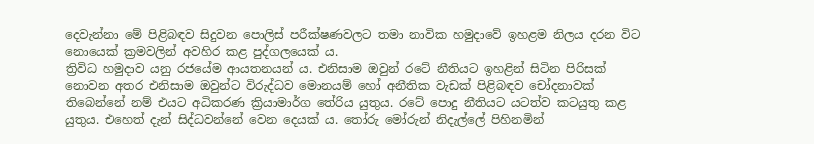දෙවැන්නා මේ පිළිබඳව සිදුවන පොලිස් පරීක්ෂණවලට තමා නාවික හමුදාවේ ඉහළම නිලය දරන විට නොයෙක් ක්‍රමවලින් අවහිර කළ පුද්ගලයෙක් ය.
ත්‍රිවිධ හමුදාව යනු රජයේම ආයතනයන් ය. එනිසාම ඔවුන් රටේ නීතියට ඉහළින් සිටින පිරිසක් නොවන අතර එනිසාම ඔවුන්ට විරුද්ධව මොනයම් හෝ අනීතික වැඩක් පිළිබඳව චෝදනාවක් තිබෙන්නේ නම් එයට අධිකරණ ක්‍රියාමාර්ග තේරිය යුතුය. රටේ පොදු නීතියට යටත්ව කටයුතු කළ යුතුය. එහෙත් දැන් සිද්ධවන්නේ වෙන දෙයක් ය. තෝරු මෝරුන් නිදැල්ලේ පිහිනමින්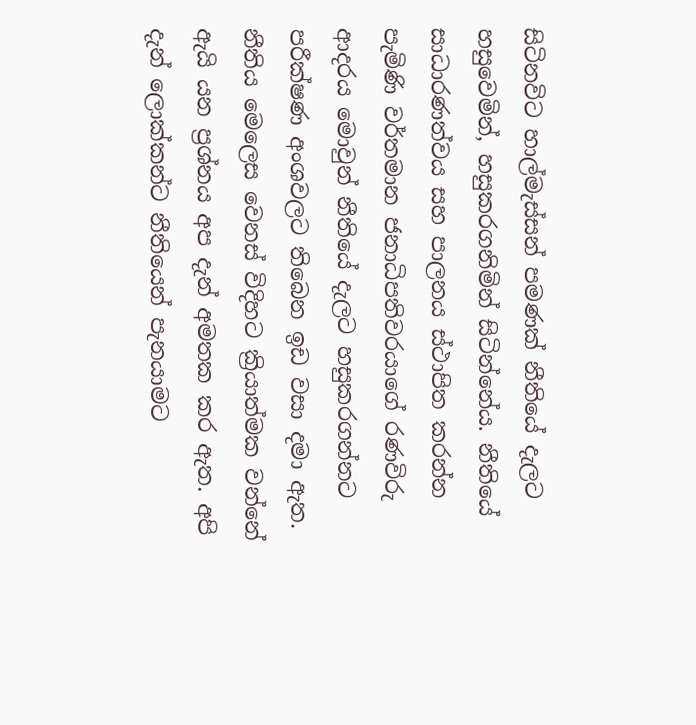සිටිනවිට හාල්මැස්සන් පමණක් නීතියේ දැලට හසුවෙමින්, හසුකරගනිමින් සිටින්නේය. නීතියේ සාධාරණත්වය සහ පාලනය ස්ථාපිත කරන්න පැමිණි වර්තමාන ජනාධිපතිවරයාගේ රණවිරු ආදරය මොවුන් නීතියේ දැලට හසුකරගන්නට පරීක්ෂණ අංශවලට තිබෙන ඉඩ වසා දමා ඇත. නීතිය මෙලෙස වෙනස් විදිහට ක්‍රියාත්මක වන්නේ ඇයි යන ප්‍රශ්නය අප දැන් අමතක කර ඇත. අපි දැන් ලොක්කන්ට නීතියෙන් පැනයාමට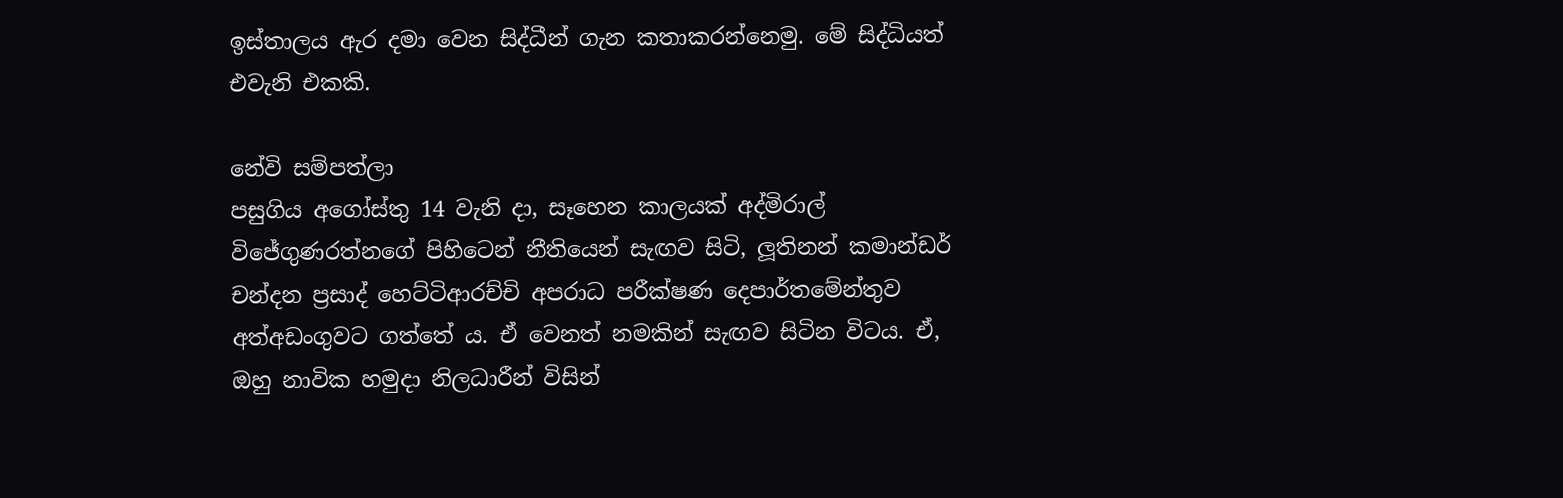ඉස්තාලය ඇර දමා වෙන සිද්ධීන් ගැන කතාකරන්නෙමු. මේ සිද්ධියත් එවැනි එකකි.

නේවි සම්පත්ලා
පසුගිය අගෝස්තු 14 වැනි දා, සෑහෙන කාලයක් අද්මිරාල් විජේගුණරත්නගේ පිහිටෙන් නීතියෙන් සැඟව සිටි, ලූ‍තිනන් කමාන්ඩර් චන්දන ප්‍රසාද් හෙට්ටිආරච්චි අපරාධ පරීක්ෂණ දෙපාර්තමේන්තුව අත්අඩංගුවට ගත්තේ ය. ඒ වෙනත් නමකින් සැඟව සිටින විටය. ඒ, ඔහු නාවික හමුදා නිලධාරීන් විසින්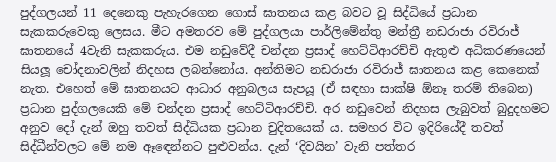පුද්ගලයන් 11 දෙනෙකු පැහැරගෙන ගොස් ඝාතනය කළ බවට වූ සිද්ධියේ ප්‍රධාන සැකකරුවෙකු ලෙසය. මීට අමතරව මේ පුද්ගලයා පාර්ලිමේන්තු මන්ත්‍රී නඩරාජා රවිරාජ් ඝාතනයේ 4වැනි සැකකරුය. එම නඩුවේදී චන්දන ප්‍රසාද් හෙට්ටිආරච්චි ඇතුළු අධිකරණයෙන් සියලූ චෝදනාවලින් නිදහස ලබන්නෝය. අන්තිමට නඩරාජා රවිරාජ් ඝාතනය කළ කෙනෙක් නැත. එහෙත් මේ ඝාතනයට ආධාර අනුබලය සැපයූ (ඒ සඳහා සාක්ෂි ඕනෑ තරම් තිබෙන) ප්‍රධාන පුද්ගලයෙකි මේ චන්දන ප්‍රසාද් හෙට්ටිආරච්චි. අර නඩුවෙන් නිදහස ලැබුවත් බුදුදහමට අනුව දෝ දැන් ඔහු තවත් සිද්ධියක ප්‍රධාන චුදිතයෙක් ය. සමහර විට ඉදිරියේදී තවත් සිද්ධීන්වලට මේ නම ඈඳෙන්නට පුළුවන්ය. දැන් ‘දිවයින’ වැනි පත්තර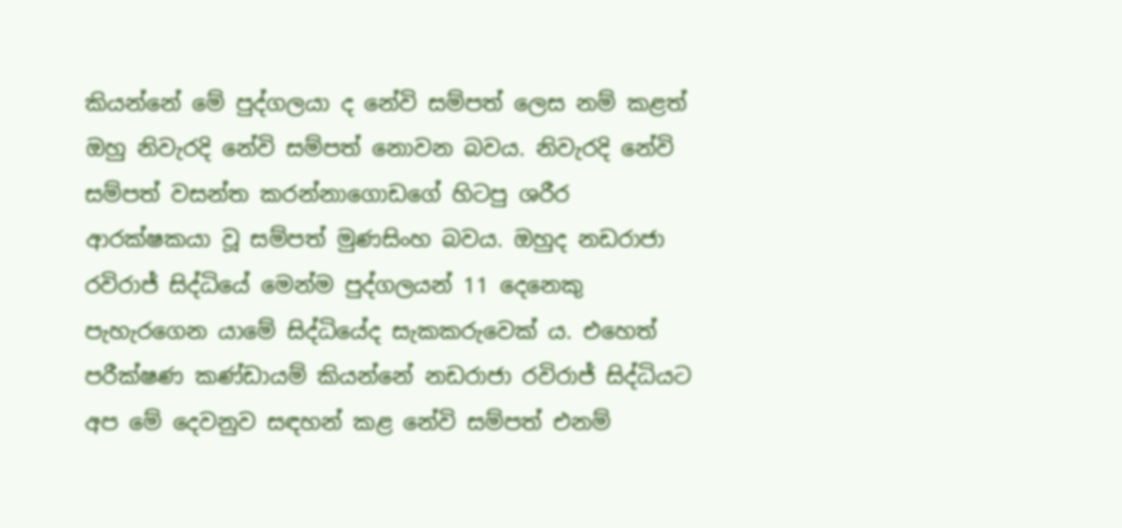කියන්නේ මේ පුද්ගලයා ද නේවි සම්පත් ලෙස නම් කළත් ඔහු නිවැරදි නේවි සම්පත් නොවන බවය. නිවැරදි නේවි සම්පත් වසන්ත කරන්නාගොඩගේ හිටපු ශරීර ආරක්ෂකයා වූ සම්පත් මුණසිංහ බවය. ඔහුද නඩරාජා රවිරාජ් සිද්ධියේ මෙන්ම පුද්ගලයන් 11 දෙනෙකු පැහැරගෙන යාමේ සිද්ධියේද සැකකරුවෙක් ය. එහෙත් පරීක්ෂණ කණ්ඩායම් කියන්නේ නඩරාජා රවිරාජ් සිද්ධියට අප මේ දෙවනුව සඳහන් කළ නේවි සම්පත් එනම්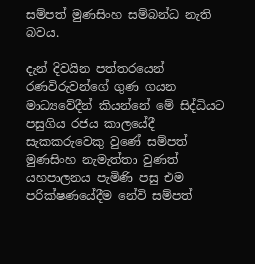සම්පත් මුණසිංහ සම්බන්ධ නැති බවය.

දැන් දිවයින පත්තරයෙන් රණවිරුවන්ගේ ගුණ ගයන මාධ්‍යවේදීන් කියන්නේ මේ සිද්ධියට පසුගිය රජය කාලයේදී සැකකරුවෙකු වුණේ සම්පත් මුණසිංහ නැමැත්තා වුණත් යහපාලනය පැමිණි පසු එම පරික්ෂණයේදීම නේවි සම්පත්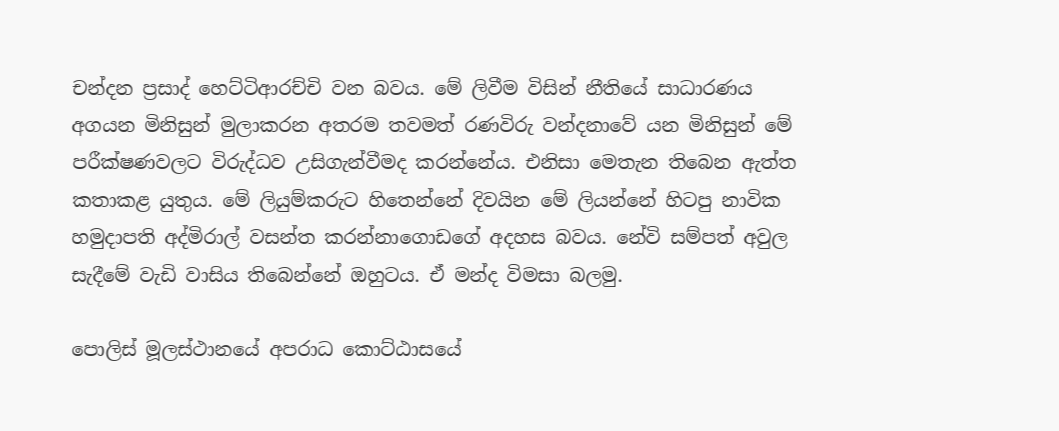චන්දන ප්‍රසාද් හෙට්ටිආරච්චි වන බවය. මේ ලිවීම විසින් නීතියේ සාධාරණය අගයන මිනිසුන් මුලාකරන අතරම තවමත් රණවිරු වන්දනාවේ යන මිනිසුන් මේ පරීක්ෂණවලට විරුද්ධව උසිගැන්වීමද කරන්නේය. එනිසා මෙතැන තිබෙන ඇත්ත කතාකළ යුතුය. මේ ලියුම්කරුට හිතෙන්නේ දිවයින මේ ලියන්නේ හිටපු නාවික හමුදාපති අද්මිරාල් වසන්ත කරන්නාගොඩගේ අදහස බවය. නේවි සම්පත් අවුල සැදීමේ වැඩි වාසිය තිබෙන්නේ ඔහුටය. ඒ මන්ද විමසා බලමු.

පොලිස් මූලස්ථානයේ අපරාධ කොට්ඨාසයේ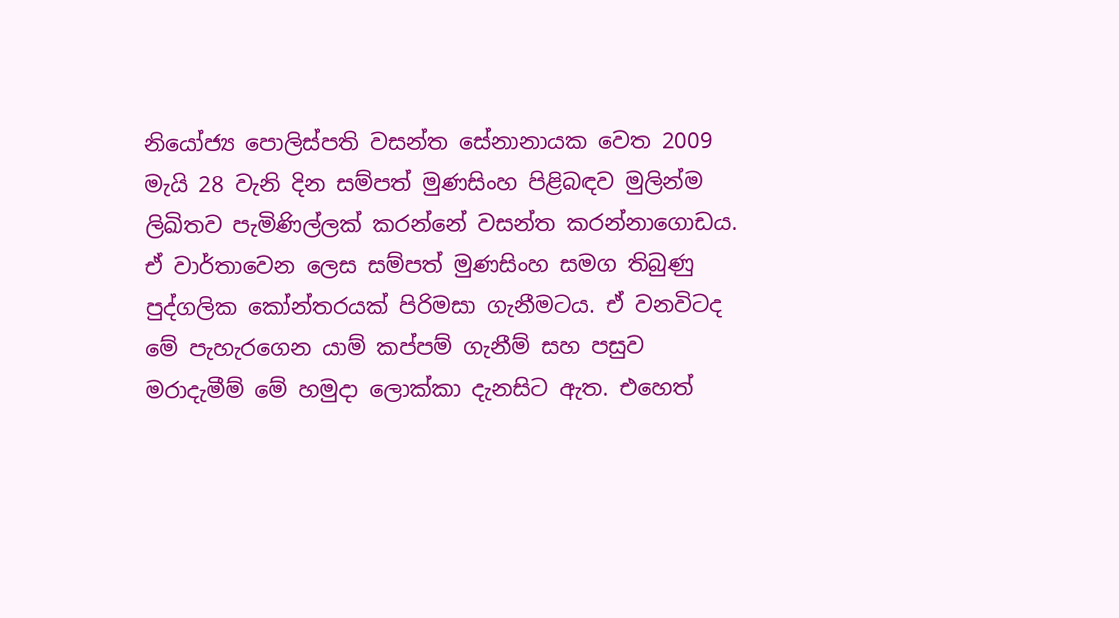නියෝජ්‍ය පොලිස්පති වසන්ත සේනානායක වෙත 2009 මැයි 28 වැනි දින සම්පත් මුණසිංහ පිළිබඳව මුලින්ම ලිඛිතව පැමිණිල්ලක් කරන්නේ වසන්ත කරන්නාගොඩය. ඒ වාර්තාවෙන ලෙස සම්පත් මුණසිංහ සමග තිබුණු පුද්ගලික කෝන්තරයක් පිරිමසා ගැනීමටය. ඒ වනවිටද මේ පැහැරගෙන යාම් කප්පම් ගැනීම් සහ පසුව මරාදැමීම් මේ හමුදා ලොක්කා දැනසිට ඇත. එහෙත්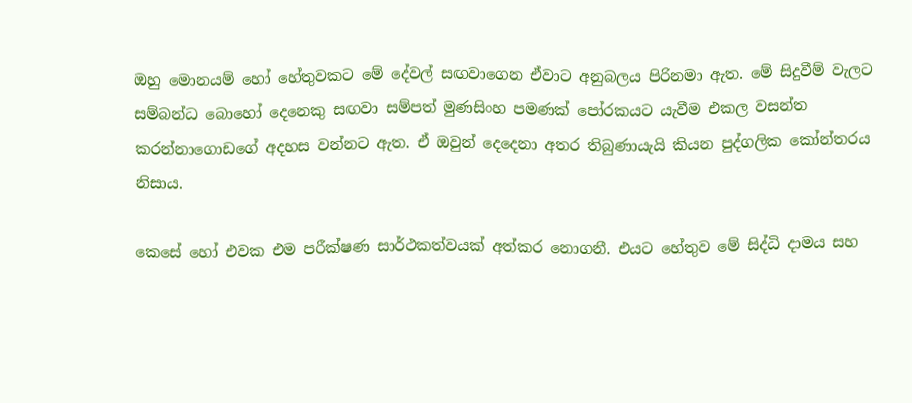ඔහු මොනයම් හෝ හේතුවකට මේ දේවල් සඟවාගෙන ඒවාට අනුබලය පිරිනමා ඇත. මේ සිදුවීම් වැලට සම්බන්ධ බොහෝ දෙනෙකු සඟවා සම්පත් මුණසිංහ පමණක් පෝරකයට යැවීම එකල වසන්ත කරන්නාගොඩගේ අදහස වන්නට ඇත. ඒ ඔවුන් දෙදෙනා අතර තිබුණායැයි කියන පුද්ගලික කෝන්තරය නිසාය.

කෙසේ හෝ එවක එම පරීක්ෂණ සාර්ථකත්වයක් අත්කර නොගනී. එයට හේතුව මේ සිද්ධි දාමය සහ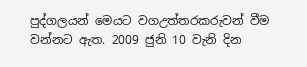පුද්ගලයන් මෙයට වගඋත්තරකරුවන් වීම වන්නට ඇත. 2009 ජුනි 10 වැනි දින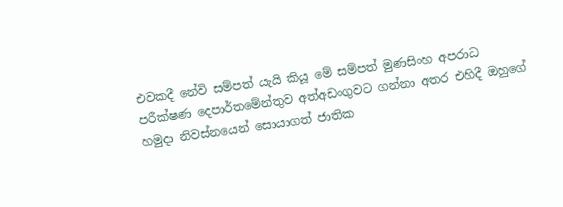එවකදී නේවි සම්පත් යැයි කියූ මේ සම්පත් මුණසිංහ අපරාධ පරීක්ෂණ දෙපාර්තමේන්තුව අත්අඩංගුවට ගන්නා අතර එහිදී ඔහුගේ හමුදා නිවස්නයෙන් සොයාගත් ජාතික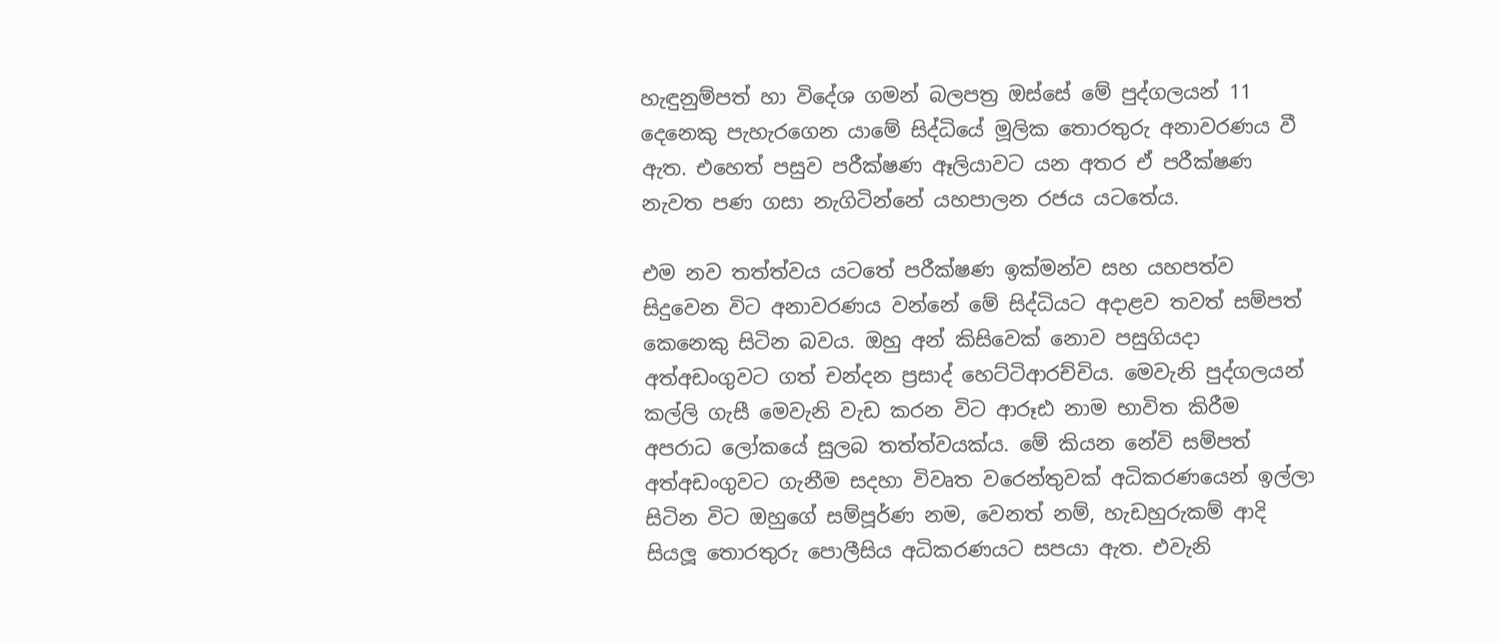හැඳුනුම්පත් හා විදේශ ගමන් බලපත්‍ර ඔස්සේ මේ පුද්ගලයන් 11 දෙනෙකු පැහැරගෙන යාමේ සිද්ධියේ මූලික තොරතුරු අනාවරණය වී ඇත. එහෙත් පසුව පරීක්ෂණ ඈලියාවට යන අතර ඒ පරීක්ෂණ නැවත පණ ගසා නැගිටින්නේ යහපාලන රජය යටතේය.

එම නව තත්ත්වය යටතේ පරීක්ෂණ ඉක්මන්ව සහ යහපත්ව සිදුවෙන විට අනාවරණය වන්නේ මේ සිද්ධියට අදාළව තවත් සම්පත් කෙනෙකු සිටින බවය. ඔහු අන් කිසිවෙක් නොව පසුගියදා අත්අඩංගුවට ගත් චන්දන ප්‍රසාද් හෙට්ටිආරච්චිය. මෙවැනි පුද්ගලයන් කල්ලි ගැසී මෙවැනි වැඩ කරන විට ආරූඪ නාම භාවිත කිරීම අපරාධ ලෝකයේ සුලබ තත්ත්වයක්ය. මේ කියන නේවි සම්පත් අත්අඩංගුවට ගැනීම සදහා විවෘත වරෙන්තුවක් අධිකරණයෙන් ඉල්ලා සිටින විට ඔහුගේ සම්පූර්ණ නම, වෙනත් නම්, හැඩහුරුකම් ආදි සියලූ තොරතුරු පොලීසිය අධිකරණයට සපයා ඇත. එවැනි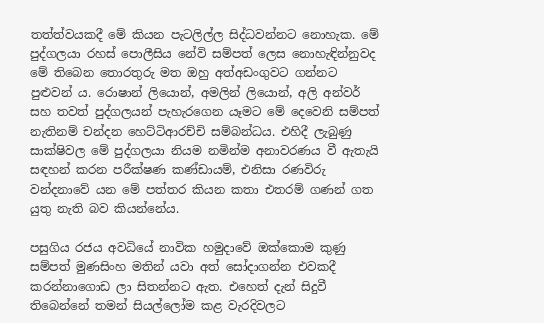තත්ත්වයකදී මේ කියන පැටලිල්ල සිද්ධවන්නට නොහැක. මේ පුද්ගලයා රහස් පොලීසිය නේවි සම්පත් ලෙස නොහැඳින්නුවද මේ තිබෙන තොරතුරු මත ඔහු අත්අඩංගුවට ගන්නට පුළුවන් ය. රොෂාන් ලියොන්, අමලින් ලියොන්, අලි අන්වර් සහ තවත් පුද්ගලයන් පැහැරගෙන යෑමට මේ දෙවෙනි සම්පත් නැතිනම් චන්දන හෙට්ටිආරච්චි සම්බන්ධය. එහිදී ලැබුණු සාක්ෂිවල මේ පුද්ගලයා නියම නමින්ම අනාවරණය වී ඇතැයි සඳහන් කරන පරීක්ෂණ කණ්ඩායම්, එනිසා රණවිරු වන්දනාවේ යන මේ පත්තර කියන කතා එතරම් ගණන් ගත යුතු නැති බව කියන්නේය.

පසුගිය රජය අවධියේ නාවික හමුදාවේ ඔක්කොම කුණු සම්පත් මුණසිංහ මතින් යවා අත් සෝදාගන්න එවකදී කරන්නාගොඩ ලා සිතන්නට ඇත. එහෙත් දැන් සිදුවී තිබෙන්නේ තමන් සියල්ලෝම කළ වැරදිවලට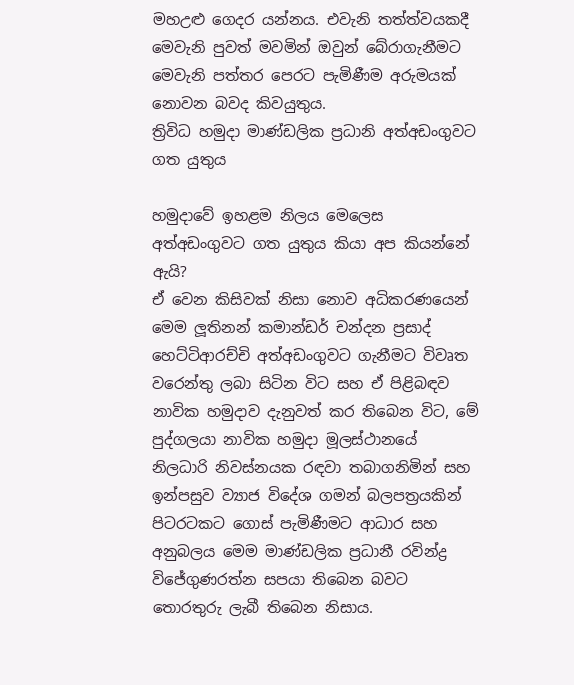මහඋළු ගෙදර යන්නය. එවැනි තත්ත්වයකදී මෙවැනි පුවත් මවමින් ඔවුන් බේරාගැනීමට මෙවැනි පත්තර පෙරට පැමිණීම අරුමයක් නොවන බවද කිවයුතුය.
ත්‍රිවිධ හමුදා මාණ්ඩලික ප්‍රධානි අත්අඩංගුවට ගත යුතුය

හමුදාවේ ඉහළම නිලය මෙලෙස අත්අඩංගුවට ගත යුතුය කියා අප කියන්නේ ඇයි?
ඒ වෙන කිසිවක් නිසා නොව අධිකරණයෙන් මෙම ලූ‍තිනන් කමාන්ඩර් චන්දන ප්‍රසාද් හෙට්ටිආරච්චි අත්අඩංගුවට ගැනීමට විවෘත වරෙන්තු ලබා සිටින විට සහ ඒ පිළිබඳව නාවික හමුදාව දැනුවත් කර තිබෙන විට, මේ පුද්ගලයා නාවික හමුදා මූලස්ථානයේ නිලධාරි නිවස්නයක රඳවා තබාගනිමින් සහ ඉන්පසුව ව්‍යාජ විදේශ ගමන් බලපත්‍රයකින් පිටරටකට ගොස් පැමිණීමට ආධාර සහ අනුබලය මෙම මාණ්ඩලික ප්‍රධානී රවින්ද්‍ර විජේගුණරත්න සපයා තිබෙන බවට තොරතුරු ලැබී තිබෙන නිසාය.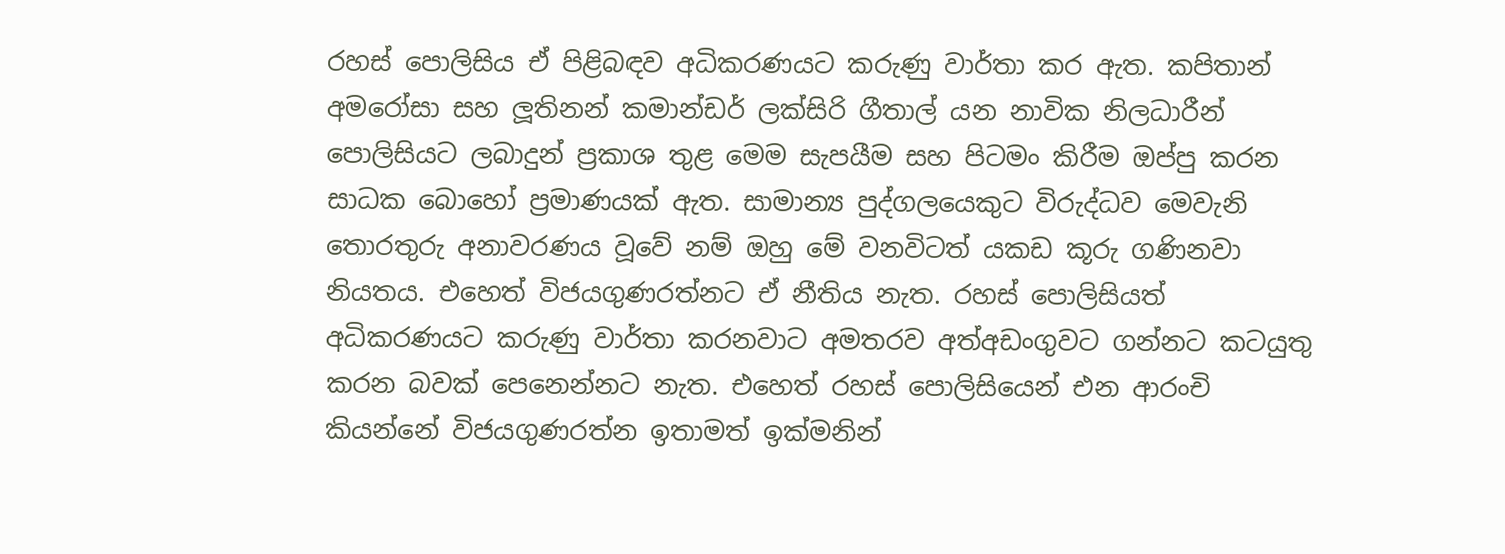රහස් පොලිසිය ඒ පිළිබඳව අධිකරණයට කරුණු වාර්තා කර ඇත. කපිතාන් අමරෝසා සහ ලූ‍තිනන් කමාන්ඩර් ලක්සිරි ගීතාල් යන නාවික නිලධාරීන් පොලිසියට ලබාදුන් ප්‍රකාශ තුළ මෙම සැපයීම සහ පිටමං කිරීම ඔප්පු කරන සාධක බොහෝ ප්‍රමාණයක් ඇත. සාමාන්‍ය පුද්ගලයෙකුට විරුද්ධව මෙවැනි තොරතුරු අනාවරණය වූවේ නම් ඔහු මේ වනවිටත් යකඩ කූරු ගණිනවා නියතය. එහෙත් විජයගුණරත්නට ඒ නීතිය නැත. රහස් පොලිසියත් අධිකරණයට කරුණු වාර්තා කරනවාට අමතරව අත්අඩංගුවට ගන්නට කටයුතු කරන බවක් පෙනෙන්නට නැත. එහෙත් රහස් පොලිසියෙන් එන ආරංචි කියන්නේ විජයගුණරත්න ඉතාමත් ඉක්මනින්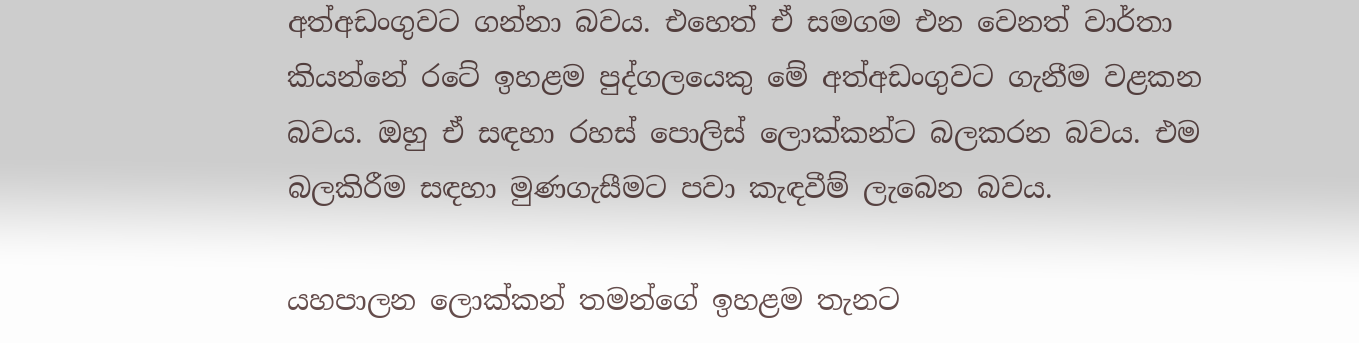අත්අඩංගුවට ගන්නා බවය. එහෙත් ඒ සමගම එන වෙනත් වාර්තා කියන්නේ රටේ ඉහළම පුද්ගලයෙකු මේ අත්අඩංගුවට ගැනීම වළකන බවය. ඔහු ඒ සඳහා රහස් පොලිස් ලොක්කන්ට බලකරන බවය. එම බලකිරීම සඳහා මුණගැසීමට පවා කැඳවීම් ලැබෙන බවය.

යහපාලන ලොක්කන් තමන්ගේ ඉහළම තැනට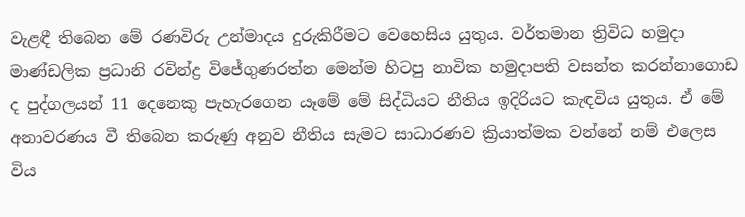වැළඳී තිබෙන මේ රණවිරු උන්මාදය දුරුකිරීමට වෙහෙසිය යුතුය. වර්තමාන ත්‍රිවිධ හමුදා මාණ්ඩලික ප්‍රධානි රවින්ද්‍ර විජේගුණරත්න මෙන්ම හිටපු නාවික හමුදාපති වසන්ත කරන්නාගොඩ ද පුද්ගලයන් 11 දෙනෙකු පැහැරගෙන යෑමේ මේ සිද්ධියට නීතිය ඉදිරියට කැඳවිය යුතුය. ඒ මේ අනාවරණය වී තිබෙන කරුණු අනුව නීතිය සැමට සාධාරණව ක්‍රියාත්මක වන්නේ නම් එලෙස විය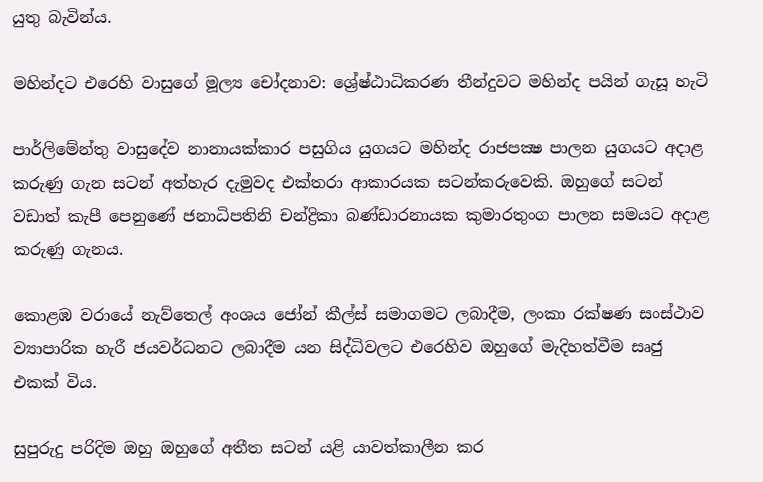යුතු බැවින්ය.

මහින්දට එරෙහි වාසුගේ මූල්‍ය චෝදනාව: ශ්‍රේෂ්ඨාධිකරණ තීන්දුවට මහින්ද පයින් ගැසූ හැටි

පාර්ලිමේන්තු වාසුදේව නානායක්කාර පසුගිය යුගයට මහින්ද රාජපක්‍ෂ පාලන යුගයට අදාළ කරුණු ගැන සටන් අත්හැර දැමුවද එක්තරා ආකාරයක සටන්කරුවෙකි. ඔහුගේ සටන් වඩාත් කැපී පෙනුණේ ජනාධිපතිනි චන්ද්‍රිකා බණ්ඩාරනායක කුමාරතුංග පාලන සමයට අදාළ කරුණු ගැනය.

කොළඹ වරායේ නැව්තෙල් අංශය ජෝන් කීල්ස් සමාගමට ලබාදීම, ලංකා රක්ෂණ සංස්ථාව ව්‍යාපාරික හැරී ජයවර්ධනට ලබාදීම යන සිද්ධිවලට එරෙහිව ඔහුගේ මැදිහත්වීම සෘජු එකක් විය.

සුපුරුදු පරිදිම ඔහු ඔහුගේ අතීත සටන් යළි යාවත්කාලීන කර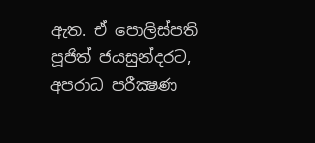ඇත. ඒ පොලිස්පති පූජිත් ජයසුන්දරට, අපරාධ පරීක්‍ෂණ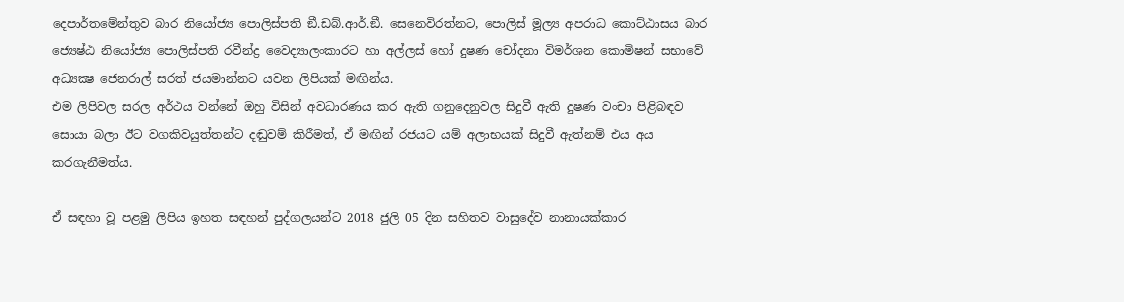දෙපාර්තමේන්තුව බාර නියෝජ්‍ය පොලිස්පති ඞී.ඩබ්.ආර්.ඞී. සෙනෙවිරත්නට, පොලිස් මූල්‍ය අපරාධ කොට්ඨාසය බාර ජ්‍යෙෂ්ඨ නියෝජ්‍ය පොලිස්පති රවීන්ද්‍ර වෛද්‍යාලංකාරට හා අල්ලස් හෝ දුෂණ චෝදනා විමර්ශන කොමිෂන් සභාවේ අධ්‍යක්‍ෂ ජෙනරාල් සරත් ජයමාන්නට යවන ලිපියක් මඟින්ය.
එම ලිපිවල සරල අර්ථය වන්නේ ඔහු විසින් අවධාරණය කර ඇති ගනුදෙනුවල සිදුවී ඇති දුෂණ වංචා පිළිබඳව සොයා බලා ඊට වගකිවයුත්තන්ට දඬුවම් කිරීමත්, ඒ මඟින් රජයට යම් අලාභයක් සිදුවී ඇත්නම් එය අය කරගැනීමත්ය.

ඒ සඳහා වූ පළමු ලිපිය ඉහත සඳහන් පුද්ගලයන්ට 2018 ජුලි 05 දින සහිතව වාසුදේව නානායක්කාර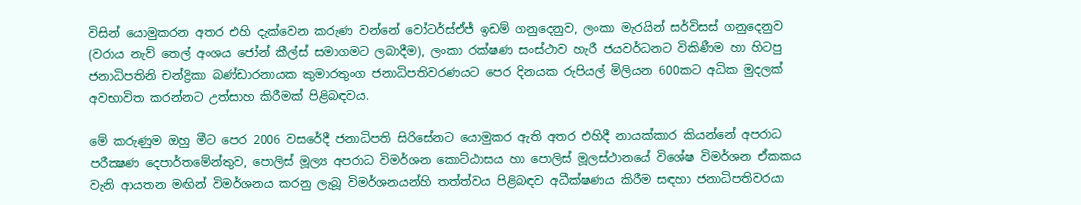විසින් යොමුකරන අතර එහි දැක්වෙන කරුණ වන්නේ වෝටර්ස්ඒජ් ඉඩම් ගනුදෙනුව, ලංකා මැරයින් සර්විසස් ගනුදෙනුව (වරාය නැව් තෙල් අංශය ජෝන් කීල්ස් සමාගමට ලබාදීම), ලංකා රක්ෂණ සංස්ථාව හැරී ජයවර්ධනට විකිණීම හා හිටපු ජනාධිපතිනි චන්ද්‍රිකා බණ්ඩාරනායක කුමාරතුංග ජනාධිපතිවරණයට පෙර දිනයක රුපියල් මිලියන 600කට අධික මුදලක් අවභාවිත කරන්නට උත්සාහ කිරීමක් පිළිබඳවය.

මේ කරුණුම ඔහු මීට පෙර 2006 වසරේදී ජනාධිපති සිරිසේනට යොමුකර ඇති අතර එහිදී නායක්කාර කියන්නේ අපරාධ පරීක්‍ෂණ දෙපාර්තමේන්තුව, පොලිස් මූල්‍ය අපරාධ විමර්ශන කොට්ඨාසය හා පොලිස් මූලස්ථානයේ විශේෂ විමර්ශන ඒකකය වැනි ආයතන මඟින් විමර්ශනය කරනු ලැබූ විමර්ශනයන්හි තත්ත්වය පිළිබඳව අධීක්ෂණය කිරීම සඳහා ජනාධිපතිවරයා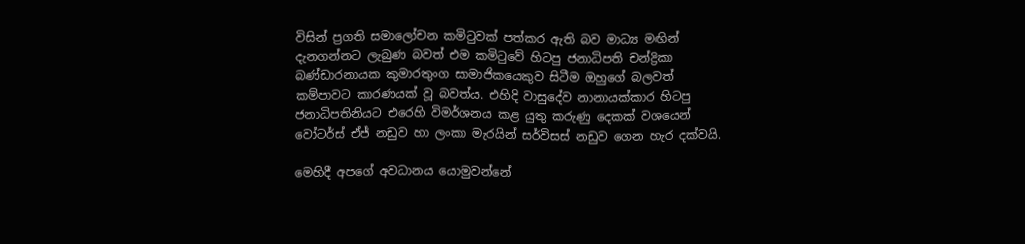විසින් ප්‍රගති සමාලෝචන කමිටුවක් පත්කර ඇති බව මාධ්‍ය මඟින් දැනගන්නට ලැබුණ බවත් එම කමිටුවේ හිටපු ජනාධිපති චන්ද්‍රිකා බණ්ඩාරනායක කුමාරතුංග සාමාජිකයෙකුව සිටීම ඔහුගේ බලවත් කම්පාවට කාරණයක් වූ බවත්ය. එහිදි වාසුදේව නානායක්කාර හිටපු ජනාධිපතිනියට එරෙහි විමර්ශනය කළ යුතු කරුණු දෙකක් වශයෙන් වෝටර්ස් ඒජ් නඩුව හා ලංකා මැරයින් සර්විසස් නඩුව ගෙන හැර දක්වයි.

මෙහිදී අපගේ අවධානය යොමුවන්නේ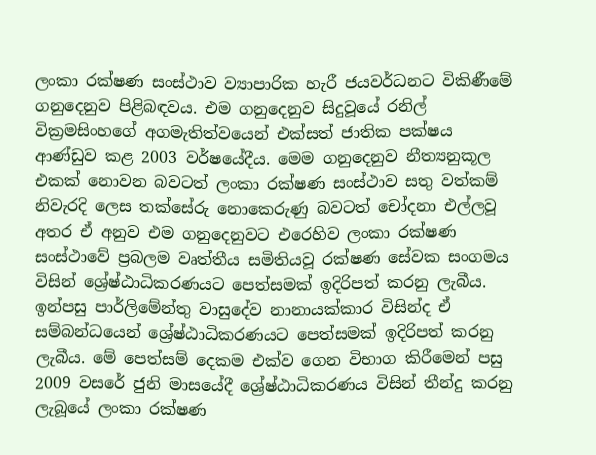ලංකා රක්ෂණ සංස්ථාව ව්‍යාපාරික හැරී ජයවර්ධනට විකිණීමේ ගනුදෙනුව පිළිබඳවය. එම ගනුදෙනුව සිදුවූයේ රනිල් වික්‍රමසිංහගේ අගමැතිත්වයෙන් එක්සත් ජාතික පක්ෂය ආණ්ඩුව කළ 2003 වර්ෂයේදීය. මෙම ගනුදෙනුව නීත්‍යනුකූල එකක් නොවන බවටත් ලංකා රක්ෂණ සංස්ථාව සතු වත්කම් නිවැරදි ලෙස තක්සේරු නොකෙරුණු බවටත් චෝදනා එල්ලවූ අතර ඒ අනුව එම ගනුදෙනුවට එරෙහිව ලංකා රක්ෂණ සංස්ථාවේ ප්‍රබලම වෘත්තීය සමිතියවූ රක්ෂණ සේවක සංගමය විසින් ශ්‍රේෂ්ඨාධිකරණයට පෙත්සමක් ඉදිරිපත් කරනු ලැබීය. ඉන්පසු පාර්ලිමේන්තු වාසුදේව නානායක්කාර විසින්ද ඒ සම්බන්ධයෙන් ශ්‍රේෂ්ඨාධිකරණයට පෙත්සමක් ඉදිරිපත් කරනු ලැබීය. මේ පෙත්සම් දෙකම එක්ව ගෙන විභාග කිරීමෙන් පසු 2009 වසරේ ජුනි මාසයේදී ශ්‍රේෂ්ඨාධිකරණය විසින් තීන්දු කරනු ලැබූයේ ලංකා රක්ෂණ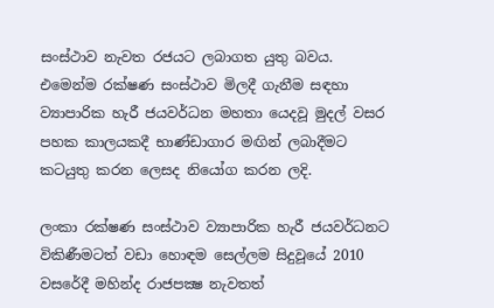සංස්ථාව නැවත රජයට ලබාගත යුතු බවය. එමෙන්ම රක්ෂණ සංස්ථාව මිලදී ගැනීම සඳහා ව්‍යාපාරික හැරී ජයවර්ධන මහතා යෙදවූ මුදල් වසර පහක කාලයකදී භාණ්ඩාගාර මඟින් ලබාදීමට කටයුතු කරන ලෙසද නියෝග කරන ලදි.

ලංකා රක්ෂණ සංස්ථාව ව්‍යාපාරික හැරී ජයවර්ධනට විකිණීමටත් වඩා හොඳම සෙල්ලම සිදුවූයේ 2010 වසරේදී මහින්ද රාජපක්‍ෂ නැවතත්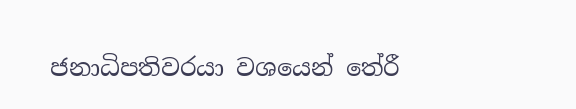ජනාධිපතිවරයා වශයෙන් තේරී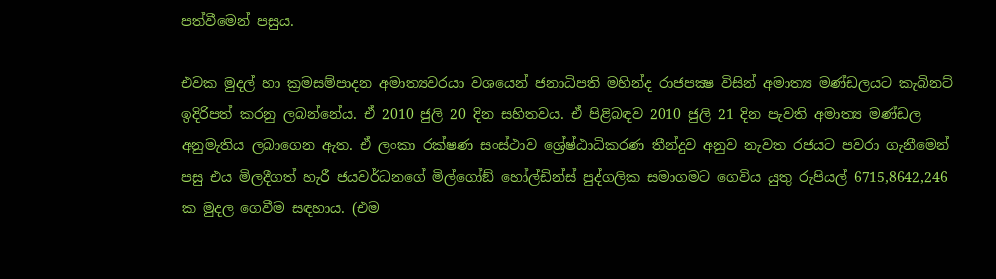පත්වීමෙන් පසුය.

එවක මුදල් හා ක්‍රමසම්පාදන අමාත්‍යවරයා වශයෙන් ජනාධිපති මහින්ද රාජපක්‍ෂ විසින් අමාත්‍ය මණ්ඩලයට කැබිනට් ඉදිරිපත් කරනු ලබන්නේය. ඒ 2010 ජුලි 20 දින සහිතවය. ඒ පිළිබඳව 2010 ජුලි 21 දින පැවති අමාත්‍ය මණ්ඩල අනුමැතිය ලබාගෙන ඇත. ඒ ලංකා රක්ෂණ සංස්ථාව ශ්‍රේෂ්ඨාධිකරණ තීන්දුව අනුව නැවත රජයට පවරා ගැනීමෙන් පසු එය මිලදීගත් හැරී ජයවර්ධනගේ මිල්ගෝඞ් හෝල්ඩින්ස් පුද්ගලික සමාගමට ගෙවිය යුතු රුපියල් 6715,8642,246 ක මුදල ගෙවීම සඳහාය. (එම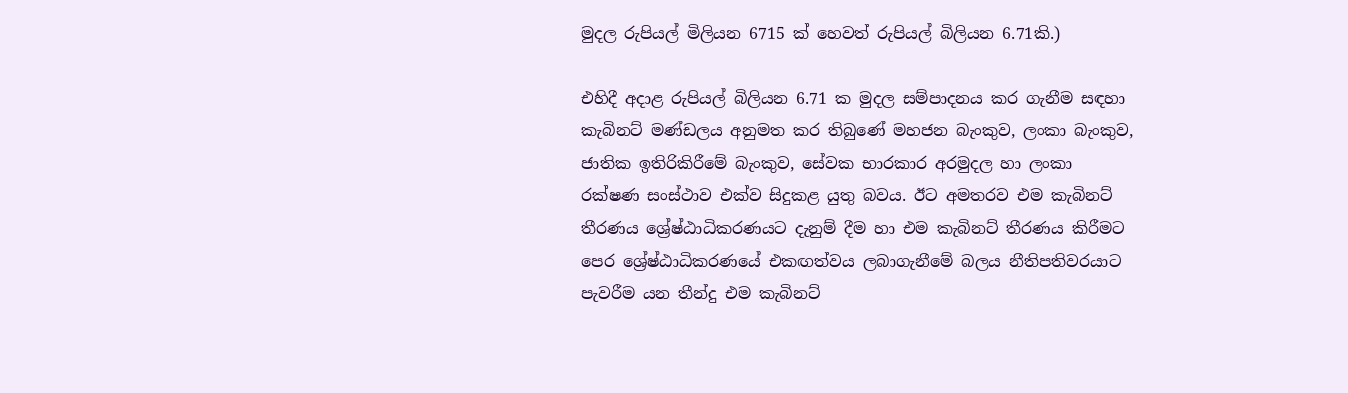මුදල රුපියල් මිලියන 6715 ක් හෙවත් රුපියල් බිලියන 6.71කි.)

එහිදී අදාළ රුපියල් බිලියන 6.71 ක මුදල සම්පාදනය කර ගැනීම සඳහා කැබිනට් මණ්ඩලය අනුමත කර තිබුණේ මහජන බැංකුව, ලංකා බැංකුව, ජාතික ඉතිරිකිරීමේ බැංකුව, සේවක භාරකාර අරමුදල හා ලංකා රක්ෂණ සංස්ථාව එක්ව සිදුකළ යුතු බවය. ඊට අමතරව එම කැබිනට් තීරණය ශ්‍රේෂ්ඨාධිකරණයට දැනුම් දීම හා එම කැබිනට් තීරණය කිරීමට පෙර ශ්‍රේෂ්ඨාධිකරණයේ එකඟත්වය ලබාගැනීමේ බලය නීතිපතිවරයාට පැවරීම යන තීන්දු එම කැබිනට්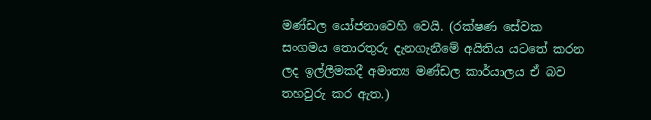මණ්ඩල යෝජනාවෙහි වෙයි. (රක්ෂණ සේවක සංගමය තොරතුරු දැනගැනීමේ අයිතිය යටතේ කරන ලද ඉල්ලීමකදී අමාත්‍ය මණ්ඩල කාර්යාලය ඒ බව තහවුරු කර ඇත.)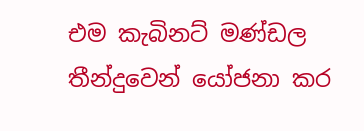එම කැබිනට් මණ්ඩල තීන්දුවෙන් යෝජනා කර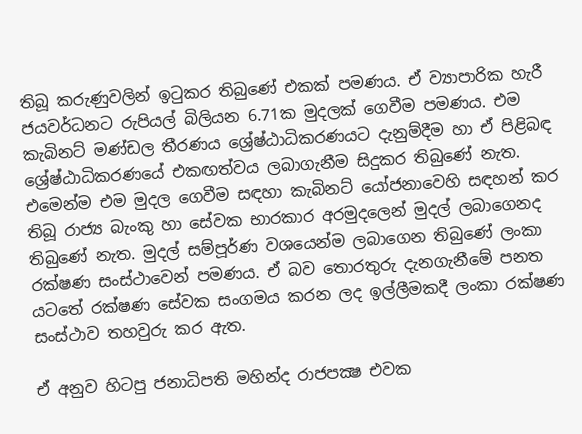තිබූ කරුණුවලින් ඉටුකර තිබුණේ එකක් පමණය. ඒ ව්‍යාපාරික හැරී ජයවර්ධනට රුපියල් බිලියන 6.71ක මුදලක් ගෙවීම පමණය. එම කැබිනට් මණ්ඩල තීරණය ශ්‍රේෂ්ඨාධිකරණයට දැනුම්දීම හා ඒ පිළිබඳ ශ්‍රේෂ්ඨාධිකරණයේ එකඟත්වය ලබාගැනීම සිදුකර තිබුණේ නැත. එමෙන්ම එම මුදල ගෙවීම සඳහා කැබිනට් යෝජනාවෙහි සඳහන් කර තිබූ රාජ්‍ය බැංකු හා සේවක භාරකාර අරමුදලෙන් මුදල් ලබාගෙනද තිබුණේ නැත. මුදල් සම්පූර්ණ වශයෙන්ම ලබාගෙන තිබුණේ ලංකා රක්ෂණ සංස්ථාවෙන් පමණය. ඒ බව තොරතුරු දැනගැනීමේ පනත යටතේ රක්ෂණ සේවක සංගමය කරන ලද ඉල්ලීමකදී ලංකා රක්ෂණ සංස්ථාව තහවුරු කර ඇත.

ඒ අනුව හිටපු ජනාධිපති මහින්ද රාජපක්‍ෂ එවක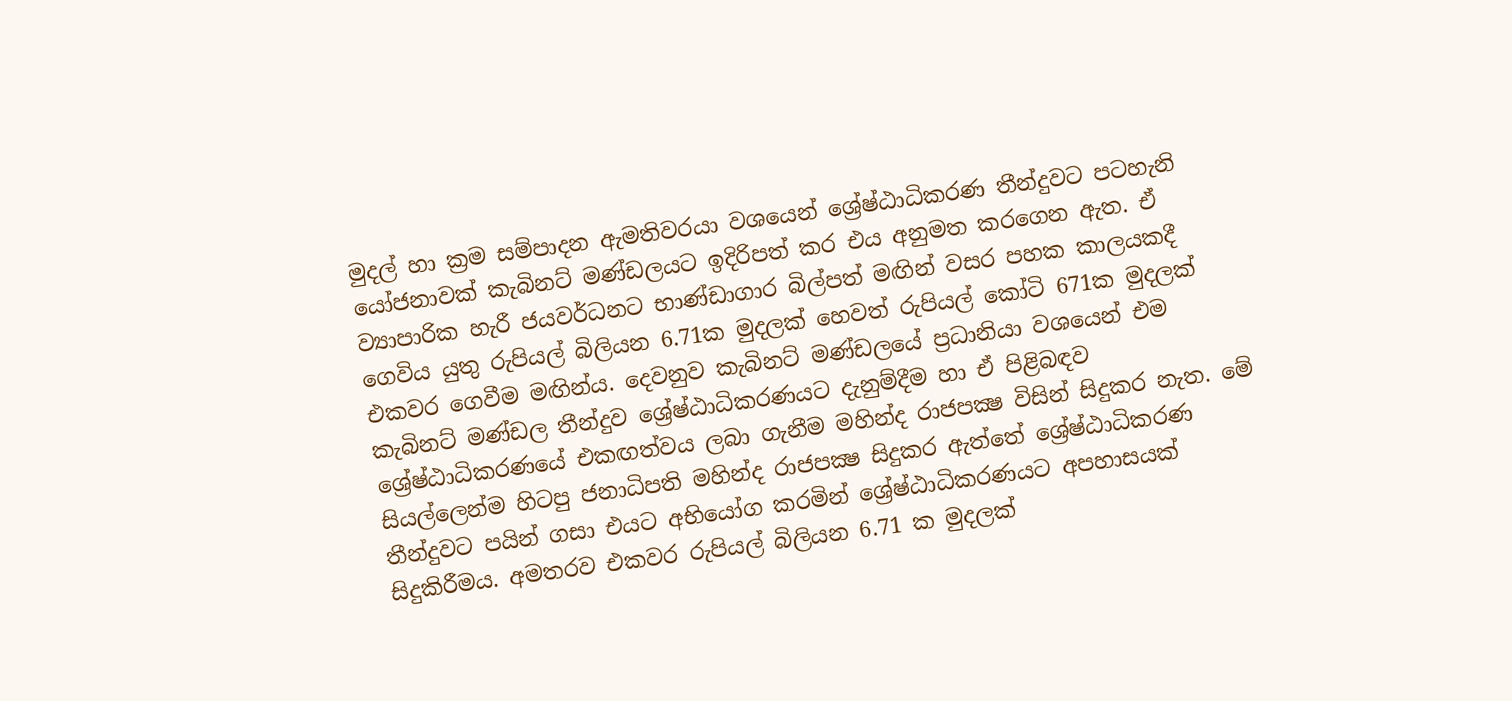මුදල් හා ක්‍රම සම්පාදන ඇමතිවරයා වශයෙන් ශ්‍රේෂ්ඨාධිකරණ තීන්දුවට පටහැනි යෝජනාවක් කැබිනට් මණ්ඩලයට ඉදිරිපත් කර එය අනුමත කරගෙන ඇත. ඒ ව්‍යාපාරික හැරී ජයවර්ධනට භාණ්ඩාගාර බිල්පත් මඟින් වසර පහක කාලයකදී ගෙවිය යුතු රුපියල් බිලියන 6.71ක මුදලක් හෙවත් රුපියල් කෝටි 671ක මුදලක් එකවර ගෙවීම මඟින්ය. දෙවනුව කැබිනට් මණ්ඩලයේ ප්‍රධානියා වශයෙන් එම කැබිනට් මණ්ඩල තීන්දුව ශ්‍රේෂ්ඨාධිකරණයට දැනුම්දීම හා ඒ පිළිබඳව ශ්‍රේෂ්ඨාධිකරණයේ එකඟත්වය ලබා ගැනීම මහින්ද රාජපක්‍ෂ විසින් සිදුකර නැත. මේ සියල්ලෙන්ම හිටපු ජනාධිපති මහින්ද රාජපක්‍ෂ සිදුකර ඇත්තේ ශ්‍රේෂ්ඨාධිකරණ තීන්දුවට පයින් ගසා එයට අභියෝග කරමින් ශ්‍රේෂ්ඨාධිකරණයට අපහාසයක් සිදුකිරීමය. අමතරව එකවර රුපියල් බිලියන 6.71 ක මුදලක්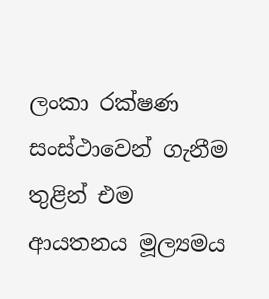ලංකා රක්ෂණ සංස්ථාවෙන් ගැනීම තුළින් එම ආයතනය මූල්‍යමය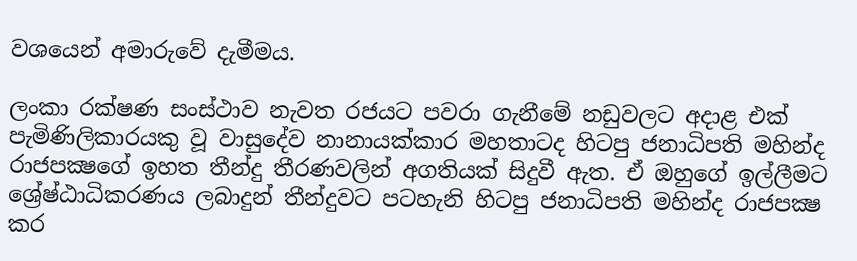වශයෙන් අමාරුවේ දැමීමය.

ලංකා රක්ෂණ සංස්ථාව නැවත රජයට පවරා ගැනීමේ නඩුවලට අදාළ එක් පැමිණිලිකාරයකු වූ වාසුදේව නානායක්කාර මහතාටද හිටපු ජනාධිපති මහින්ද රාජපක්‍ෂගේ ඉහත තීන්දු තීරණවලින් අගතියක් සිදුවී ඇත. ඒ ඔහුගේ ඉල්ලීමට ශ්‍රේෂ්ඨාධිකරණය ලබාදුන් තීන්දුවට පටහැනි හිටපු ජනාධිපති මහින්ද රාජපක්‍ෂ කර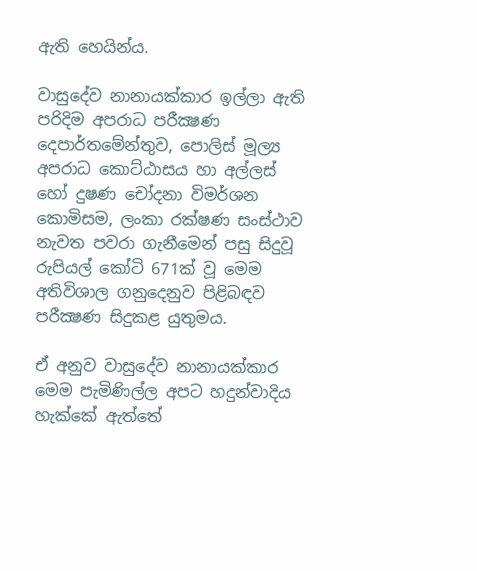ඇති හෙයින්ය.

වාසුදේව නානායක්කාර ඉල්ලා ඇති පරිදිම අපරාධ පරීක්‍ෂණ දෙපාර්තමේන්තුව, පොලිස් මූල්‍ය අපරාධ කොට්ඨාසය හා අල්ලස් හෝ දුෂණ චෝදනා විමර්ශන කොමිසම, ලංකා රක්ෂණ සංස්ථාව නැවත පවරා ගැනීමෙන් පසු සිදුවූ රුපියල් කෝටි 671ක් වූ මෙම අතිවිශාල ගනුදෙනුව පිළිබඳව පරීක්‍ෂණ සිදුකළ යුතුමය.

ඒ අනුව වාසුදේව නානායක්කාර මෙම පැමිණිල්ල අපට හදුන්වාදිය හැක්කේ ඇත්තේ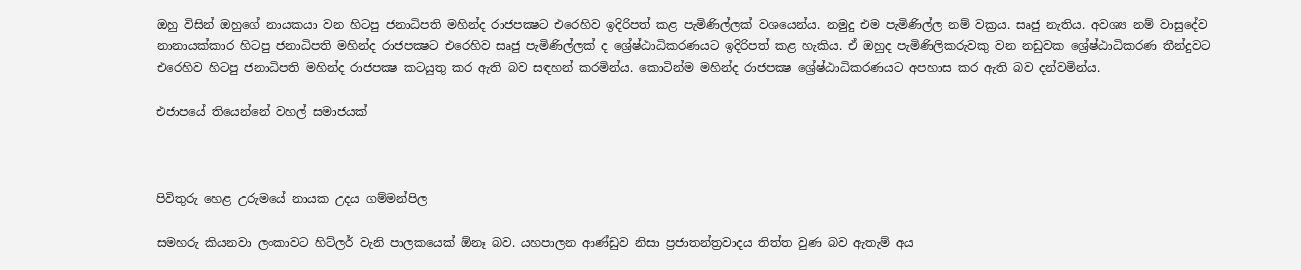ඔහු විසින් ඔහුගේ නායකයා වන හිටපු ජනාධිපති මහින්ද රාජපක්‍ෂට එරෙහිව ඉදිරිපත් කළ පැමිණිල්ලක් වශයෙන්ය. නමුදු එම පැමිණිල්ල නම් වක්‍රය. සෘජු නැතිය. අවශ්‍ය නම් වාසුදේව නානායක්කාර හිටපු ජනාධිපති මහින්ද රාජපක්‍ෂට එරෙහිව සෘජු පැමිණිල්ලක් ද ශ්‍රේෂ්ඨාධිකරණයට ඉදිරිපත් කළ හැකිය. ඒ ඔහුද පැමිණිලිකරුවකු වන නඩුවක ශ්‍රේෂ්ඨාධිකරණ තීන්දුවට එරෙහිව හිටපු ජනාධිපති මහින්ද රාජපක්‍ෂ කටයුතු කර ඇති බව සඳහන් කරමින්ය. කොටින්ම මහින්ද රාජපක්‍ෂ ශ්‍රේෂ්ඨාධිකරණයට අපහාස කර ඇති බව දන්වමින්ය.

එජාපයේ තියෙන්නේ වහල් සමාජයක්



පිවිතුරු හෙළ උරුමයේ නායක උදය ගම්මන්පිල

සමහරු කියනවා ලංකාවට හිට්ලර් වැනි පාලකයෙක් ඕනෑ බව. යහපාලන ආණ්ඩුව නිසා ප්‍රජාතන්ත්‍රවාදය තිත්ත වුණ බව ඇතැම් අය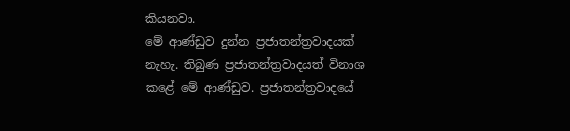කියනවා.
මේ ආණ්ඩුව දුන්න ප්‍රජාතන්ත්‍රවාදයක් නැහැ. තිබුණ ප්‍රජාතන්ත්‍රවාදයත් විනාශ කළේ මේ ආණ්ඩුව. ප්‍රජාතන්ත්‍රවාදයේ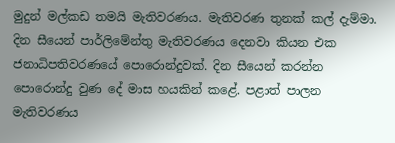මුදුන් මල්කඩ තමයි මැතිවරණය. මැතිවරණ තුනක් කල් දැම්මා. දින සීයෙන් පාර්ලිමේන්තු මැතිවරණය දෙනවා කියන එක ජනාධිපතිවරණයේ පොරොන්දුවක්. දින සීයෙන් කරන්න පොරොන්දු වුණ දේ මාස හයකින් කළේ. පළාත් පාලන මැතිවරණය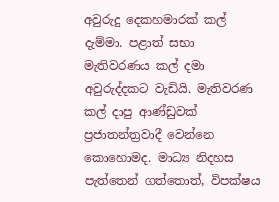අවුරුදු දෙකහමාරක් කල් දැම්මා. පළාත් සභා මැතිවරණය කල් දමා අවුරුද්දකට වැඩියි. මැතිවරණ කල් දාපු ආණ්ඩුවක් ප්‍රජාතන්ත්‍රවාදී වෙන්නෙ කොහොමද. මාධ්‍ය නිදහස පැත්තෙන් ගත්තොත්, විපක්ෂය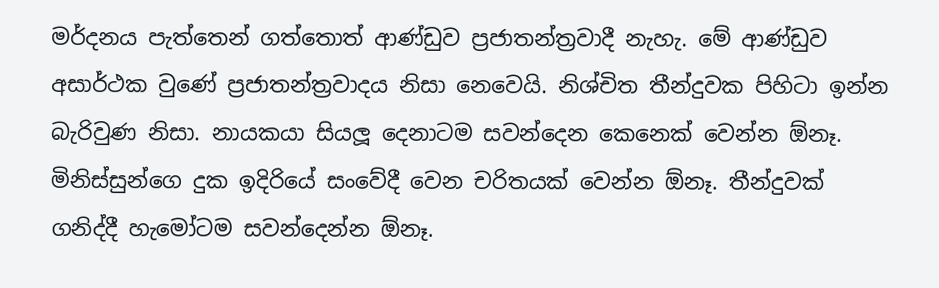මර්දනය පැත්තෙන් ගත්තොත් ආණ්ඩුව ප්‍රජාතන්ත්‍රවාදී නැහැ. මේ ආණ්ඩුව අසාර්ථක වුණේ ප්‍රජාතන්ත්‍රවාදය නිසා නෙවෙයි. නිශ්චිත තීන්දුවක පිහිටා ඉන්න බැරිවුණ නිසා. නායකයා සියලූ‍ දෙනාටම සවන්දෙන කෙනෙක් වෙන්න ඕනෑ. මිනිස්සුන්ගෙ දුක ඉදිරියේ සංවේදී වෙන චරිතයක් වෙන්න ඕනෑ. තීන්දුවක් ගනිද්දී හැමෝටම සවන්දෙන්න ඕනෑ.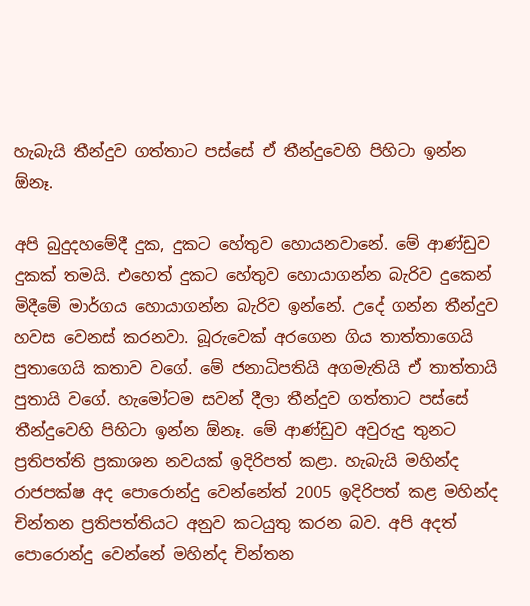හැබැයි තීන්දුව ගත්තාට පස්සේ ඒ තීන්දුවෙහි පිහිටා ඉන්න ඕනෑ.

අපි බුදුදහමේදී දුක, දුකට හේතුව හොයනවානේ. මේ ආණ්ඩුව දුකක් තමයි. එහෙත් දුකට හේතුව හොයාගන්න බැරිව දුකෙන් මිදීමේ මාර්ගය හොයාගන්න බැරිව ඉන්නේ. උදේ ගන්න තීන්දුව හවස වෙනස් කරනවා. බූරුවෙක් අරගෙන ගිය තාත්තාගෙයි පුතාගෙයි කතාව වගේ. මේ ජනාධිපතියි අගමැතියි ඒ තාත්තායි පුතායි වගේ. හැමෝටම සවන් දීලා තීන්දුව ගත්තාට පස්සේ තීන්දුවෙහි පිහිටා ඉන්න ඕනෑ. මේ ආණ්ඩුව අවුරුදු තුනට ප්‍රතිපත්ති ප්‍රකාශන නවයක් ඉදිරිපත් කළා. හැබැයි මහින්ද රාජපක්ෂ අද පොරොන්දු වෙන්නේත් 2005 ඉදිරිපත් කළ මහින්ද චින්තන ප්‍රතිපත්තියට අනුව කටයුතු කරන බව. අපි අදත් පොරොන්දු වෙන්නේ මහින්ද චින්තන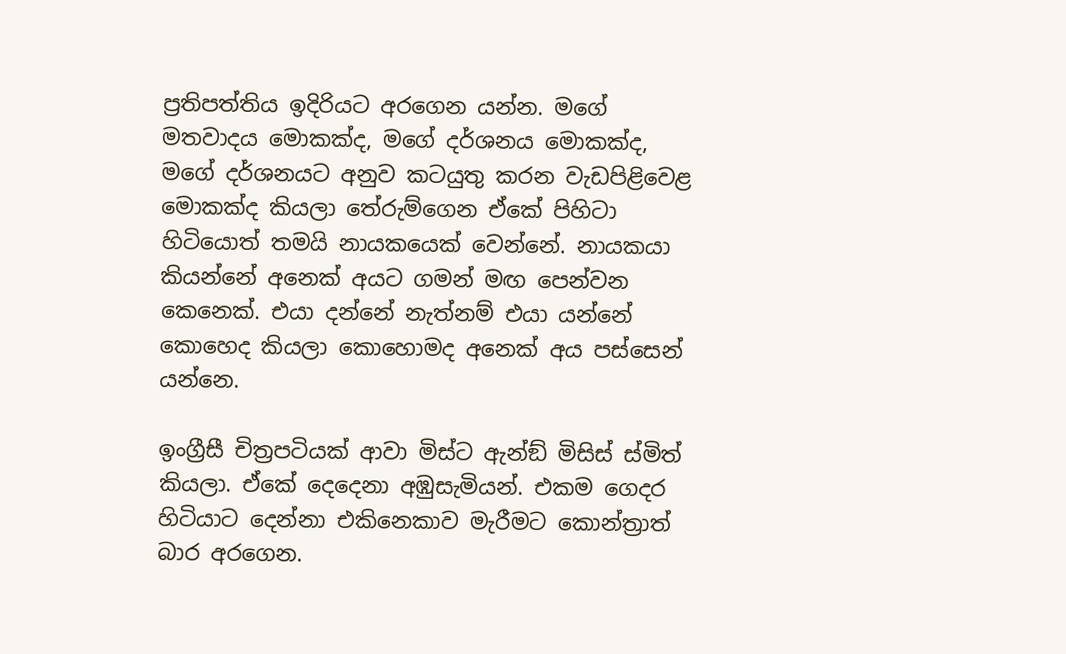ප්‍රතිපත්තිය ඉදිරියට අරගෙන යන්න. මගේ මතවාදය මොකක්ද, මගේ දර්ශනය මොකක්ද, මගේ දර්ශනයට අනුව කටයුතු කරන වැඩපිළිවෙළ මොකක්ද කියලා තේරුම්ගෙන ඒකේ පිහිටා හිටියොත් තමයි නායකයෙක් වෙන්නේ. නායකයා කියන්නේ අනෙක් අයට ගමන් මඟ පෙන්වන කෙනෙක්. එයා දන්නේ නැත්නම් එයා යන්නේ කොහෙද කියලා කොහොමද අනෙක් අය පස්සෙන් යන්නෙ.

ඉංග්‍රීසී චිත්‍රපටියක් ආවා මිස්ට ඇන්ඞ් මිසිස් ස්මිත් කියලා. ඒකේ දෙදෙනා අඹුසැමියන්. එකම ගෙදර හිටියාට දෙන්නා එකිනෙකාව මැරීමට කොන්ත්‍රාත් බාර අරගෙන.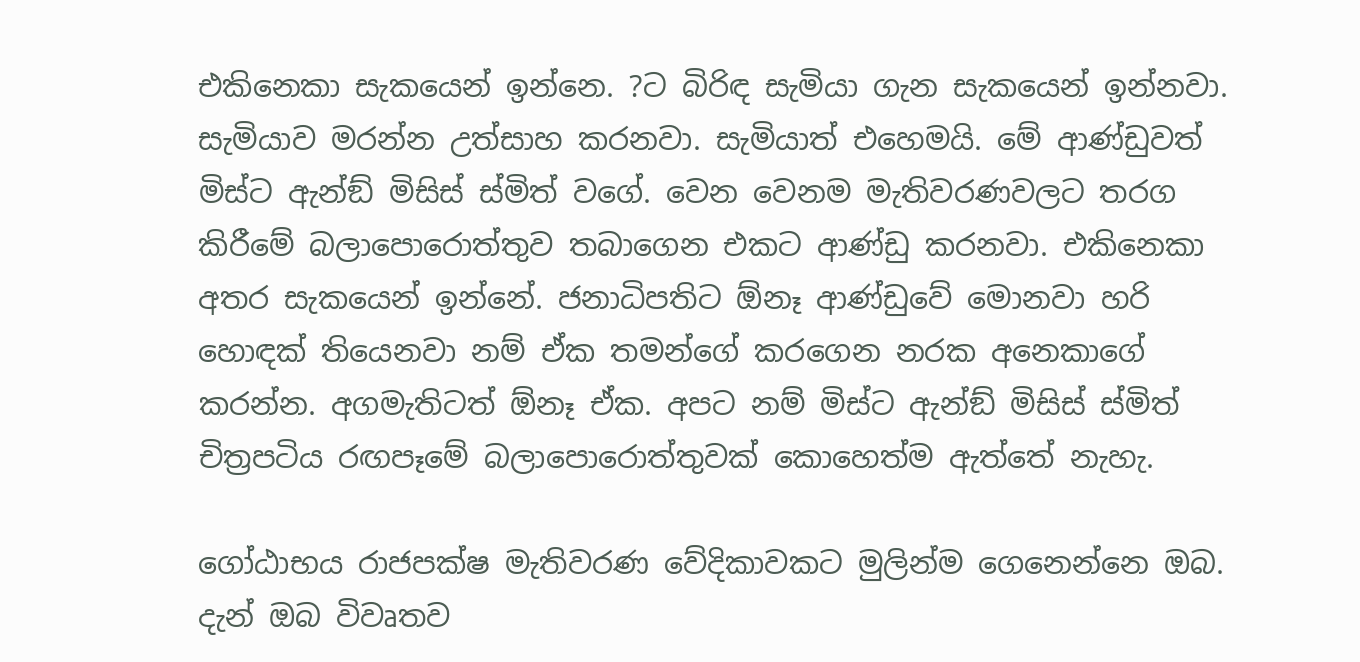එකිනෙකා සැකයෙන් ඉන්නෙ. ?ට බිරිඳ සැමියා ගැන සැකයෙන් ඉන්නවා. සැමියාව මරන්න උත්සාහ කරනවා. සැමියාත් එහෙමයි. මේ ආණ්ඩුවත් මිස්ට ඇන්ඞ් මිසිස් ස්මිත් වගේ. වෙන වෙනම මැතිවරණවලට තරග කිරීමේ බලාපොරොත්තුව තබාගෙන එකට ආණ්ඩු කරනවා. එකිනෙකා අතර සැකයෙන් ඉන්නේ. ජනාධිපතිට ඕනෑ ආණ්ඩුවේ මොනවා හරි හොඳක් තියෙනවා නම් ඒක තමන්ගේ කරගෙන නරක අනෙකාගේ කරන්න. අගමැතිටත් ඕනෑ ඒක. අපට නම් මිස්ට ඇන්ඞ් මිසිස් ස්මිත් චිත්‍රපටිය රඟපෑමේ බලාපොරොත්තුවක් කොහෙත්ම ඇත්තේ නැහැ.

ගෝඨාභය රාජපක්ෂ මැතිවරණ වේදිකාවකට මුලින්ම ගෙනෙන්නෙ ඔබ. දැන් ඔබ විවෘතව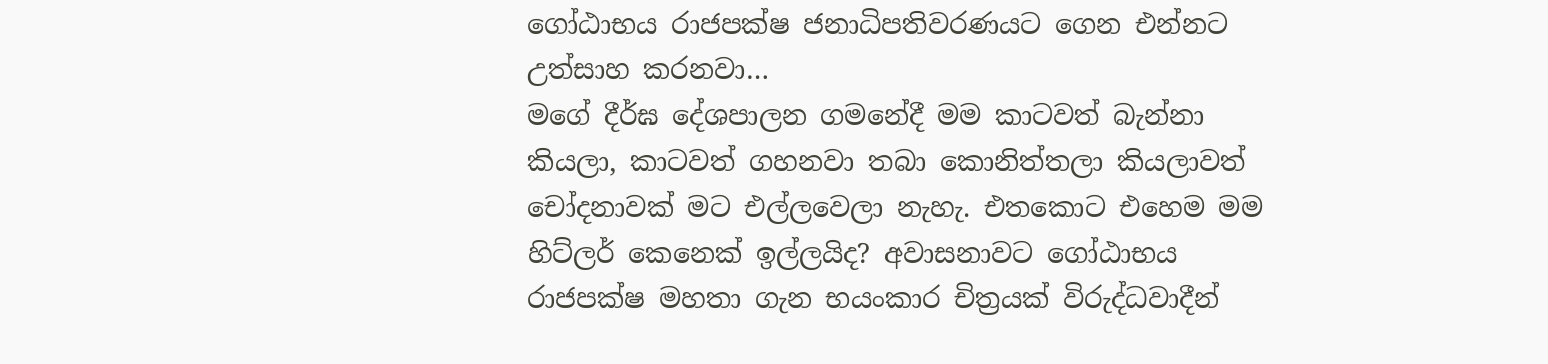ගෝඨාභය රාජපක්ෂ ජනාධිපතිවරණයට ගෙන එන්නට උත්සාහ කරනවා…
මගේ දීර්ඝ දේශපාලන ගමනේදී මම කාටවත් බැන්නා කියලා, කාටවත් ගහනවා තබා කොනිත්තලා කියලාවත් චෝදනාවක් මට එල්ලවෙලා නැහැ. එතකොට එහෙම මම හිට්ලර් කෙනෙක් ඉල්ලයිද? අවාසනාවට ගෝඨාභය රාජපක්ෂ මහතා ගැන භයංකාර චිත්‍රයක් විරුද්ධවාදීන්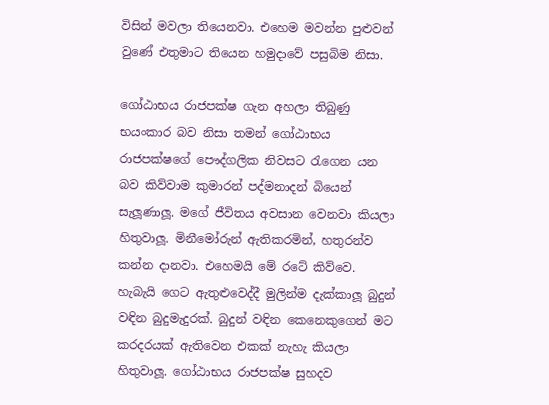විසින් මවලා තියෙනවා. එහෙම මවන්න පුළුවන් වුණේ එතුමාට තියෙන හමුදාවේ පසුබිම නිසා.

ගෝඨාභය රාජපක්ෂ ගැන අහලා තිබුණු භයංකාර බව නිසා තමන් ගෝඨාභය රාජපක්ෂගේ පෞද්ගලික නිවසට රැගෙන යන බව කිව්වාම කුමාරන් පද්මනාදන් බියෙන් සැලූ‍ණාලූ‍. මගේ ජීවිතය අවසාන වෙනවා කියලා හිතුවාලූ‍. මිනීමෝරුන් ඇතිකරමින්, හතුරන්ව කන්න දානවා. එහෙමයි මේ රටේ කිව්වෙ. හැබැයි ගෙට ඇතුළුවෙද්දී මුලින්ම දැක්කාලූ‍ බුදුන් වඳින බුදුමැදුරක්. බුදුන් වඳින කෙනෙකුගෙන් මට කරදරයක් ඇතිවෙන එකක් නැහැ කියලා හිතුවාලූ‍. ගෝඨාභය රාජපක්ෂ සුහදව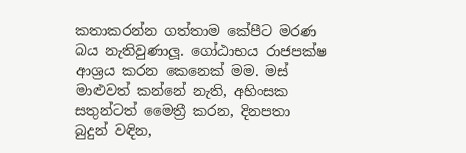කතාකරන්න ගත්තාම කේපීට මරණ බය නැතිවුණාලූ‍. ගෝඨාභය රාජපක්ෂ ආශ්‍රය කරන කෙනෙක් මම. මස් මාළුවත් කන්නේ නැති, අහිංසක සතුන්ටත් මෛත්‍රී කරන, දිනපතා බුදුන් වඳින,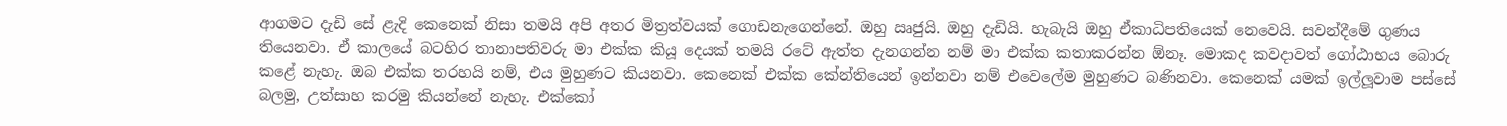ආගමට දැඩි සේ ළැදි කෙනෙක් නිසා තමයි අපි අතර මිත්‍රත්වයක් ගොඩනැගෙන්නේ. ඔහු ඍජුයි. ඔහු දැඩියි. හැබැයි ඔහු ඒකාධිපතියෙක් නෙවෙයි. සවන්දීමේ ගුණය තියෙනවා. ඒ කාලයේ බටහිර තානාපතිවරු මා එක්ක කියූ දෙයක් තමයි රටේ ඇත්ත දැනගන්න නම් මා එක්ක කතාකරන්න ඕනෑ. මොකද කවදාවත් ගෝඨාභය බොරු කළේ නැහැ. ඔබ එක්ක තරහයි නම්, එය මුහුණට කියනවා. කෙනෙක් එක්ක කේන්තියෙන් ඉන්නවා නම් එවෙලේම මුහුණට බණිනවා. කෙනෙක් යමක් ඉල්ලූ‍වාම පස්සේ බලමු, උත්සාහ කරමු කියන්නේ නැහැ. එක්කෝ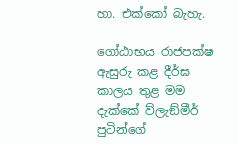හා. එක්කෝ බැහැ.

ගෝඨාභය රාජපක්ෂ ඇසුරු කළ දීර්ඝ කාලය තුළ මම දැක්කේ ව්ලැඞ්මීර් පුටින්ගේ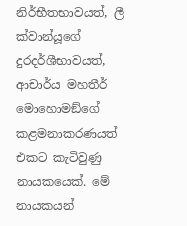නිර්භීතභාවයත්, ලී ක්වාන්යූගේ දුරදර්ශීභාවයත්, ආචාර්ය මහතීර් මොහොමඞ්ගේ කළමනාකරණයත් එකට කැටිවුණු නායකයෙක්. මේ නායකයන්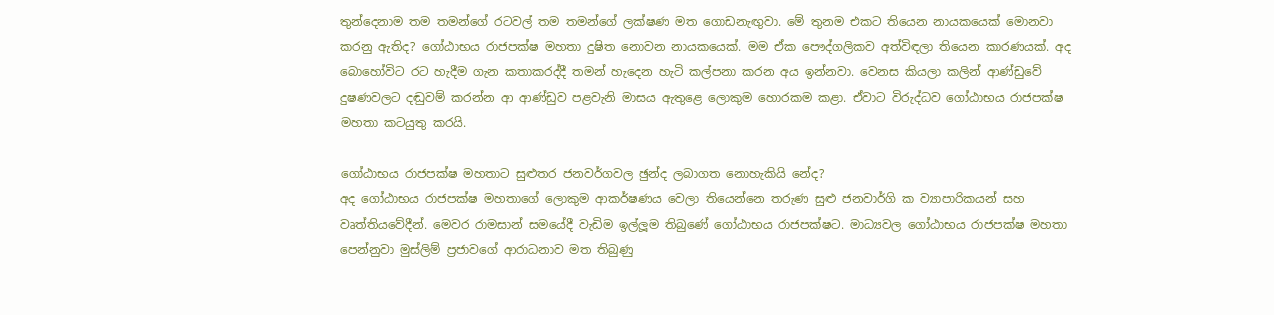තුන්දෙනාම තම තමන්ගේ රටවල් තම තමන්ගේ ලක්ෂණ මත ගොඩනැඟු‍වා. මේ තුනම එකට තියෙන නායකයෙක් මොනවා කරනු ඇතිද? ගෝඨාභය රාජපක්ෂ මහතා දුෂිත නොවන නායකයෙක්. මම ඒක පෞද්ගලිකව අත්විඳලා තියෙන කාරණයක්. අද බොහෝවිට රට හැදීම ගැන කතාකරද්දී තමන් හැදෙන හැටි කල්පනා කරන අය ඉන්නවා. වෙනස කියලා කලින් ආණ්ඩුවේ දුෂණවලට දඬුවම් කරන්න ආ ආණ්ඩුව පළවැනි මාසය ඇතුළෙ ලොකුම හොරකම කළා. ඒවාට විරුද්ධව ගෝඨාභය රාජපක්ෂ මහතා කටයුතු කරයි.

ගෝඨාභය රාජපක්ෂ මහතාට සුළුතර ජනවර්ගවල ඡුන්ද ලබාගත නොහැකියි නේද?
අද ගෝඨාභය රාජපක්ෂ මහතාගේ ලොකුම ආකර්ෂණය වෙලා තියෙන්නෙ තරුණ සුළු ජනවාර්ගි ක ව්‍යාපාරිකයන් සහ වෘත්තියවේදීන්. මෙවර රාමසාන් සමයේදී වැඩිම ඉල්ලූ‍ම තිබුණේ ගෝඨාභය රාජපක්ෂට. මාධ්‍යවල ගෝඨාභය රාජපක්ෂ මහතා පෙන්නුවා මුස්ලිම් ප්‍රජාවගේ ආරාධනාව මත තිබුණු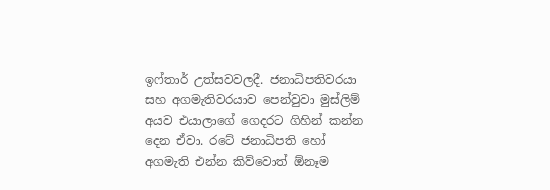ඉෆ්තාර් උත්සවවලදී. ජනාධිපතිවරයා සහ අගමැතිවරයාව පෙන්වුවා මුස්ලිම් අයව එයාලාගේ ගෙදරට ගිහින් කන්න දෙන ඒවා. රටේ ජනාධිපති හෝ අගමැති එන්න කිව්වොත් ඕනෑම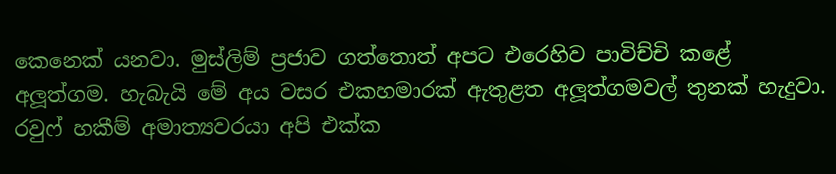කෙනෙක් යනවා. මුස්ලිම් ප්‍රජාව ගත්තොත් අපට එරෙහිව පාවිච්චි කළේ අලූ‍ත්ගම. හැබැයි මේ අය වසර එකහමාරක් ඇතුළත අලූ‍ත්ගමවල් තුනක් හැදුවා. රවුෆ් හකීම් අමාත්‍යවරයා අපි එක්ක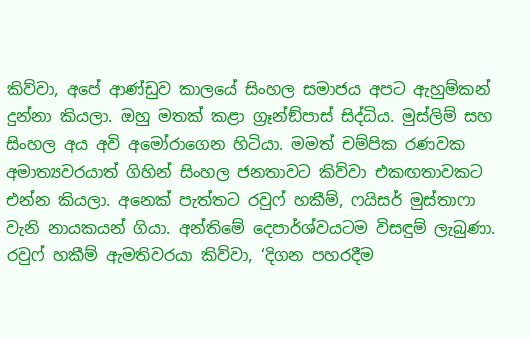කිව්වා, අපේ ආණ්ඩුව කාලයේ සිංහල සමාජය අපට ඇහුම්කන් දුන්නා කියලා. ඔහු මතක් කළා ග්‍රෑන්ඞ්පාස් සිද්ධිය. මුස්ලිම් සහ සිංහල අය අවි අමෝරාගෙන හිටියා. මමත් චම්පික රණවක අමාත්‍යවරයාත් ගිහින් සිංහල ජනතාවට කිව්වා එකඟතාවකට එන්න කියලා. අනෙක් පැත්තට රවුෆ් හකීම්, ෆයිසර් මුස්තාෆා වැනි නායකයන් ගියා. අන්තිමේ දෙපාර්ශ්වයටම විසඳුම් ලැබුණා. රවුෆ් හකීම් ඇමතිවරයා කිව්වා, ‘දිගන පහරදීම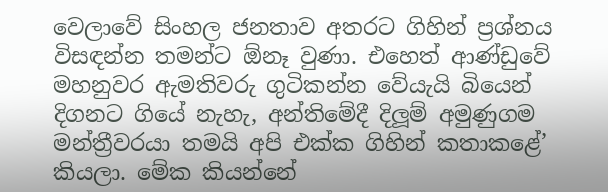වෙලාවේ සිංහල ජනතාව අතරට ගිහින් ප්‍රශ්නය විසඳන්න තමන්ට ඕනෑ වුණා. එහෙත් ආණ්ඩුවේ මහනුවර ඇමතිවරු ගුටිකන්න වේයැයි බියෙන් දිගනට ගියේ නැහැ, අන්තිමේදී දිලූ‍ම් අමුණුගම මන්ත්‍රීවරයා තමයි අපි එක්ක ගිහින් කතාකළේ’ කියලා. මේක කියන්නේ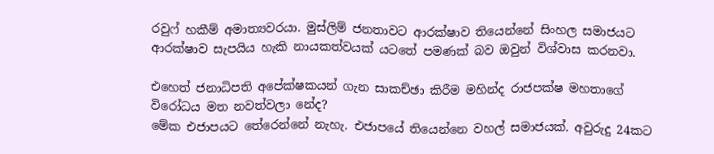රවුෆ් හකීම් අමාත්‍යවරයා. මුස්ලිම් ජනතාවට ආරක්ෂාව තියෙන්නේ සිංහල සමාජයට ආරක්ෂාව සැපයිය හැකි නායකත්වයක් යටතේ පමණක් බව ඔවුන් විශ්වාස කරනවා.

එහෙත් ජනාධිපති අපේක්ෂකයන් ගැන සාකච්ඡා කිරීම මහින්ද රාජපක්ෂ මහතාගේ විරෝධය මත නවත්වලා නේද?
මේක එජාපයට තේරෙන්නේ නැහැ. එජාපයේ තියෙන්නෙ වහල් සමාජයක්. අවුරුදු 24කට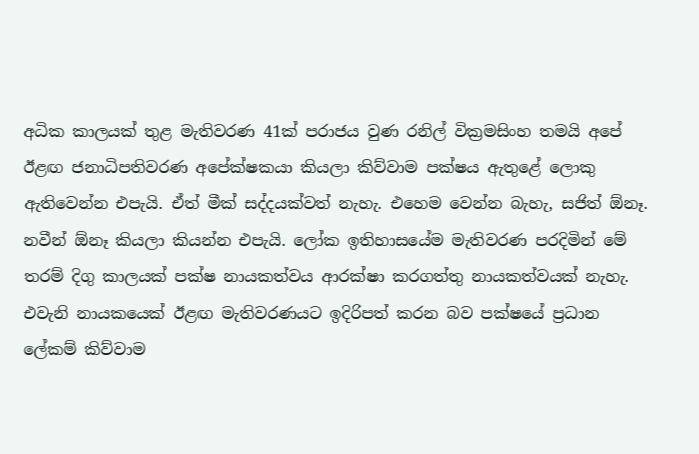අධික කාලයක් තුළ මැතිවරණ 41ක් පරාජය වුණ රනිල් වික්‍රමසිංහ තමයි අපේ ඊළඟ ජනාධිපතිවරණ අපේක්ෂකයා කියලා කිව්වාම පක්ෂය ඇතුළේ ලොකු ඇතිවෙන්න එපැයි. ඒත් මීක් සද්දයක්වත් නැහැ. එහෙම වෙන්න බැහැ, සජිත් ඕනෑ. නවීන් ඕනෑ කියලා කියන්න එපැයි. ලෝක ඉතිහාසයේම මැතිවරණ පරදිමින් මේ තරම් දිගු කාලයක් පක්ෂ නායකත්වය ආරක්ෂා කරගත්තු නායකත්වයක් නැහැ. එවැනි නායකයෙක් ඊළඟ මැතිවරණයට ඉදිරිපත් කරන බව පක්ෂයේ ප්‍රධාන ලේකම් කිව්වාම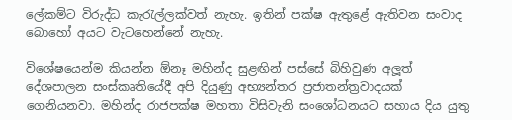ලේකම්ට විරුද්ධ කැරැල්ලක්වත් නැහැ. ඉතින් පක්ෂ ඇතුළේ ඇතිවන සංවාද බොහෝ අයට වැටහෙන්නේ නැහැ.

විශේෂයෙන්ම කියන්න ඕනෑ මහින්ද සුළඟින් පස්සේ බිහිවුණ අලූ‍ත් දේශපාලන සංස්කෘතියේදී අපි දියුණු අභ්‍යන්තර ප්‍රජාතන්ත්‍රවාදයක් ගෙනියනවා. මහින්ද රාජපක්ෂ මහතා විසිවැනි සංශෝධනයට සහාය දිය යුතු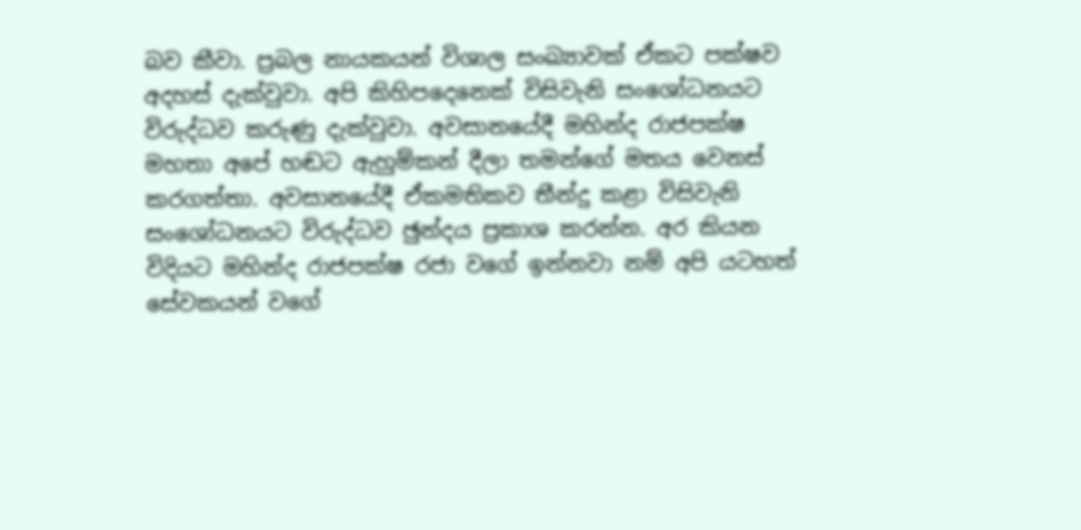බව කීවා. ප්‍රබල නායකයන් විශාල සංඛ්‍යාවක් ඒකට පක්ෂව අදහස් දැක්වුවා. අපි කිහිපදෙනෙක් විසිවැනි සංශෝධනයට විරුද්ධව කරුණු දැක්වුවා. අවසානයේදී මහින්ද රාජපක්ෂ මහතා අපේ හඬට ඇහුම්කන් දීලා තමන්ගේ මතය වෙනස් කරගත්තා. අවසානයේදී ඒකමතිකව තීන්දු කළා විසිවැනි සංශෝධනයට විරුද්ධව ඡුන්දය ප්‍රකාශ කරන්න. අර කියන විදියට මහින්ද රාජපක්ෂ රජා වගේ ඉන්නවා නම් අපි යටහත් සේවකයන් වගේ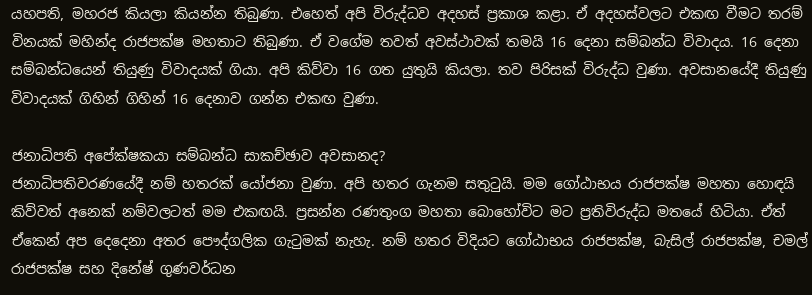යහපති, මහරජ කියලා කියන්න තිබුණා. එහෙත් අපි විරුද්ධව අදහස් ප්‍රකාශ කළා. ඒ අදහස්වලට එකඟ වීමට තරම් විනයක් මහින්ද රාජපක්ෂ මහතාට තිබුණා. ඒ වගේම තවත් අවස්ථාවක් තමයි 16 දෙනා සම්බන්ධ විවාදය. 16 දෙනා සම්බන්ධයෙන් තියුණු විවාදයක් ගියා. අපි කිව්වා 16 ගත යුතුයි කියලා. තව පිරිසක් විරුද්ධ වුණා. අවසානයේදී තියුණු විවාදයක් ගිහින් ගිහින් 16 දෙනාව ගන්න එකඟ වුණා.

ජනාධිපති අපේක්ෂකයා සම්බන්ධ සාකච්ඡාව අවසානද?
ජනාධිපතිවරණයේදී නම් හතරක් යෝජනා වුණා. අපි හතර ගැනම සතුටුයි. මම ගෝඨාභය රාජපක්ෂ මහතා හොඳයි කිව්වත් අනෙක් නම්වලටත් මම එකඟයි. ප්‍රසන්න රණතුංග මහතා බොහෝවිට මට ප්‍රතිවිරුද්ධ මතයේ හිටියා. ඒත් ඒකෙන් අප දෙදෙනා අතර පෞද්ගලික ගැටුමක් නැහැ. නම් හතර විදියට ගෝඨාභය රාජපක්ෂ, බැසිල් රාජපක්ෂ, චමල් රාජපක්ෂ සහ දිනේෂ් ගුණවර්ධන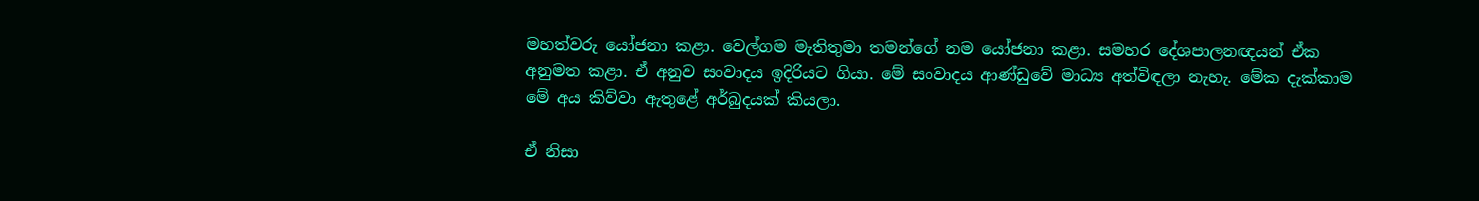මහත්වරු යෝජනා කළා. වෙල්ගම මැතිතුමා තමන්ගේ නම යෝජනා කළා. සමහර දේශපාලනඥයන් ඒක අනුමත කළා. ඒ අනුව සංවාදය ඉදිරියට ගියා. මේ සංවාදය ආණ්ඩුවේ මාධ්‍ය අත්විඳලා නැහැ. මේක දැක්කාම මේ අය කිව්වා ඇතුළේ අර්බුදයක් කියලා.

ඒ නිසා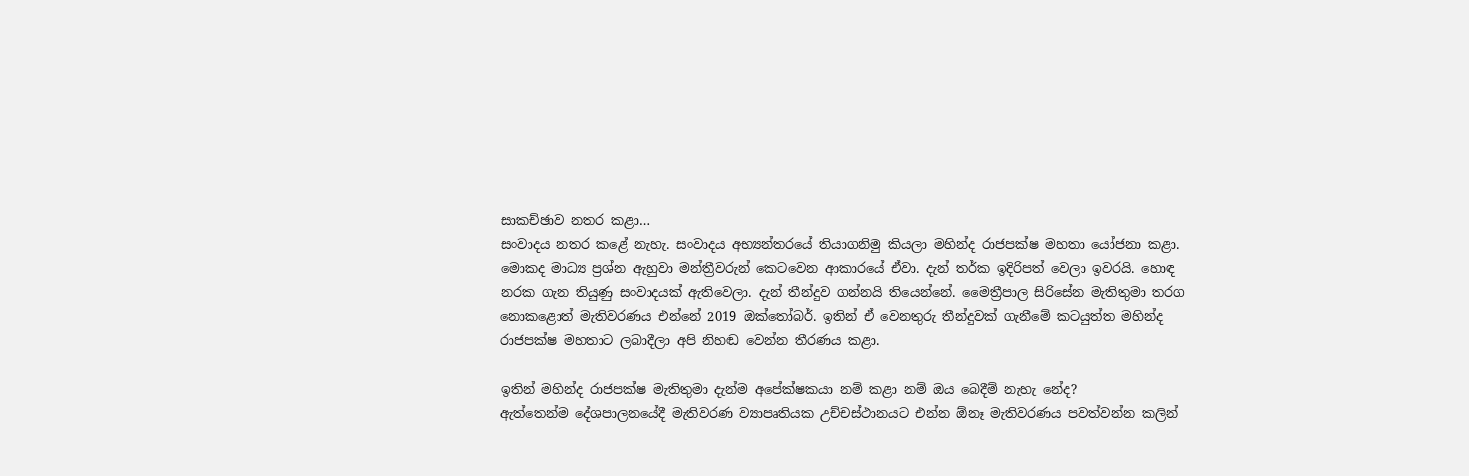සාකච්ඡාව නතර කළා…
සංවාදය නතර කළේ නැහැ. සංවාදය අභ්‍යන්තරයේ තියාගනිමු කියලා මහින්ද රාජපක්ෂ මහතා යෝජනා කළා. මොකද මාධ්‍ය ප්‍රශ්න ඇහුවා මන්ත්‍රීවරුන් කෙටවෙන ආකාරයේ ඒවා. දැන් තර්ක ඉදිරිපත් වෙලා ඉවරයි. හොඳ නරක ගැන තියුණු සංවාදයක් ඇතිවෙලා. දැන් තීන්දුව ගන්නයි තියෙන්නේ. මෛත්‍රීපාල සිරිසේන මැතිතුමා තරග නොකළොත් මැතිවරණය එන්නේ 2019 ඔක්තෝබර්. ඉතින් ඒ වෙනතුරු තීන්දුවක් ගැනීමේ කටයුත්ත මහින්ද රාජපක්ෂ මහතාට ලබාදීලා අපි නිහඬ වෙන්න තීරණය කළා.

ඉතින් මහින්ද රාජපක්ෂ මැතිතුමා දැන්ම අපේක්ෂකයා නම් කළා නම් ඔය බෙදීම් නැහැ නේද?
ඇත්තෙන්ම දේශපාලනයේදී මැතිවරණ ව්‍යාපෘතියක උච්චස්ථානයට එන්න ඕනෑ මැතිවරණය පවත්වන්න කලින්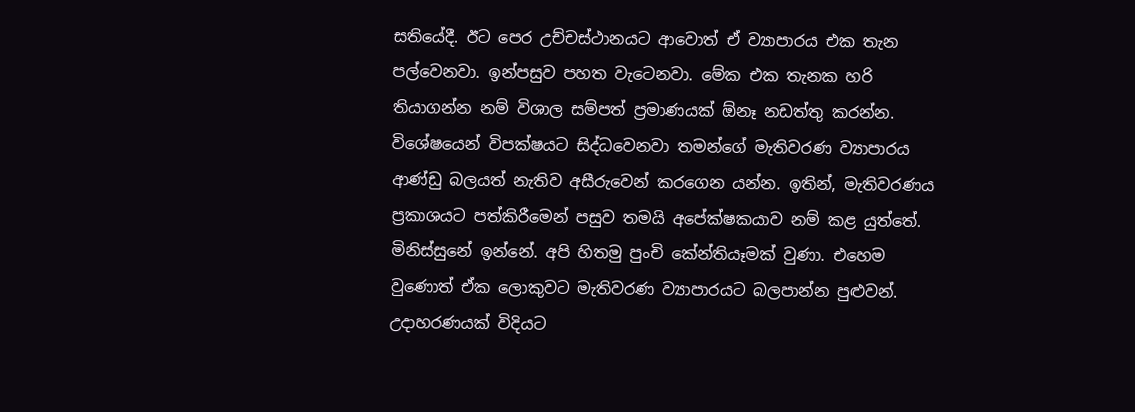සතියේදී. ඊට පෙර උච්චස්ථානයට ආවොත් ඒ ව්‍යාපාරය එක තැන පල්වෙනවා. ඉන්පසුව පහත වැටෙනවා. මේක එක තැනක හරි තියාගන්න නම් විශාල සම්පත් ප්‍රමාණයක් ඕනෑ නඩත්තු කරන්න. විශේෂයෙන් විපක්ෂයට සිද්ධවෙනවා තමන්ගේ මැතිවරණ ව්‍යාපාරය ආණ්ඩු බලයත් නැතිව අසීරුවෙන් කරගෙන යන්න. ඉතින්, මැතිවරණය ප්‍රකාශයට පත්කිරීමෙන් පසුව තමයි අපේක්ෂකයාව නම් කළ යුත්තේ. මිනිස්සුනේ ඉන්නේ. අපි හිතමු පුංචි කේන්තියෑමක් වුණා. එහෙම වුණොත් ඒක ලොකුවට මැතිවරණ ව්‍යාපාරයට බලපාන්න පුළුවන්. උදාහරණයක් විදියට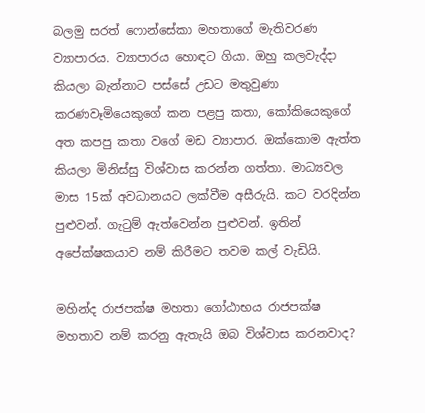බලමු සරත් ෆොන්සේකා මහතාගේ මැතිවරණ ව්‍යාපාරය. ව්‍යාපාරය හොඳට ගියා. ඔහු කලවැද්දා කියලා බැන්නාට පස්සේ උඩට මතුවුණා කරණවෑමියෙකුගේ කන පළපු කතා, කෝකියෙකුගේ අත කපපු කතා වගේ මඩ ව්‍යාපාර. ඔක්කොම ඇත්ත කියලා මිනිස්සු විශ්වාස කරන්න ගත්තා. මාධ්‍යවල මාස 15ක් අවධානයට ලක්වීම අසීරුයි. කට වරදින්න පුළුවන්. ගැටුම් ඇත්වෙන්න පුළුවන්. ඉතින් අපේක්ෂකයාව නම් කිරීමට තවම කල් වැඩියි.

මහින්ද රාජපක්ෂ මහතා ගෝඨාභය රාජපක්ෂ මහතාව නම් කරනු ඇතැයි ඔබ විශ්වාස කරනවාද?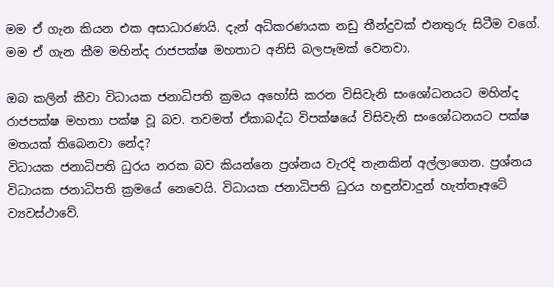මම ඒ ගැන කියන එක අසාධාරණයි. දැන් අධිකරණයක නඩු තීන්දුවක් එනතුරු සිටීම වගේ. මම ඒ ගැන කීම මහින්ද රාජපක්ෂ මහතාට අනිසි බලපෑමක් වෙනවා.

ඔබ කලින් කීවා විධායක ජනාධිපති ක්‍රමය අහෝසි කරන විසිවැනි සංශෝධනයට මහින්ද රාජපක්ෂ මහතා පක්ෂ වූ බව. තවමත් ඒකාබද්ධ විපක්ෂයේ විසිවැනි සංශෝධනයට පක්ෂ මතයක් තිබෙනවා නේද?
විධායක ජනාධිපති ධුරය නරක බව කියන්නෙ ප්‍රශ්නය වැරදි තැනකින් අල්ලාගෙන. ප්‍රශ්නය විධායක ජනාධිපති ක්‍රමයේ නෙවෙයි. විධායක ජනාධිපති ධුරය හඳුන්වාදුන් හැත්තෑඅටේ ව්‍යවස්ථාවේ.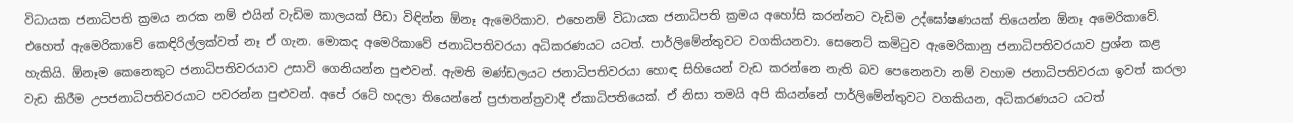විධායක ජනාධිපති ක්‍රමය නරක නම් එයින් වැඩිම කාලයක් පීඩා විඳින්න ඕනෑ ඇමෙරිකාව. එහෙනම් විධායක ජනාධිපති ක්‍රමය අහෝසි කරන්නට වැඩිම උද්ඝෝෂණයක් තියෙන්න ඕනෑ අමෙරිකාවේ. එහෙත් ඇමෙරිකාවේ කෙඳිරිල්ලක්වත් නෑ ඒ ගැන. මොකද අමෙරිකාවේ ජනාධිපතිවරයා අධිකරණයට යටත්. පාර්ලිමේන්තුවට වගකියනවා. සෙනෙට් කමිටුව ඇමෙරිකානු ජනාධිපතිවරයාව ප්‍රශ්න කළ හැකියි. ඕනෑම කෙනෙකුට ජනාධිපතිවරයාව උසාවි ගෙනියන්න පුළුවන්. ඇමති මණ්ඩලයට ජනාධිපතිවරයා හොඳ සිහියෙන් වැඩ කරන්නෙ නැති බව පෙනෙනවා නම් වහාම ජනාධිපතිවරයා ඉවත් කරලා වැඩ කිරීම උපජනාධිපතිවරයාට පවරන්න පුළුවන්. අපේ රටේ හදලා තියෙන්නේ ප්‍රජාතන්ත්‍රවාදී ඒකාධිපතියෙක්. ඒ නිසා තමයි අපි කියන්නේ පාර්ලිමේන්තුවට වගකියන, අධිකරණයට යටත්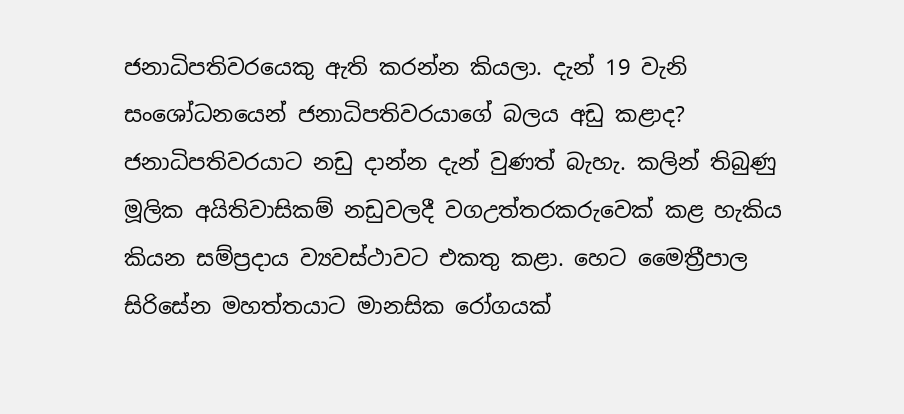ජනාධිපතිවරයෙකු ඇති කරන්න කියලා. දැන් 19 වැනි සංශෝධනයෙන් ජනාධිපතිවරයාගේ බලය අඩු කළාද? ජනාධිපතිවරයාට නඩු දාන්න දැන් වුණත් බැහැ. කලින් තිබුණු මූලික අයිතිවාසිකම් නඩුවලදී වගඋත්තරකරුවෙක් කළ හැකිය කියන සම්ප්‍රදාය ව්‍යවස්ථාවට එකතු කළා. හෙට මෛත්‍රීපාල සිරිසේන මහත්තයාට මානසික රෝගයක්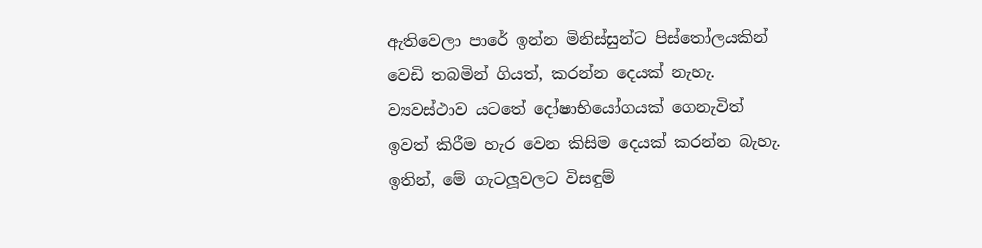ඇතිවෙලා පාරේ ඉන්න මිනිස්සුන්ට පිස්තෝලයකින් වෙඩි තබමින් ගියත්, කරන්න දෙයක් නැහැ. ව්‍යවස්ථාව යටතේ දෝෂාභියෝගයක් ගෙනැවිත් ඉවත් කිරීම හැර වෙන කිසිම දෙයක් කරන්න බැහැ. ඉතින්, මේ ගැටලූ‍වලට විසඳුම්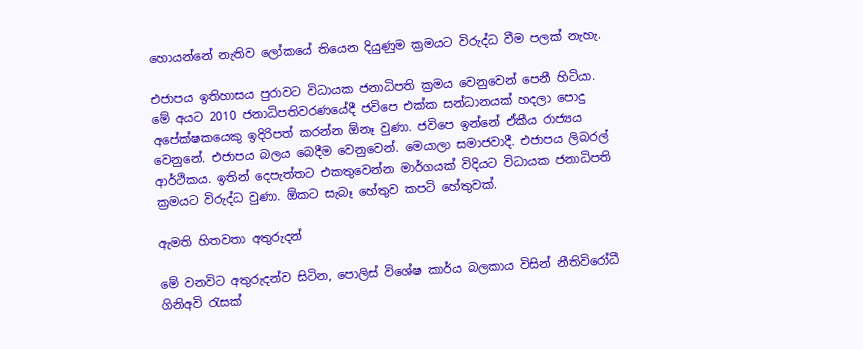හොයන්නේ නැතිව ලෝකයේ තියෙන දියුණුම ක්‍රමයට විරුද්ධ වීම පලක් නැහැ.

එජාපය ඉතිහාසය පුරාවට විධායක ජනාධිපති ක්‍රමය වෙනුවෙන් පෙනී හිටියා. මේ අයට 2010 ජනාධිපතිවරණයේදී ජවිපෙ එක්ක සන්ධානයක් හදලා පොදු අපේක්ෂකයෙකු ඉදිරිපත් කරන්න ඕනෑ වුණා. ජවිපෙ ඉන්නේ ඒකීය රාජ්‍යය වෙනුනේ. එජාපය බලය බෙදීම වෙනුවෙන්. මෙයාලා සමාජවාදී. එජාපය ලිබරල් ආර්ථිකය. ඉතින් දෙපැත්තට එකතුවෙන්න මාර්ගයක් විදියට විධායක ජනාධිපති ක්‍රමයට විරුද්ධ වුණා. ඕකට සැබෑ හේතුව කපටි හේතුවක්.

ඇමති හිතවතා අතුරුදන්

මේ වනවිට අතුරුදන්ව සිටින, පොලිස් විශේෂ කාර්ය බලකාය විසින් නීතිවිරෝධී ගිනිඅවි රැසක්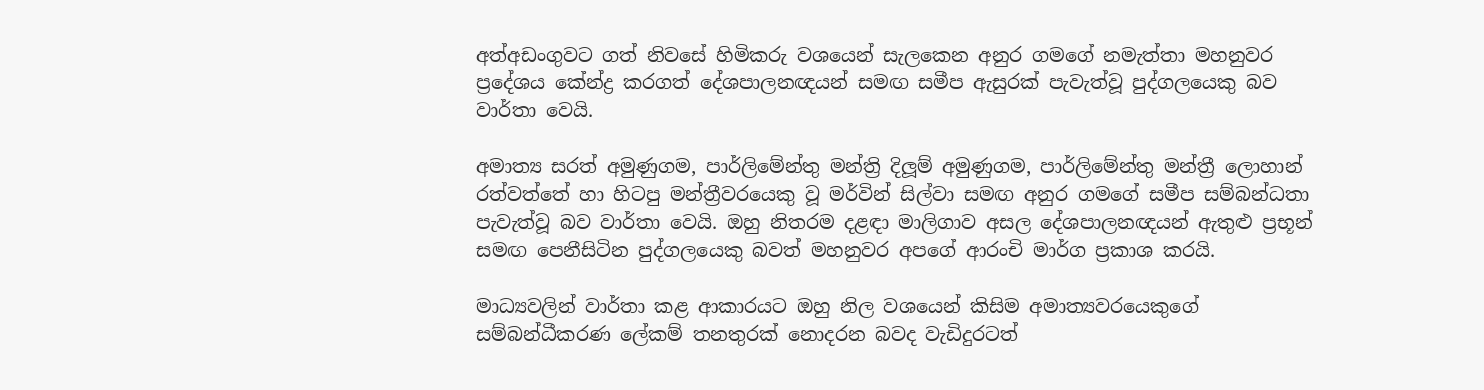අත්අඩංගුවට ගත් නිවසේ හිමිකරු වශයෙන් සැලකෙන අනුර ගමගේ නමැත්තා මහනුවර ප්‍රදේශය කේන්ද්‍ර කරගත් දේශපාලනඥයන් සමඟ සමීප ඇසුරක් පැවැත්වූ පුද්ගලයෙකු බව වාර්තා වෙයි.

අමාත්‍ය සරත් අමුණුගම, පාර්ලිමේන්තු මන්ත්‍රි දිලූ‍ම් අමුණුගම, පාර්ලිමේන්තු මන්ත්‍රී ලොහාන් රත්වත්තේ හා හිටපු මන්ත්‍රීවරයෙකු වූ මර්වින් සිල්වා සමඟ අනුර ගමගේ සමීප සම්බන්ධතා පැවැත්වූ බව වාර්තා වෙයි. ඔහු නිතරම දළඳා මාලිගාව අසල දේශපාලනඥයන් ඇතුළු ප්‍රභූන් සමඟ පෙනීසිටින පුද්ගලයෙකු බවත් මහනුවර අපගේ ආරංචි මාර්ග ප්‍රකාශ කරයි.

මාධ්‍යවලින් වාර්තා කළ ආකාරයට ඔහු නිල වශයෙන් කිසිම අමාත්‍යවරයෙකුගේ සම්බන්ධීකරණ ලේකම් තනතුරක් නොදරන බවද වැඩිදුරටත්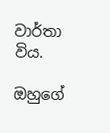වාර්තා විය.

ඔහුගේ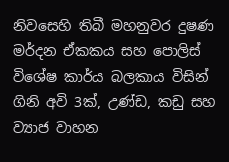නිවසෙහි තිබී මහනුවර දුෂණ මර්දන ඒකකය සහ පොලිස් විශේෂ කාර්ය බලකාය විසින් ගිනි අවි 3ක්, උණ්ඩ, කඩු සහ ව්‍යාජ වාහන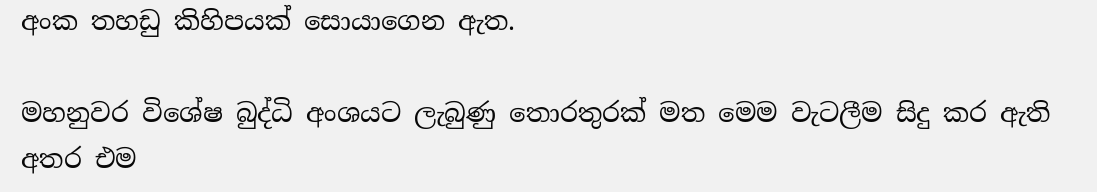අංක තහඩු කිහිපයක් සොයාගෙන ඇත.

මහනුවර විශේෂ බුද්ධි අංශයට ලැබුණු තොරතුරක් මත මෙම වැටලීම සිදු කර ඇති අතර එම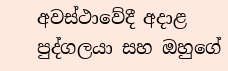අවස්ථාවේදී අදාළ පුද්ගලයා සහ ඔහුගේ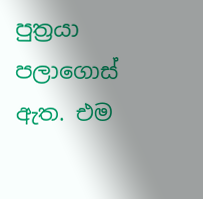පුත්‍රයා පලාගොස් ඇත. එම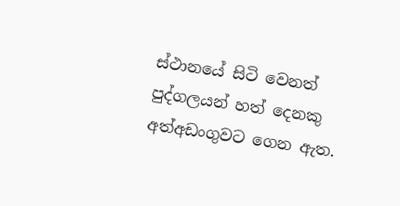ස්ථානයේ සිටි වෙනත් පුද්ගලයන් හත් දෙනකු අත්අඩංගුවට ගෙන ඇත.